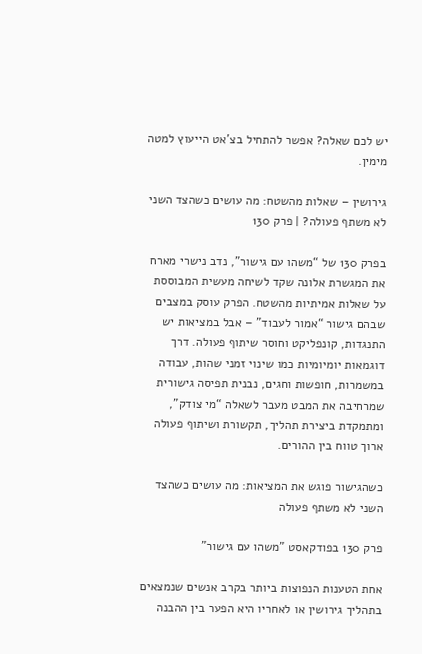יש לכם שאלה? אפשר להתחיל בצ’אט הייעוץ למטה מימין.

גירושין – שאלות מהשטח: מה עושים כשהצד השני לא משתף פעולה? | פרק 130

בפרק 130 של “משהו עם גישור”, נדב נישרי מארח את המגשרת אלונה שקד לשיחה מעשית המבוססת על שאלות אמיתיות מהשטח. הפרק עוסק במצבים שבהם גישור “אמור לעבוד” – אבל במציאות יש התנגדות, קונפליקט וחוסר שיתוף פעולה. דרך דוגמאות יומיומיות כמו שינוי זמני שהות, עבודה במשמרות, חופשות וחגים, נבנית תפיסה גישורית שמרחיבה את המבט מעבר לשאלה “מי צודק”, ומתמקדת ביצירת תהליך, תקשורת ושיתוף פעולה ארוך טווח בין ההורים.

כשהגישור פוגש את המציאות: מה עושים כשהצד השני לא משתף פעולה

פרק 130 בפודקאסט "משהו עם גישור"

אחת הטענות הנפוצות ביותר בקרב אנשים שנמצאים בתהליך גירושין או לאחריו היא הפער בין ההבנה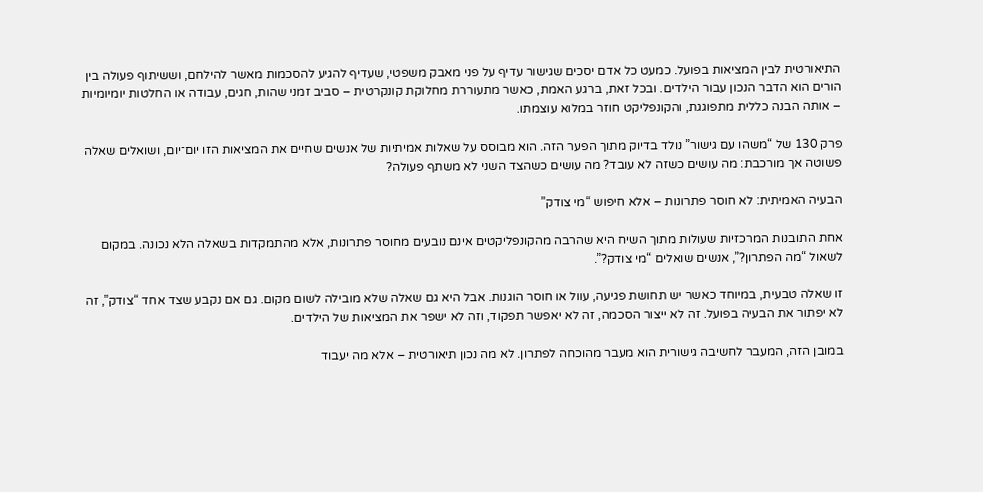התיאורטית לבין המציאות בפועל. כמעט כל אדם יסכים שגישור עדיף על פני מאבק משפטי, שעדיף להגיע להסכמות מאשר להילחם, וששיתוף פעולה בין הורים הוא הדבר הנכון עבור הילדים. ובכל זאת, ברגע האמת, כאשר מתעוררת מחלוקת קונקרטית – סביב זמני שהות, חגים, עבודה או החלטות יומיומיות – אותה הבנה כללית מתפוגגת, והקונפליקט חוזר במלוא עוצמתו.

פרק 130 של “משהו עם גישור” נולד בדיוק מתוך הפער הזה. הוא מבוסס על שאלות אמיתיות של אנשים שחיים את המציאות הזו יום־יום, ושואלים שאלה פשוטה אך מורכבת: מה עושים כשזה לא עובד? מה עושים כשהצד השני לא משתף פעולה?

הבעיה האמיתית: לא חוסר פתרונות – אלא חיפוש “מי צודק”

אחת התובנות המרכזיות שעולות מתוך השיח היא שהרבה מהקונפליקטים אינם נובעים מחוסר פתרונות, אלא מהתמקדות בשאלה הלא נכונה. במקום לשאול “מה הפתרון?”, אנשים שואלים “מי צודק?”.

זו שאלה טבעית, במיוחד כאשר יש תחושת פגיעה, עוול או חוסר הוגנות. אבל היא גם שאלה שלא מובילה לשום מקום. גם אם נקבע שצד אחד “צודק”, זה לא יפתור את הבעיה בפועל. זה לא ייצור הסכמה, זה לא יאפשר תפקוד, וזה לא ישפר את המציאות של הילדים.

במובן הזה, המעבר לחשיבה גישורית הוא מעבר מהוכחה לפתרון. לא מה נכון תיאורטית – אלא מה יעבוד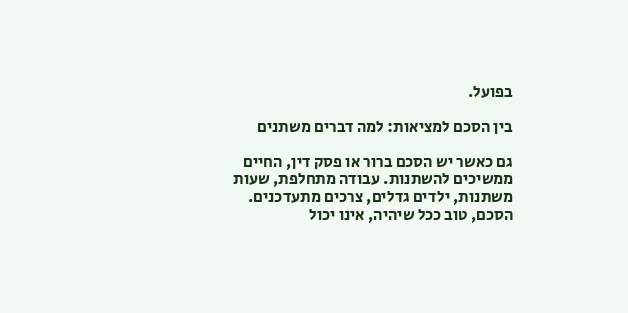בפועל.

בין הסכם למציאות: למה דברים משתנים

גם כאשר יש הסכם ברור או פסק דין, החיים ממשיכים להשתנות. עבודה מתחלפת, שעות משתנות, ילדים גדלים, צרכים מתעדכנים. הסכם, טוב ככל שיהיה, אינו יכול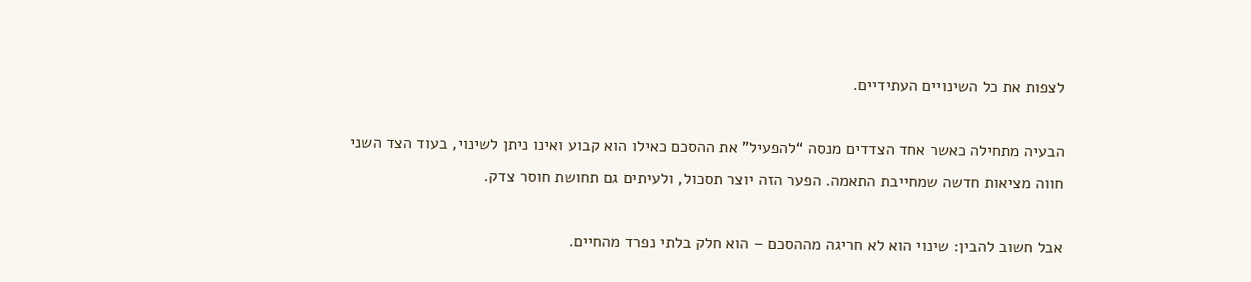לצפות את כל השינויים העתידיים.

הבעיה מתחילה כאשר אחד הצדדים מנסה “להפעיל” את ההסכם כאילו הוא קבוע ואינו ניתן לשינוי, בעוד הצד השני חווה מציאות חדשה שמחייבת התאמה. הפער הזה יוצר תסכול, ולעיתים גם תחושת חוסר צדק.

אבל חשוב להבין: שינוי הוא לא חריגה מההסכם – הוא חלק בלתי נפרד מהחיים.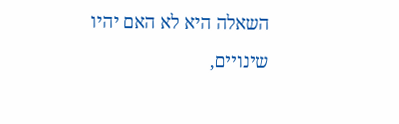השאלה היא לא האם יהיו שינויים,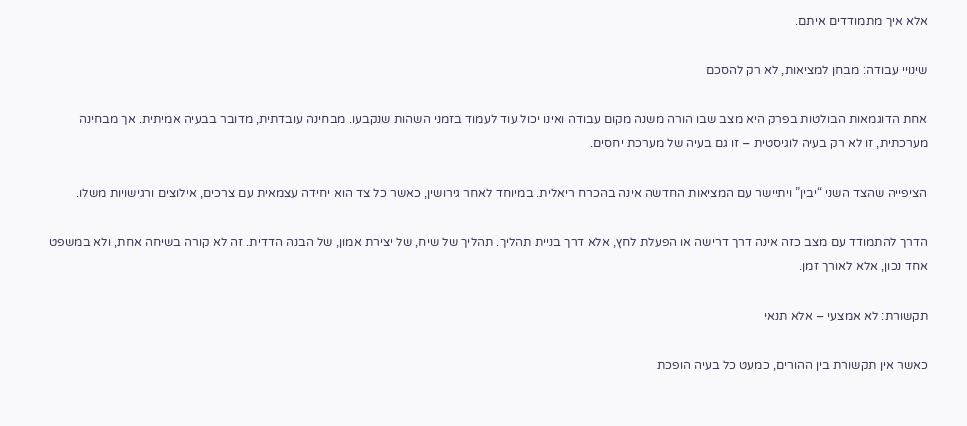אלא איך מתמודדים איתם.

שינויי עבודה: מבחן למציאות, לא רק להסכם

אחת הדוגמאות הבולטות בפרק היא מצב שבו הורה משנה מקום עבודה ואינו יכול עוד לעמוד בזמני השהות שנקבעו. מבחינה עובדתית, מדובר בבעיה אמיתית. אך מבחינה מערכתית, זו לא רק בעיה לוגיסטית – זו גם בעיה של מערכת יחסים.

הציפייה שהצד השני “יבין” ויתיישר עם המציאות החדשה אינה בהכרח ריאלית. במיוחד לאחר גירושין, כאשר כל צד הוא יחידה עצמאית עם צרכים, אילוצים ורגישויות משלו.

הדרך להתמודד עם מצב כזה אינה דרך דרישה או הפעלת לחץ, אלא דרך בניית תהליך. תהליך של שיח, של יצירת אמון, של הבנה הדדית. זה לא קורה בשיחה אחת, ולא במשפט אחד נכון, אלא לאורך זמן.

תקשורת: לא אמצעי – אלא תנאי

כאשר אין תקשורת בין ההורים, כמעט כל בעיה הופכת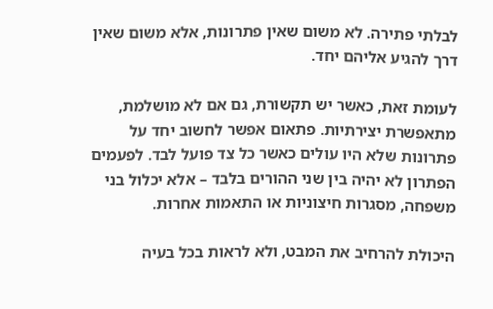לבלתי פתירה. לא משום שאין פתרונות, אלא משום שאין דרך להגיע אליהם יחד.

לעומת זאת, כאשר יש תקשורת, גם אם לא מושלמת, מתאפשרת יצירתיות. פתאום אפשר לחשוב יחד על פתרונות שלא היו עולים כאשר כל צד פועל לבד. לפעמים הפתרון לא יהיה בין שני ההורים בלבד – אלא יכלול בני משפחה, מסגרות חיצוניות או התאמות אחרות.

היכולת להרחיב את המבט, ולא לראות בכל בעיה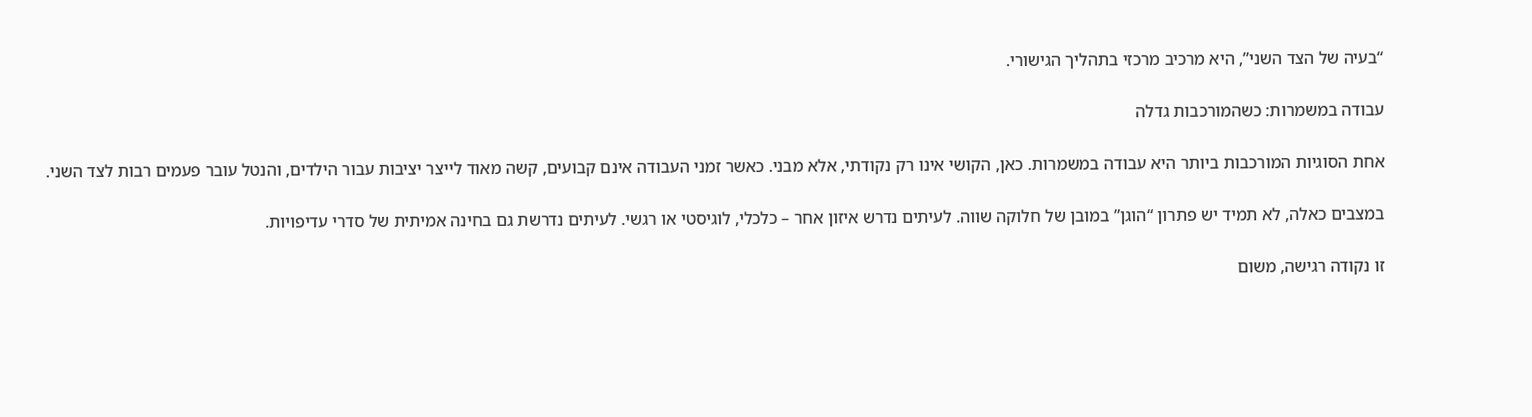“בעיה של הצד השני”, היא מרכיב מרכזי בתהליך הגישורי.

עבודה במשמרות: כשהמורכבות גדלה

אחת הסוגיות המורכבות ביותר היא עבודה במשמרות. כאן, הקושי אינו רק נקודתי, אלא מבני. כאשר זמני העבודה אינם קבועים, קשה מאוד לייצר יציבות עבור הילדים, והנטל עובר פעמים רבות לצד השני.

במצבים כאלה, לא תמיד יש פתרון “הוגן” במובן של חלוקה שווה. לעיתים נדרש איזון אחר – כלכלי, לוגיסטי או רגשי. לעיתים נדרשת גם בחינה אמיתית של סדרי עדיפויות.

זו נקודה רגישה, משום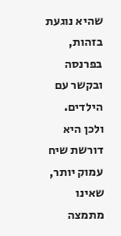שהיא נוגעת בזהות, בפרנסה ובקשר עם הילדים. ולכן היא דורשת שיח עמוק יותר, שאינו מתמצה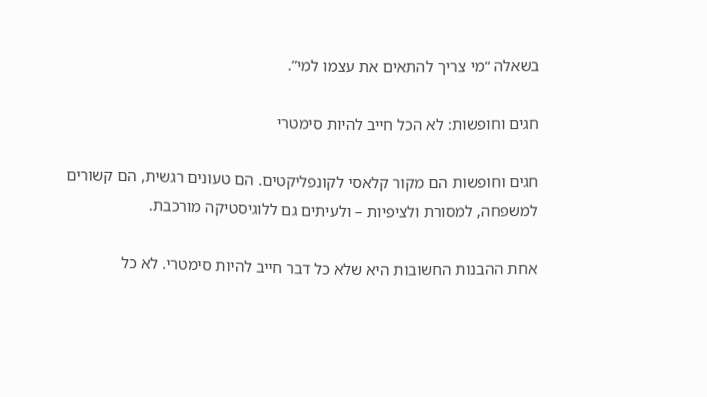בשאלה “מי צריך להתאים את עצמו למי”.

חגים וחופשות: לא הכל חייב להיות סימטרי

חגים וחופשות הם מקור קלאסי לקונפליקטים. הם טעונים רגשית, הם קשורים למשפחה, למסורת ולציפיות – ולעיתים גם ללוגיסטיקה מורכבת.

אחת ההבנות החשובות היא שלא כל דבר חייב להיות סימטרי. לא כל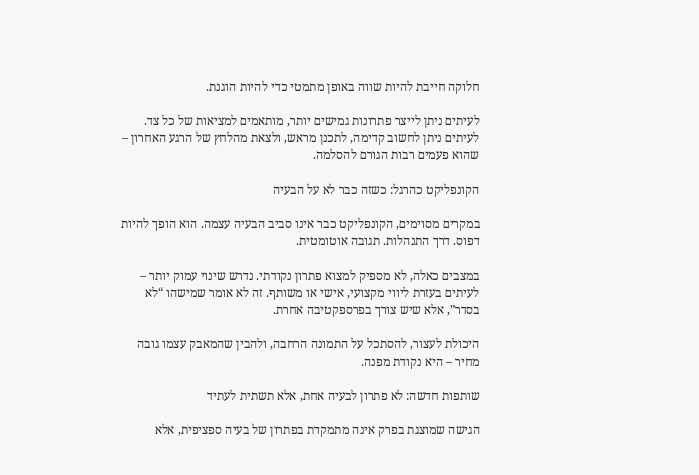חלוקה חייבת להיות שווה באופן מתמטי כדי להיות הוגנת.

לעיתים ניתן לייצר פתרונות גמישים יותר, מותאמים למציאות של כל צד. לעיתים ניתן לחשוב קדימה, לתכנן מראש, ולצאת מהלחץ של הרגע האחרון – שהוא פעמים רבות הגורם להסלמה.

הקונפליקט כהרגל: כשזה כבר לא על הבעיה

במקרים מסוימים, הקונפליקט כבר אינו סביב הבעיה עצמה. הוא הופך להיות דפוס. דרך התנהלות. תגובה אוטומטית.

במצבים כאלה, לא מספיק למצוא פתרון נקודתי. נדרש שינוי עמוק יותר – לעיתים בעזרת ליווי מקצועי, אישי או משותף. זה לא אומר שמישהו “לא בסדר”, אלא שיש צורך בפרספקטיבה אחרת.

היכולת לעצור, להסתכל על התמונה הרחבה, ולהבין שהמאבק עצמו גובה מחיר – היא נקודת מפנה.

שותפות חדשה: לא פתרון לבעיה אחת, אלא תשתית לעתיד

הגישה שמוצגת בפרק אינה מתמקדת בפתרון של בעיה ספציפית, אלא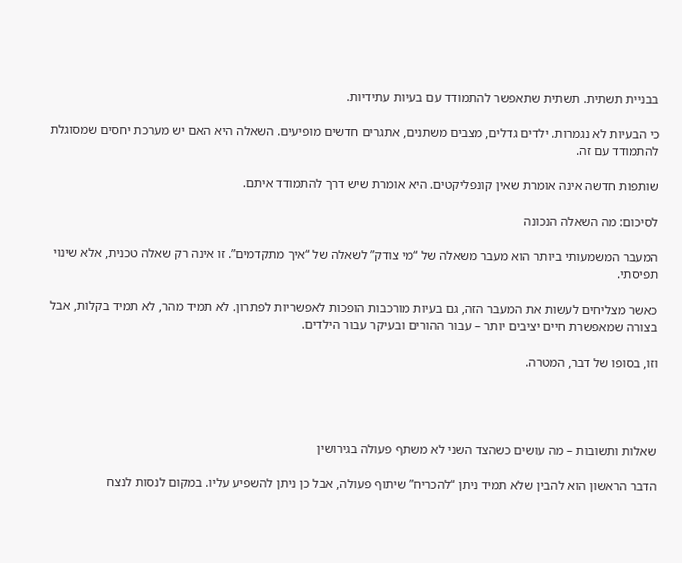בבניית תשתית. תשתית שתאפשר להתמודד עם בעיות עתידיות.

כי הבעיות לא נגמרות. ילדים גדלים, מצבים משתנים, אתגרים חדשים מופיעים. השאלה היא האם יש מערכת יחסים שמסוגלת להתמודד עם זה.

שותפות חדשה אינה אומרת שאין קונפליקטים. היא אומרת שיש דרך להתמודד איתם.

לסיכום: מה השאלה הנכונה

המעבר המשמעותי ביותר הוא מעבר משאלה של “מי צודק” לשאלה של “איך מתקדמים”. זו אינה רק שאלה טכנית, אלא שינוי תפיסתי.

כאשר מצליחים לעשות את המעבר הזה, גם בעיות מורכבות הופכות לאפשריות לפתרון. לא תמיד מהר, לא תמיד בקלות, אבל בצורה שמאפשרת חיים יציבים יותר – עבור ההורים ובעיקר עבור הילדים.

וזו, בסופו של דבר, המטרה.




שאלות ותשובות – מה עושים כשהצד השני לא משתף פעולה בגירושין

הדבר הראשון הוא להבין שלא תמיד ניתן “להכריח” שיתוף פעולה, אבל כן ניתן להשפיע עליו. במקום לנסות לנצח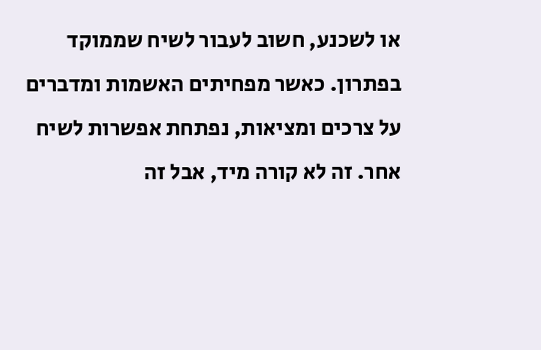או לשכנע, חשוב לעבור לשיח שממוקד בפתרון. כאשר מפחיתים האשמות ומדברים על צרכים ומציאות, נפתחת אפשרות לשיח אחר. זה לא קורה מיד, אבל זה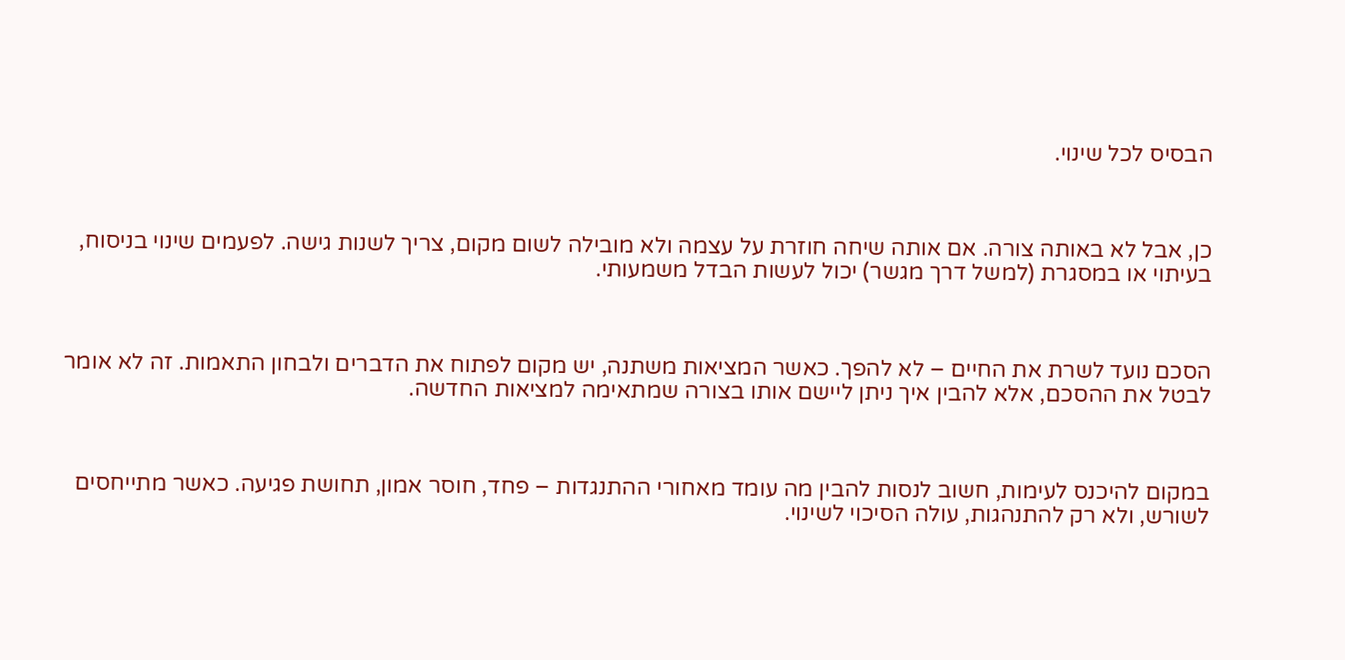הבסיס לכל שינוי.



כן, אבל לא באותה צורה. אם אותה שיחה חוזרת על עצמה ולא מובילה לשום מקום, צריך לשנות גישה. לפעמים שינוי בניסוח, בעיתוי או במסגרת (למשל דרך מגשר) יכול לעשות הבדל משמעותי.



הסכם נועד לשרת את החיים – לא להפך. כאשר המציאות משתנה, יש מקום לפתוח את הדברים ולבחון התאמות. זה לא אומר לבטל את ההסכם, אלא להבין איך ניתן ליישם אותו בצורה שמתאימה למציאות החדשה.



במקום להיכנס לעימות, חשוב לנסות להבין מה עומד מאחורי ההתנגדות – פחד, חוסר אמון, תחושת פגיעה. כאשר מתייחסים לשורש, ולא רק להתנהגות, עולה הסיכוי לשינוי.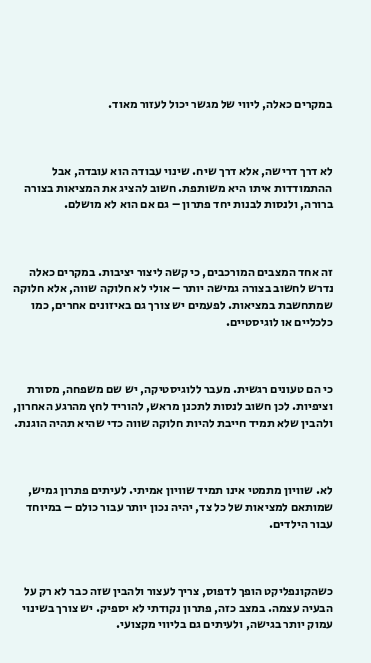במקרים כאלה, ליווי של מגשר יכול לעזור מאוד.



לא דרך דרישה, אלא דרך שיח. שינוי עבודה הוא עובדה, אבל ההתמודדות איתו היא משותפת. חשוב להציג את המציאות בצורה ברורה, ולנסות לבנות יחד פתרון – גם אם הוא לא מושלם.



זה אחד המצבים המורכבים, כי קשה ליצור יציבות. במקרים כאלה נדרש לחשוב בצורה גמישה יותר – אולי לא חלוקה שווה, אלא חלוקה שמתחשבת במציאות. לפעמים יש צורך גם באיזונים אחרים, כמו כלכליים או לוגיסטיים.



כי הם טעונים רגשית. מעבר ללוגיסטיקה, יש שם משפחה, מסורת וציפיות. לכן חשוב לנסות לתכנן מראש, להוריד לחץ מהרגע האחרון, ולהבין שלא תמיד חייבת להיות חלוקה שווה כדי שהיא תהיה הוגנת.



לא. שוויון מתמטי אינו תמיד שוויון אמיתי. לעיתים פתרון גמיש, שמותאם למציאות של כל צד, יהיה נכון יותר עבור כולם – במיוחד עבור הילדים.



כשהקונפליקט הופך לדפוס, צריך לעצור ולהבין שזה כבר לא רק על הבעיה עצמה. במצב כזה, פתרון נקודתי לא יספיק. יש צורך בשינוי עמוק יותר בגישה, ולעיתים גם בליווי מקצועי.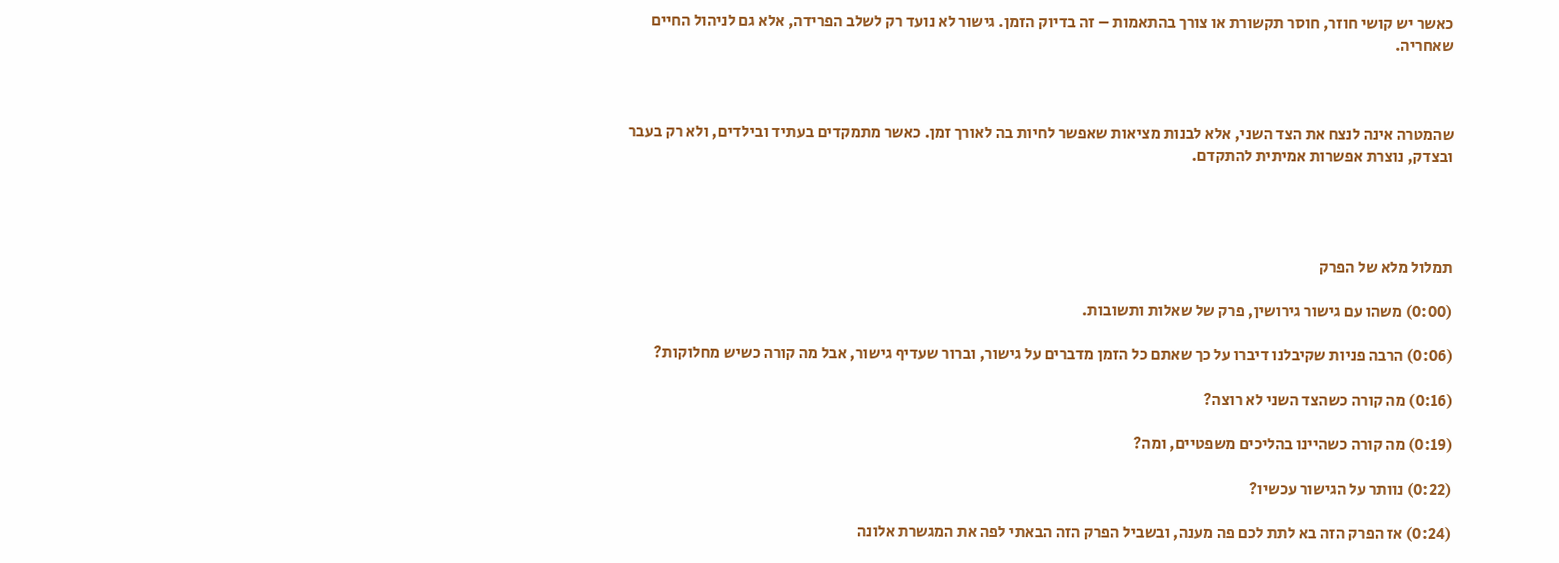כאשר יש קושי חוזר, חוסר תקשורת או צורך בהתאמות – זה בדיוק הזמן. גישור לא נועד רק לשלב הפרידה, אלא גם לניהול החיים שאחריה.



שהמטרה אינה לנצח את הצד השני, אלא לבנות מציאות שאפשר לחיות בה לאורך זמן. כאשר מתמקדים בעתיד ובילדים, ולא רק בעבר ובצדק, נוצרת אפשרות אמיתית להתקדם.




תמלול מלא של הפרק

(0:00) משהו עם גישור גירושין, פרק של שאלות ותשובות.

(0:06) הרבה פניות שקיבלנו דיברו על כך שאתם כל הזמן מדברים על גישור, וברור שעדיף גישור, אבל מה קורה כשיש מחלוקות?

(0:16) מה קורה כשהצד השני לא רוצה?

(0:19) מה קורה כשהיינו בהליכים משפטיים, ומה?

(0:22) נוותר על הגישור עכשיו?

(0:24) אז הפרק הזה בא לתת לכם פה מענה, ובשביל הפרק הזה הבאתי לפה את המגשרת אלונה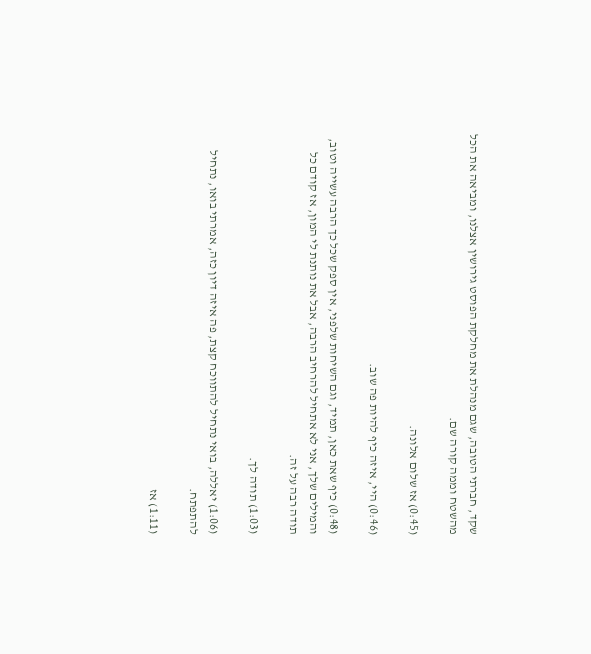שקד, חברתי הטובה, שגם מנהלת את מחלקת הפוסט גירושין אצלנו, ומביאה את הכל מהשטח וממה קורה שם.

(0:45) אז שלום אלונה.

(0:46) היי, איזה כיף להיות פה שוב.

(0:48) כיף שאת כאן, תמיד, וגם השיחות שלפני, אין ספק שכל כך הרבה עשייה וטוב, והמילים שלך, אני לא אתחיל להרחיב הרבה, אבל את נותנת לי המון, אז קודם כל תודה רבה על זה.

(1:03) תודה לך.

(1:06) יאללה, בואי נתחיל להתווכח קצת, פה איזה דיון כזה, אמרתי בואו, נתחיל להתפתח.

(1:11) אז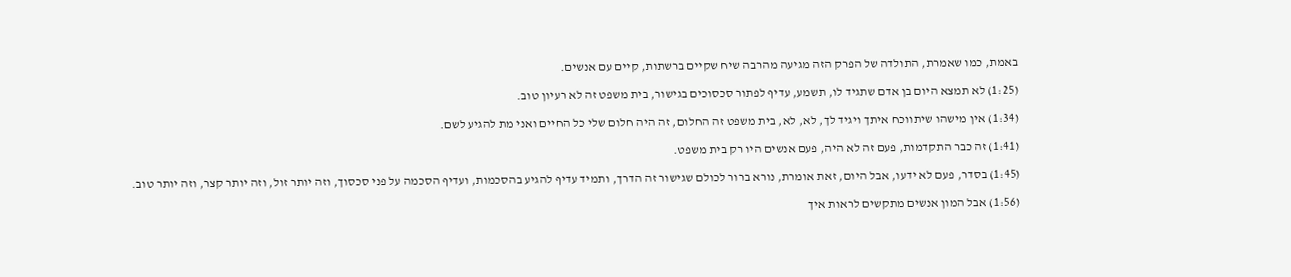באמת, כמו שאמרת, התולדה של הפרק הזה מגיעה מהרבה שיח שקיים ברשתות, קיים עם אנשים.

(1:25) לא תמצא היום בן אדם שתגיד לו, תשמע, עדיף לפתור סכסוכים בגישור, בית משפט זה לא רעיון טוב.

(1:34) אין מישהו שיתווכח איתך ויגיד לך, לא, לא, בית משפט זה החלום, זה היה חלום שלי כל החיים ואני מת להגיע לשם.

(1:41) זה כבר התקדמות, פעם זה לא היה, פעם אנשים היו רק בית משפט.

(1:45) בסדר, פעם לא ידעו, אבל היום, זאת אומרת, נורא ברור לכולם שגישור זה הדרך, ותמיד עדיף להגיע בהסכמות, ועדיף הסכמה על פני סכסוך, וזה יותר זול, וזה יותר קצר, וזה יותר טוב.

(1:56) אבל המון אנשים מתקשים לראות איך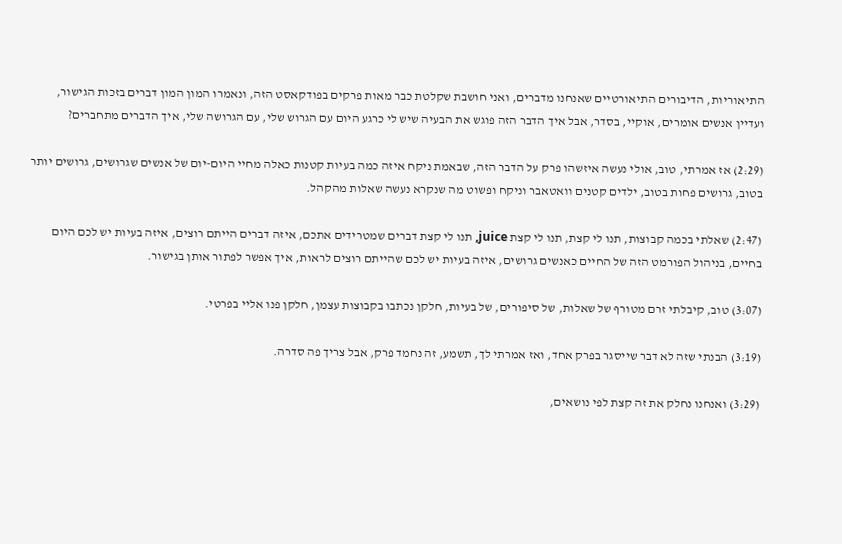התיאוריות, הדיבורים התיאורטיים שאנחנו מדברים, ואני חושבת שקלטת כבר מאות פרקים בפודקאסט הזה, ונאמרו המון המון דברים בזכות הגישור, ועדיין אנשים אומרים, אוקיי, בסדר, אבל איך הדבר הזה פוגש את הבעיה שיש לי כרגע היום עם הגרוש שלי, עם הגרושה שלי, איך הדברים מתחברים?

(2:29) אז אמרתי, טוב, אולי נעשה איזשהו פרק על הדבר הזה, שבאמת ניקח איזה כמה בעיות קטנות כאלה מחיי היום-יום של אנשים שגרושים, גרושים יותר בטוב, גרושים פחות בטוב, ילדים קטנים וואטאבר וניקח ופשוט מה שנקרא נעשה שאלות מהקהל.

(2:47) שאלתי בכמה קבוצות, תנו לי קצת, תנו לי קצת juice, תנו לי קצת דברים שמטרידים אתכם, איזה דברים הייתם רוצים, איזה בעיות יש לכם היום בחיים, בניהול הפורמט הזה של החיים כאנשים גרושים, איזה בעיות יש לכם שהייתם רוצים לראות, איך אפשר לפתור אותן בגישור.

(3:07) טוב, קיבלתי זרם מטורף של שאלות, של סיפורים, של בעיות, חלקן נכתבו בקבוצות עצמן, חלקן פנו אליי בפרטי.

(3:19) הבנתי שזה לא דבר שייסגר בפרק אחד, ואז אמרתי לך, תשמע, זה נחמד פרק, אבל צריך פה סדרה.

(3:29) ואנחנו נחלק את זה קצת לפי נושאים,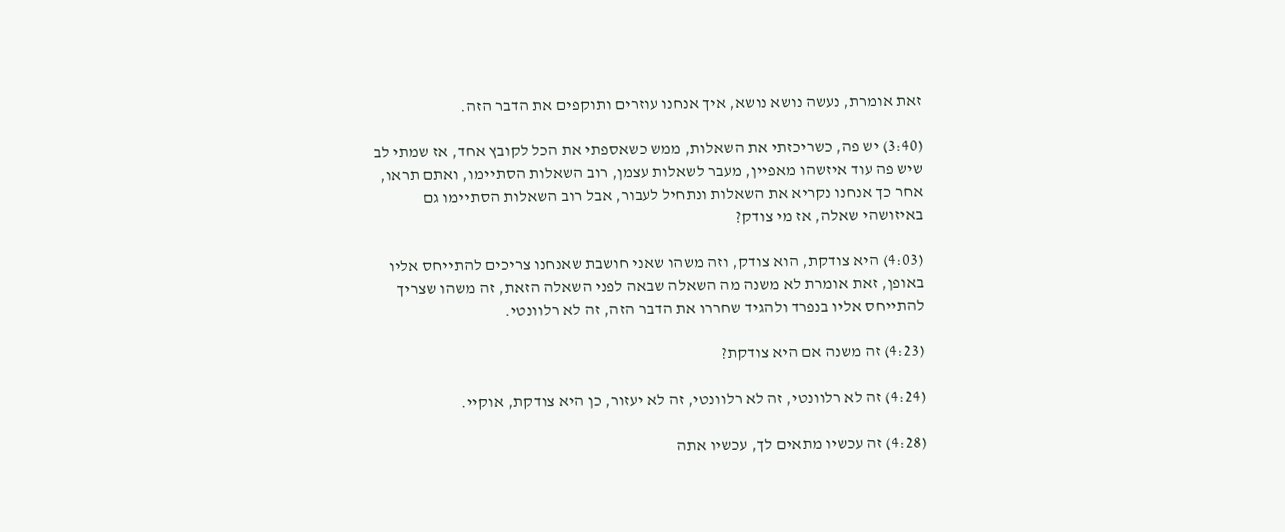זאת אומרת, נעשה נושא נושא, איך אנחנו עוזרים ותוקפים את הדבר הזה.

(3:40) יש פה, כשריכזתי את השאלות, ממש כשאספתי את הכל לקובץ אחד, אז שמתי לב שיש פה עוד איזשהו מאפיין, מעבר לשאלות עצמן, רוב השאלות הסתיימו, ואתם תראו, אחר כך אנחנו נקריא את השאלות ונתחיל לעבור, אבל רוב השאלות הסתיימו גם באיזושהי שאלה, אז מי צודק?

(4:03) היא צודקת, הוא צודק, וזה משהו שאני חושבת שאנחנו צריכים להתייחס אליו באופן, זאת אומרת לא משנה מה השאלה שבאה לפני השאלה הזאת, זה משהו שצריך להתייחס אליו בנפרד ולהגיד שחררו את הדבר הזה, זה לא רלוונטי.

(4:23) זה משנה אם היא צודקת?

(4:24) זה לא רלוונטי, זה לא רלוונטי, זה לא יעזור, כן היא צודקת, אוקיי.

(4:28) זה עכשיו מתאים לך, עכשיו אתה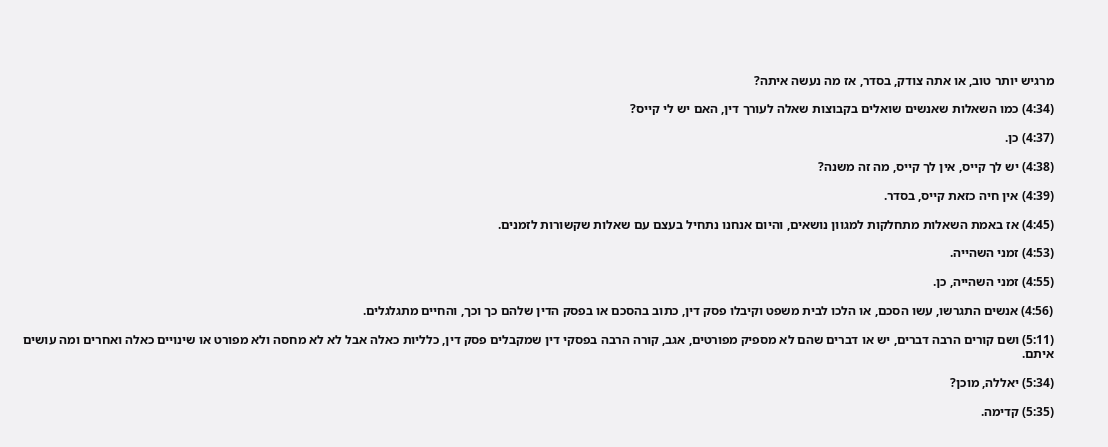מרגיש יותר טוב, או אתה צודק, בסדר, אז מה נעשה איתה?

(4:34) כמו השאלות שאנשים שואלים בקבוצות שאלה לעורך דין, האם יש לי קייס?

(4:37) כן.

(4:38) יש לך קייס, אין לך קייס, מה זה משנה?

(4:39) אין חיה כזאת קייס, בסדר.

(4:45) אז באמת השאלות מתחלקות למגוון נושאים, והיום אנחנו נתחיל בעצם עם שאלות שקשורות לזמנים.

(4:53) זמני השהייה.

(4:55) זמני השהייה, כן.

(4:56) אנשים התגרשו, עשו הסכם, או הלכו לבית משפט וקיבלו פסק דין, כתוב בהסכם או בפסק הדין שלהם כך וכך, והחיים מתגלגלים.

(5:11) ושם קורים הרבה דברים, יש או דברים שהם לא מספיק מפורטים, אגב, קורה הרבה בפסקי דין שמקבלים פסק דין, כלליות כאלה אבל לא לא מחסה ולא מפורט או שינויים כאלה ואחרים ומה עושים איתם.

(5:34) יאללה, מוכן?

(5:35) קדימה.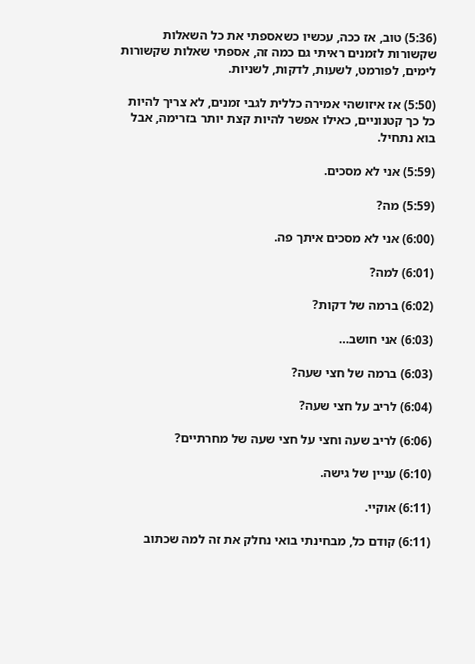(5:36) טוב, אז ככה, עכשיו כשאספתי את כל השאלות שקשורות לזמנים ראיתי גם כמה זה, אספתי שאלות שקשורות לימים, לפורמט, לשעות, לדקות, לשניות.

(5:50) אז איזושהי אמירה כללית לגבי זמנים, לא צריך להיות כל כך קטנוניים, כאילו אפשר להיות קצת יותר בזרימה, אבל בוא נתחיל.

(5:59) אני לא מסכים.

(5:59) מה?

(6:00) אני לא מסכים איתך פה.

(6:01) למה?

(6:02) ברמה של דקות?

(6:03) אני חושב…

(6:03) ברמה של חצי שעה?

(6:04) לריב על חצי שעה?

(6:06) לריב שעה וחצי על חצי שעה של מחרתיים?

(6:10) עניין של גישה.

(6:11) אוקיי.

(6:11) קודם כל, מבחינתי בואי נחלק את זה למה שכתוב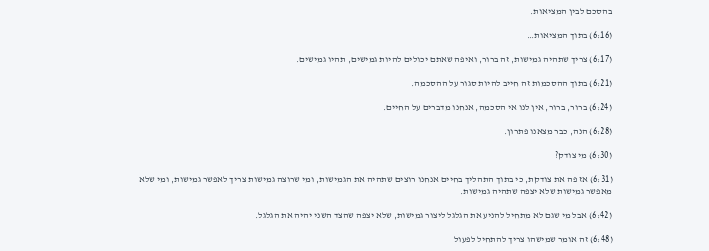בהסכם לבין המציאות.

(6:16) בתוך המציאות…

(6:17) צריך שתהיה גמישות, זה ברור, ואיפה שאתם יכולים להיות גמישים, תהיו גמישים.

(6:21) בתוך ההסכמות זה חייב להיות סגור על ההסכמה.

(6:24) ברור, ברור, אין לנו אי הסכמה, אנחנו מדברים על החיים.

(6:28) הנה, כבר מצאנו פתרון.

(6:30) מי צודק?

(6:31) אז פה את צודקת, כי בתוך התהליך בחיים אנחנו רוצים שתהיה את הגמישות, ומי שרוצה גמישות צריך לאפשר גמישות, ומי שלא מאפשר גמישות שלא יצפה שתהיה גמישות.

(6:42) אבל מי שגם לא מתחיל להניע את הגלגל ליצור גמישות, שלא יצפה שהצד השני יהיה את הגלגל.

(6:48) זה אומר שמישהו צריך להתחיל לפעול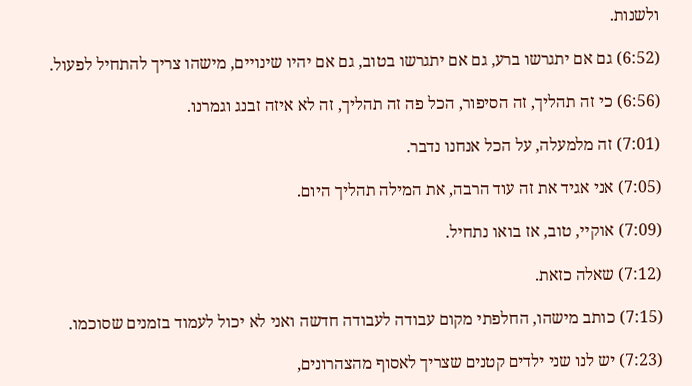ולשנות.

(6:52) גם אם יתגרשו ברע, גם אם יתגרשו בטוב, גם אם יהיו שינויים, מישהו צריך להתחיל לפעול.

(6:56) כי זה תהליך, זה הסיפור, הכל פה זה תהליך, זה לא איזה זבנג וגמרנו.

(7:01) זה מלמעלה, על הכל אנחנו נדבר.

(7:05) אני אגיד את זה עוד הרבה, את המילה תהליך היום.

(7:09) אוקיי, טוב, אז בואו נתחיל.

(7:12) שאלה כזאת.

(7:15) כותב מישהו, החלפתי מקום עבודה לעבודה חדשה ואני לא יכול לעמוד בזמנים שסוכמו.

(7:23) יש לנו שני ילדים קטנים שצריך לאסוף מהצהרונים,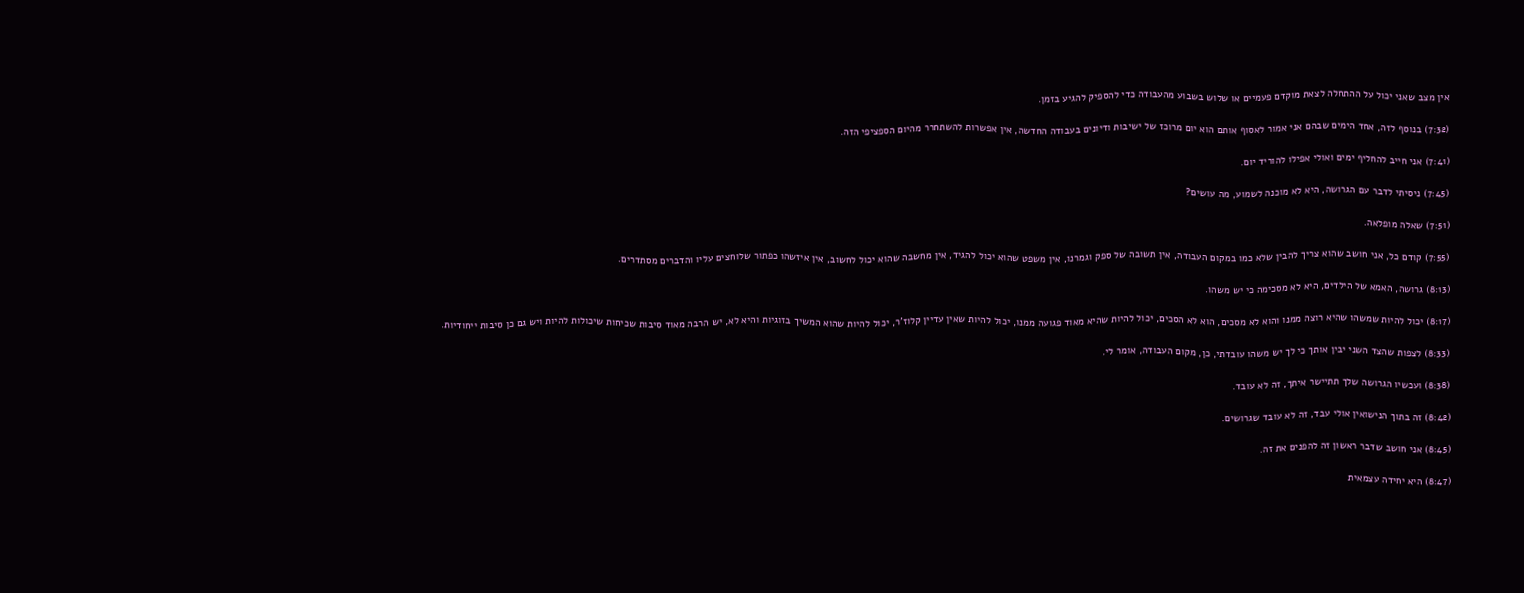אין מצב שאני יכול על ההתחלה לצאת מוקדם פעמיים או שלוש בשבוע מהעבודה כדי להספיק להגיע בזמן.

(7:32) בנוסף לזה, אחד הימים שבהם אני אמור לאסוף אותם הוא יום מרוכז של ישיבות ודיונים בעבודה החדשה, אין אפשרות להשתחרר מהיום הספציפי הזה.

(7:41) אני חייב להחליף ימים ואולי אפילו להוריד יום.

(7:45) ניסיתי לדבר עם הגרושה, היא לא מוכנה לשמוע, מה עושים?

(7:51) שאלה מופלאה.

(7:55) קודם כל, אני חושב שהוא צריך להבין שלא כמו במקום העבודה, אין תשובה של ספק וגמרנו, אין משפט שהוא יכול להגיד, אין מחשבה שהוא יכול לחשוב, אין איזשהו כפתור שלוחצים עליו והדברים מסתדרים.

(8:13) גרושה, האמא של הילדים, היא לא מסכימה כי יש משהו.

(8:17) יכול להיות שמשהו שהיא רוצה ממנו והוא לא מסכים, הוא לא הסכים, יכול להיות שהיא מאוד פגועה ממנו, יכול להיות שאין עדיין קלוז’ר, יכול להיות שהוא המשיך בזוגיות והיא לא, יש הרבה מאוד סיבות שכיחות שיכולות להיות ויש גם כן סיבות ייחודיות.

(8:33) לצפות שהצד השני יבין אותך כי לך יש משהו עובדתי, כן, מקום העבודה, אומר לי.

(8:38) ועכשיו הגרושה שלך תתיישר איתך, זה לא עובד.

(8:42) זה בתוך הנישואין אולי עבד, זה לא עובד שגרושים.

(8:45) אני חושב שדבר ראשון זה להפנים את זה.

(8:47) היא יחידה עצמאית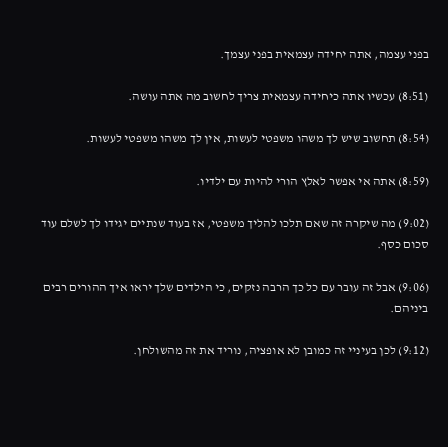בפני עצמה, אתה יחידה עצמאית בפני עצמך.

(8:51) עכשיו אתה כיחידה עצמאית צריך לחשוב מה אתה עושה.

(8:54) תחשוב שיש לך משהו משפטי לעשות, אין לך משהו משפטי לעשות.

(8:59) אתה אי אפשר לאלץ הורי להיות עם ילדיו.

(9:02) מה שיקרה זה שאם תלכו להליך משפטי, אז בעוד שנתיים יגידו לך לשלם עוד סכום כסף.

(9:06) אבל זה עובר עם כל כך הרבה נזקים, כי הילדים שלך יראו איך ההורים רבים ביניהם.

(9:12) לכן בעיניי זה כמובן לא אופציה, נוריד את זה מהשולחן.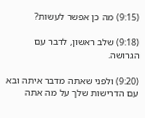(9:15) מה כן אפשר לעשות?

(9:18) שלב ראשון, לדבר עם הגרושה.

(9:20) ולפני שאתה מדבר איתה ובא עם הדרישות שלך על מה אתה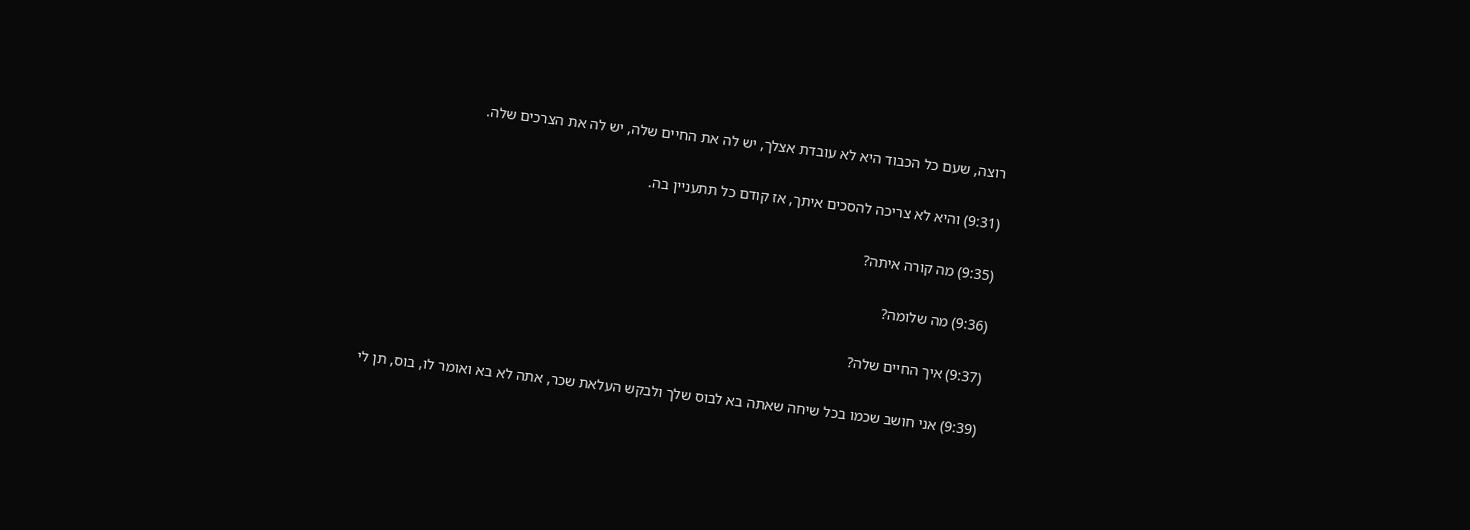רוצה, שעם כל הכבוד היא לא עובדת אצלך, יש לה את החיים שלה, יש לה את הצרכים שלה.

(9:31) והיא לא צריכה להסכים איתך, אז קודם כל תתעניין בה.

(9:35) מה קורה איתה?

(9:36) מה שלומה?

(9:37) איך החיים שלה?

(9:39) אני חושב שכמו בכל שיחה שאתה בא לבוס שלך ולבקש העלאת שכר, אתה לא בא ואומר לו, בוס, תן לי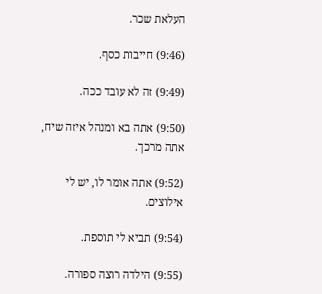העלאת שכר.

(9:46) חייבות כסף.

(9:49) זה לא עובד ככה.

(9:50) אתה בא ומנהל איזה שיח, אתה מרכך.

(9:52) אתה אומר לו, יש לי אילוצים.

(9:54) תביא לי תוספת.

(9:55) הילדה רוצה ספורה.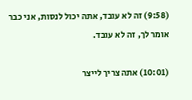(9:58) זה לא עובד, אתה יכול לנסות, אני כבר אומר לך, זה לא עובד.

(10:01) אתה צריך לייצר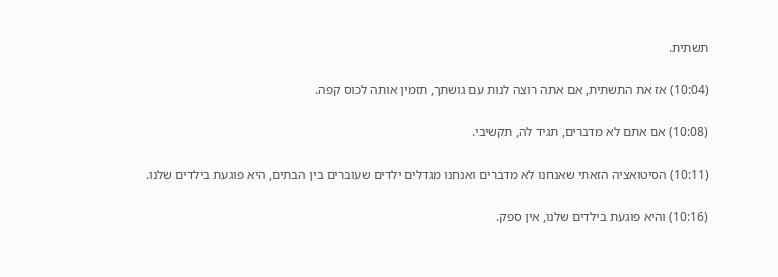תשתית.

(10:04) אז את התשתית, אם אתה רוצה לנות עם גושתך, תזמין אותה לכוס קפה.

(10:08) אם אתם לא מדברים, תגיד לה, תקשיבי.

(10:11) הסיטואציה הזאתי שאנחנו לא מדברים ואנחנו מגדלים ילדים שעוברים בין הבתים, היא פוגעת בילדים שלנו.

(10:16) והיא פוגעת בילדים שלנו, אין ספק.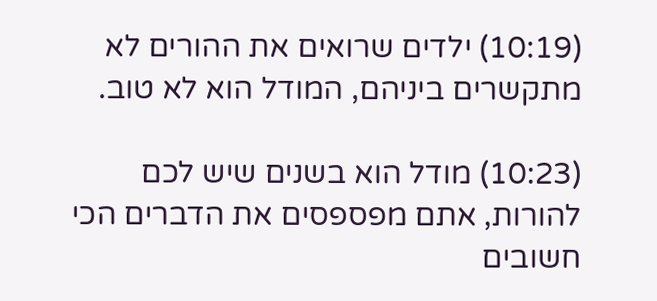(10:19) ילדים שרואים את ההורים לא מתקשרים ביניהם, המודל הוא לא טוב.

(10:23) מודל הוא בשנים שיש לכם להורות, אתם מפספסים את הדברים הכי חשובים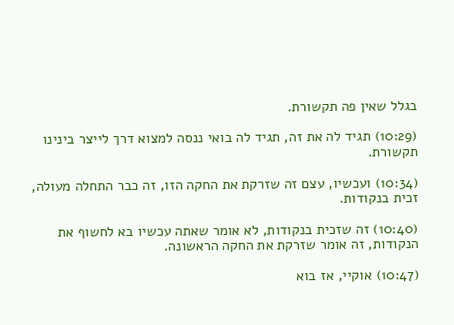בגלל שאין פה תקשורת.

(10:29) תגיד לה את זה, תגיד לה בואי ננסה למצוא דרך לייצר בינינו תקשורת.

(10:34) ועכשיו, עצם זה שזרקת את החקה הזו, זה כבר התחלה מעולה, זכית בנקודות.

(10:40) זה שזכית בנקודות, לא אומר שאתה עכשיו בא לחשוף את הנקודות, זה אומר שזרקת את החקה הראשונה.

(10:47) אוקיי, אז בוא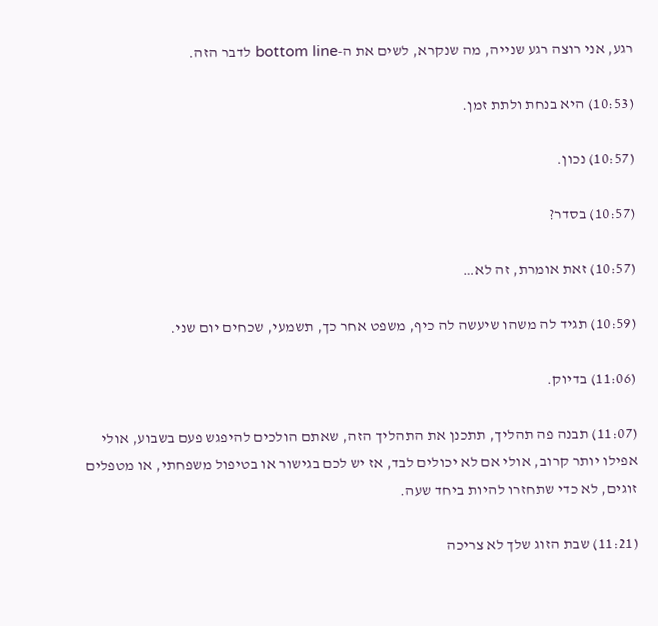רגע, אני רוצה רגע שנייה, מה שנקרא, לשים את ה-bottom line לדבר הזה.

(10:53) היא בנחת ולתת זמן.

(10:57) נכון.

(10:57) בסדר?

(10:57) זאת אומרת, זה לא…

(10:59) תגיד לה משהו שיעשה לה כיף, משפט אחר כך, תשמעי, שכחים יום שני.

(11:06) בדיוק.

(11:07) תבנה פה תהליך, תתכנן את התהליך הזה, שאתם הולכים להיפגש פעם בשבוע, אולי אפילו יותר קרוב, אולי אם לא יכולים לבד, אז יש לכם בגישור או בטיפול משפחתי, או מטפלים זוגים, לא כדי שתחזרו להיות ביחד שעה.

(11:21) שבת הזוג שלך לא צריכה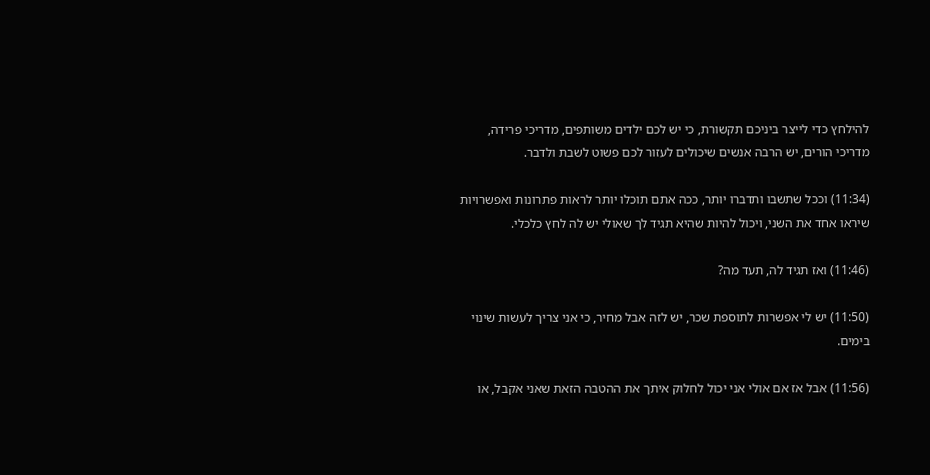להילחץ כדי לייצר ביניכם תקשורת, כי יש לכם ילדים משותפים, מדריכי פרידה, מדריכי הורים, יש הרבה אנשים שיכולים לעזור לכם פשוט לשבת ולדבר.

(11:34) וככל שתשבו ותדברו יותר, ככה אתם תוכלו יותר לראות פתרונות ואפשרויות שיראו אחד את השני, ויכול להיות שהיא תגיד לך שאולי יש לה לחץ כלכלי.

(11:46) ואז תגיד לה, תעד מה?

(11:50) יש לי אפשרות לתוספת שכר, יש לזה אבל מחיר, כי אני צריך לעשות שינוי בימים.

(11:56) אבל אז אם אולי אני יכול לחלוק איתך את ההטבה הזאת שאני אקבל, או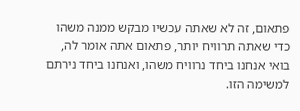פתאום, זה לא שאתה עכשיו מבקש ממנה משהו כדי שאתה תרוויח יותר, פתאום אתה אומר לה, בואי אנחנו ביחד נרוויח משהו, ואנחנו ביחד נירתם למשימה הזו.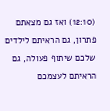(12:10) ואז גם מצאתם פתרון, גם הראיתם לילדים שלכם שיתוף פעולה, גם הראיתם לעצמכם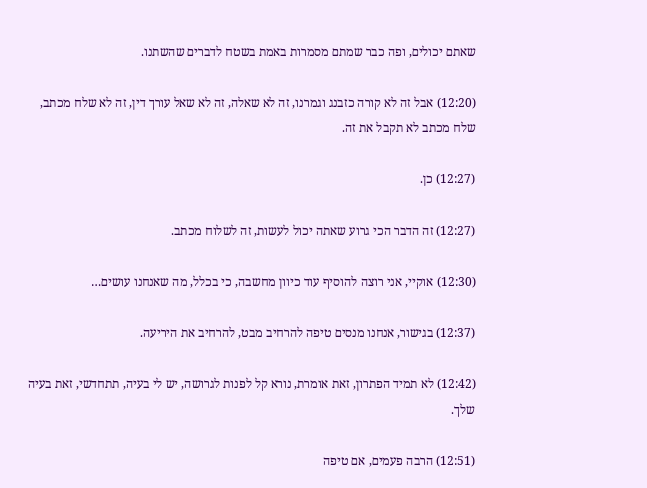שאתם יכולים, ופה כבר שמתם מסמרות באמת בשטח לדברים שהשתנו.

(12:20) אבל זה לא קורה כזבנג וגמרנו, זה לא שאלה, זה לא שאל עורך דין, זה לא שלח מכתב, שלח מכתב לא תקבל את זה.

(12:27) כן.

(12:27) זה הדבר הכי גרוע שאתה יכול לעשות, זה לשלוח מכתב.

(12:30) אוקיי, אני רוצה להוסיף עוד כיוון מחשבה, כי בכלל, מה שאנחנו עושים…

(12:37) בגישור, אנחנו מנסים טיפה להרחיב מבט, להרחיב את היריעה.

(12:42) לא תמיד הפתרון, זאת אומרת, נורא קל לפנות לגרושה, יש לי בעיה, תתחדשי, זאת בעיה שלך.

(12:51) הרבה פעמים, אם טיפה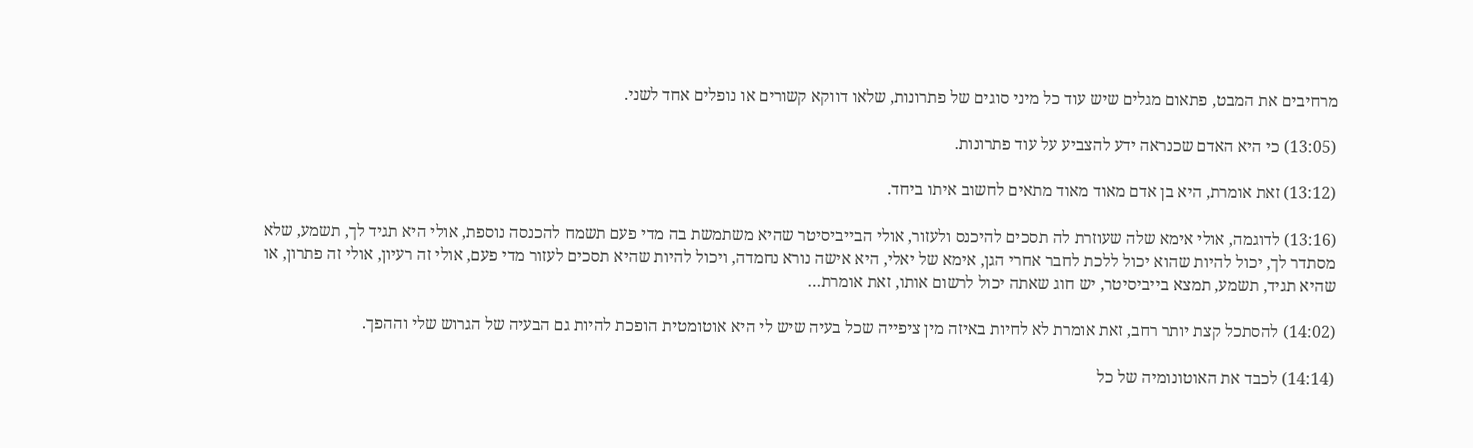מרחיבים את המבט, פתאום מגלים שיש עוד כל מיני סוגים של פתרונות, שלאו דווקא קשורים או נופלים אחד לשני.

(13:05) כי היא האדם שכנראה ידע להצביע על עוד פתרונות.

(13:12) זאת אומרת, היא בן אדם מאוד מאוד מתאים לחשוב איתו ביחד.

(13:16) לדוגמה, אולי אימא שלה שעוזרת לה תסכים להיכנס ולעזור, אולי הבייביסיטר שהיא משתמשת בה מדי פעם תשמח להכנסה נוספת, אולי היא תגיד לך, תשמע, שלא מסתדר לך, יכול להיות שהוא יכול ללכת לחבר אחרי הגן, אימא של יאלי, היא אישה נורא נחמדה, ויכול להיות שהיא תסכים לעזור מדי פעם, אולי זה רעיון, אולי זה פתרון, או שהיא תגיד, תשמע, תמצא בייביסיטר, יש חוג שאתה יכול לרשום אותו, זאת אומרת…

(14:02) להסתכל קצת יותר רחב, זאת אומרת לא לחיות באיזה מין ציפייה שכל בעיה שיש לי היא אוטומטית הופכת להיות גם הבעיה של הגרוש שלי וההפך.

(14:14) לכבד את האוטונומיה של כל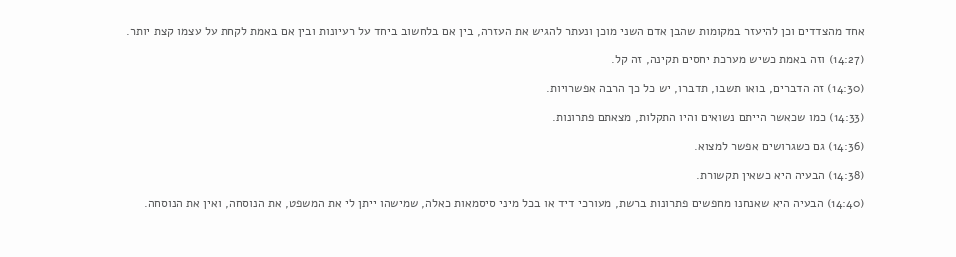אחד מהצדדים וכן להיעזר במקומות שהבן אדם השני מוכן ונעתר להגיש את העזרה, בין אם בלחשוב ביחד על רעיונות ובין אם באמת לקחת על עצמו קצת יותר.

(14:27) וזה באמת כשיש מערכת יחסים תקינה, זה קל.

(14:30) זה הדברים, בואו תשבו, תדברו, יש כל כך הרבה אפשרויות.

(14:33) כמו שכאשר הייתם נשואים והיו התקלות, מצאתם פתרונות.

(14:36) גם כשגרושים אפשר למצוא.

(14:38) הבעיה היא כשאין תקשורת.

(14:40) הבעיה היא שאנחנו מחפשים פתרונות ברשת, מעורכי דיד או בכל מיני סיסמאות כאלה, שמישהו ייתן לי את המשפט, את הנוסחה, ואין את הנוסחה.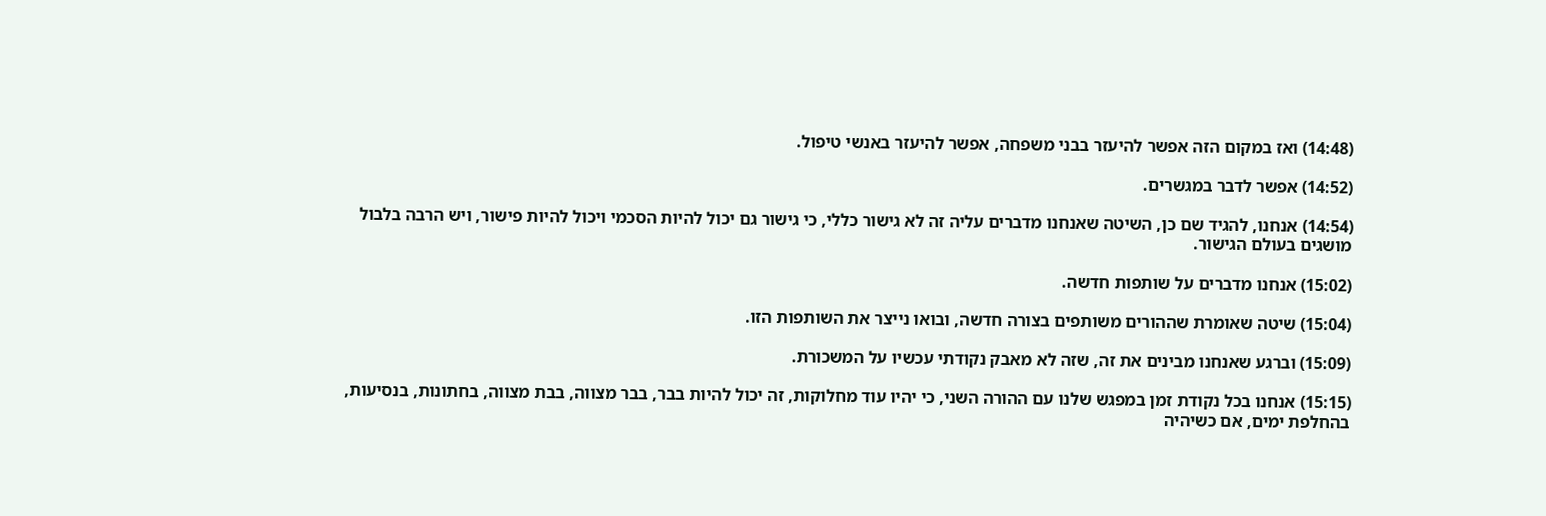(14:48) ואז במקום הזה אפשר להיעזר בבני משפחה, אפשר להיעזר באנשי טיפול.

(14:52) אפשר לדבר במגשרים.

(14:54) אנחנו, להגיד שם כן, השיטה שאנחנו מדברים עליה זה לא גישור כללי, כי גישור גם יכול להיות הסכמי ויכול להיות פישור, ויש הרבה בלבול מושגים בעולם הגישור.

(15:02) אנחנו מדברים על שותפות חדשה.

(15:04) שיטה שאומרת שההורים משותפים בצורה חדשה, ובואו נייצר את השותפות הזו.

(15:09) וברגע שאנחנו מבינים את זה, שזה לא מאבק נקודתי עכשיו על המשכורת.

(15:15) אנחנו בכל נקודת זמן במפגש שלנו עם ההורה השני, כי יהיו עוד מחלוקות, זה יכול להיות בבר, בבר מצווה, בבת מצווה, בחתונות, בנסיעות, בהחלפת ימים, אם כשיהיה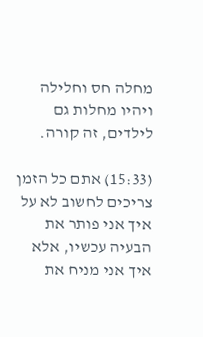מחלה חס וחלילה ויהיו מחלות גם לילדים, זה קורה.

(15:33) אתם כל הזמן צריכים לחשוב לא על איך אני פותר את הבעיה עכשיו, אלא איך אני מניח את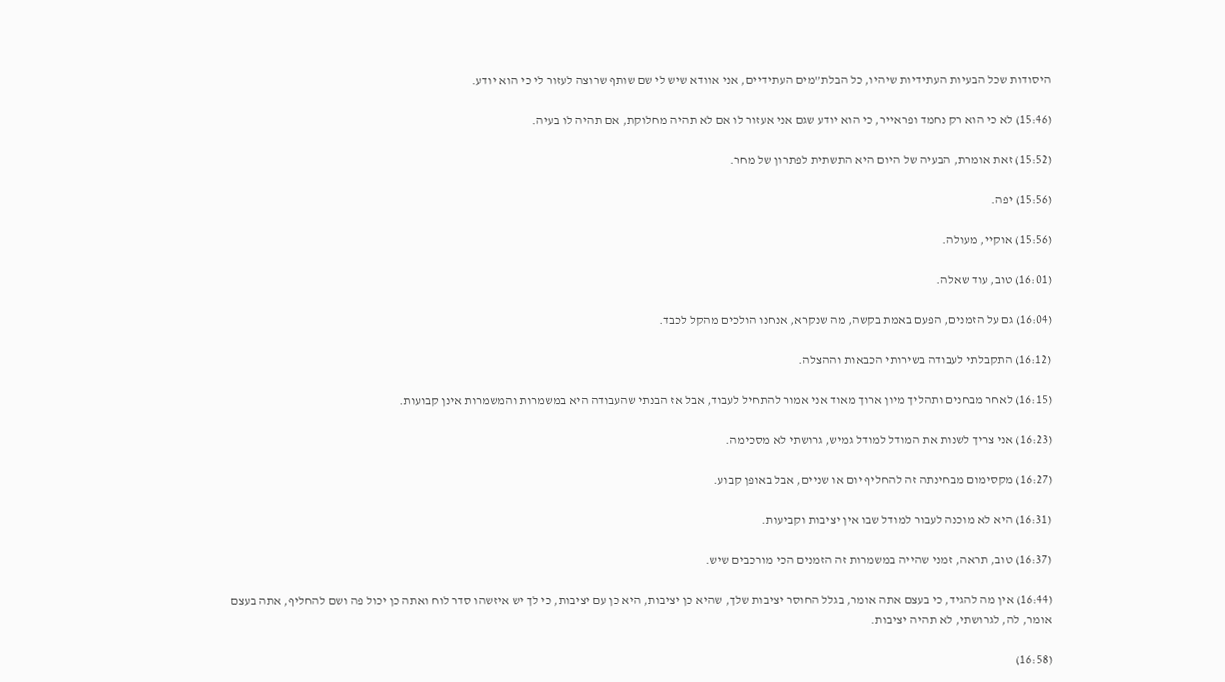היסודות שכל הבעיות העתידיות שיהיו, כל הבלת”מים העתידיים, אני אוודא שיש לי שם שותף שרוצה לעזור לי כי הוא יודע.

(15:46) לא כי הוא רק נחמד ופראייר, כי הוא יודע שגם אני אעזור לו אם לא תהיה מחלוקת, אם תהיה לו בעיה.

(15:52) זאת אומרת, הבעיה של היום היא התשתית לפתרון של מחר.

(15:56) יפה.

(15:56) אוקיי, מעולה.

(16:01) טוב, עוד שאלה.

(16:04) גם על הזמנים, הפעם באמת בקשה, מה שנקרא, אנחנו הולכים מהקל לכבד.

(16:12) התקבלתי לעבודה בשירותי הכבאות וההצלה.

(16:15) לאחר מבחנים ותהליך מיון ארוך מאוד אני אמור להתחיל לעבוד, אבל אז הבנתי שהעבודה היא במשמרות והמשמרות אינן קבועות.

(16:23) אני צריך לשנות את המודל למודל גמיש, גרושתי לא מסכימה.

(16:27) מקסימום מבחינתה זה להחליף יום או שניים, אבל באופן קבוע.

(16:31) היא לא מוכנה לעבור למודל שבו אין יציבות וקביעות.

(16:37) טוב, תראה, זמני שהייה במשמרות זה הזמנים הכי מורכבים שיש.

(16:44) אין מה להגיד, כי בעצם אתה אומר, בגלל החוסר יציבות שלך, שהיא כן יציבות, היא כן עם יציבות, כי לך יש איזשהו סדר לוח ואתה כן יכול פה ושם להחליף, אתה בעצם אומר, לה, לגרושתי, לא תהיה יציבות.

(16:58)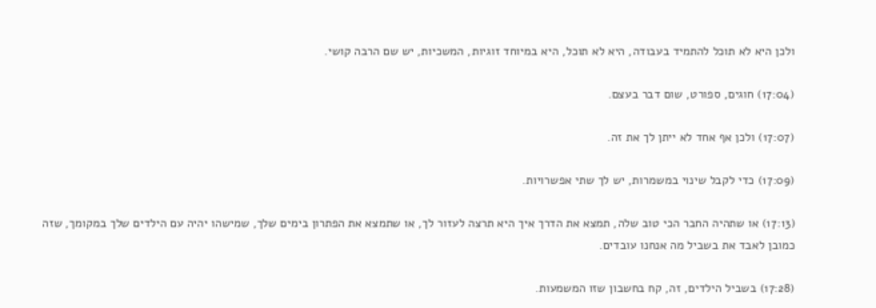ולכן היא לא תוכל להתמיד בעבודה, היא לא תוכל, היא במיוחד זוגיות, המשכיות, יש שם הרבה קושי.

(17:04) חוגים, ספורט, שום דבר בעצם.

(17:07) ולכן אף אחד לא ייתן לך את זה.

(17:09) כדי לקבל שינוי במשמרות, יש לך שתי אפשרויות.

(17:13) או שתהיה החבר הכי טוב שלה, תמצא את הדרך איך היא תרצה לעזור לך, או שתמצא את הפתרון בימים שלך, שמישהו יהיה עם הילדים שלך במקומך, שזה כמובן לאבד את בשביל מה אנחנו עובדים.

(17:28) בשביל הילדים, זה, קח בחשבון שזו המשמעות.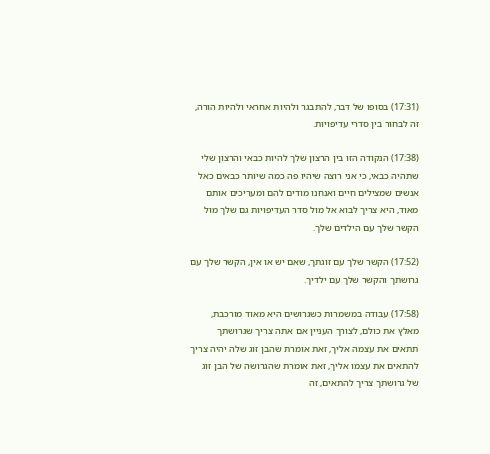(17:31) בסופו של דבר, להתבגר ולהיות אחראי ולהיות הורה, זה לבחור בין סדרי עדיפויות.

(17:38) הנקודה הזו בין הרצון שלך להיות כבאי והרצון שלי שתהיה כבאי, כי אני רוצה שיהיו פה כמה שיותר כבאים כאל אנשים שמצילים חיים ואנחנו מודים להם ומעריכים אותם מאוד, היא צריך לבוא אל מול סדר העדיפויות גם שלך מול הקשר שלך עם הילדים שלך.

(17:52) הקשר שלך עם זוגתך, שאם יש או אין, הקשר שלך עם גרושתך והקשר שלך עם ילדיך.

(17:58) עבודה במשמרות כשגרושים היא מאוד מורכבת, מאלץ את כולם, לצורך העניין אם אתה צריך שגרושתך תתאים את עצמה אליך, זאת אומרת שהבן זוג שלה יהיה צריך להתאים את עצמו אליך, זאת אומרת שהגרושה של הבן זוג של גרושתך צריך להתאים, זה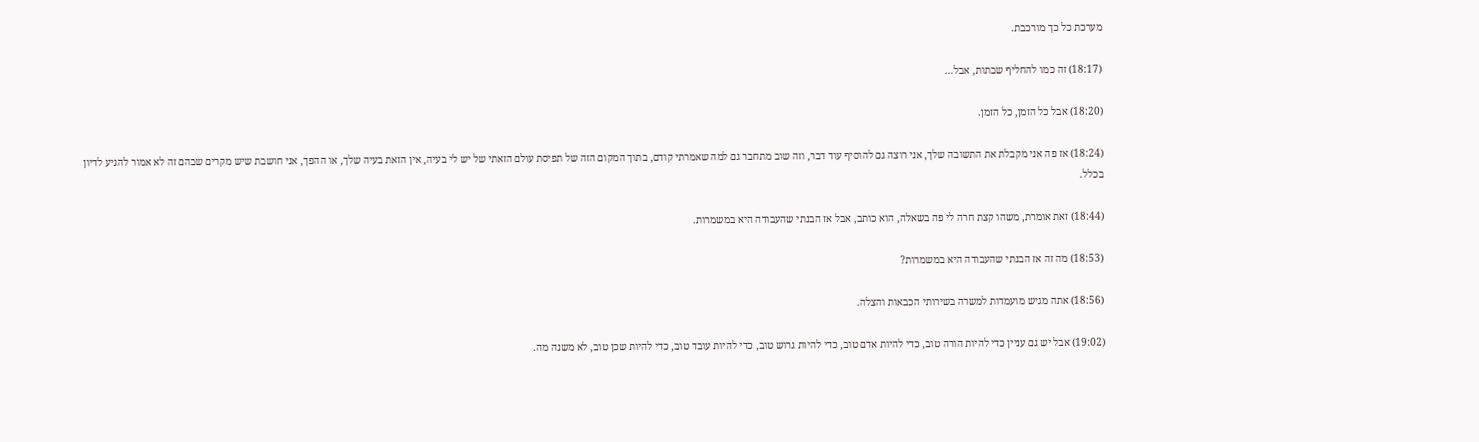מערכת כל כך מורכבת.

(18:17) זה כמו להחליף שבתות, אבל…

(18:20) אבל כל הזמן, כל הזמן.

(18:24) אז פה אני מקבלת את התשובה שלך, אני רוצה גם להוסיף עוד דבר, וזה שוב מתחבר גם למה שאמרתי קודם, בתוך המקום הזה של תפיסת עולם הזאתי של יש לי בעיה, אין הזאת בעיה שלך, או ההפך, אני חושבת שיש מקרים שבהם זה לא אמור להגיע לדיון בכלל.

(18:44) זאת אומרת, משהו קצת חרה לי פה בשאלה, הוא כותב, אבל אז הבנתי שהעבודה היא במשמרות.

(18:53) מה זה אז הבנתי שהעבודה היא במשמרות?

(18:56) אתה מגיש מועמדות למשרה בשירותי הכבאות והצלה.

(19:02) אבל יש גם עניין כדי להיות הורה טוב, כדי להיות אדם טוב, כדי להיות גרוש טוב, כדי להיות עובד טוב, כדי להיות שכן טוב, לא משנה מה.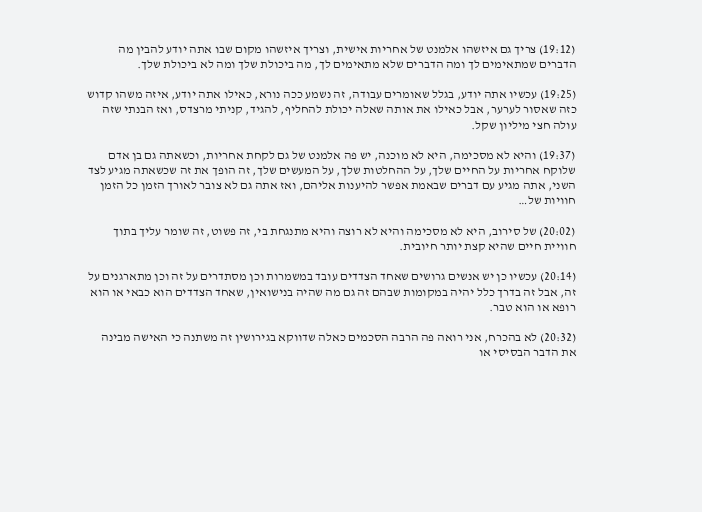(19:12) צריך גם איזשהו אלמנט של אחריות אישית, וצריך איזשהו מקום שבו אתה יודע להבין מה הדברים שמתאימים לך ומה הדברים שלא מתאימים לך, מה ביכולת שלך ומה לא ביכולת שלך.

(19:25) עכשיו אתה יודע, בגלל שאומרים עבודה, זה נשמע ככה נורא, כאילו אתה יודע, איזה משהו קדוש כזה שאסור לערער, אבל כאילו את אותה שאלה יכולת להחליף, להגיד, קניתי מרצדס, ואז הבנתי שזה עולה חצי מיליון שקל.

(19:37) והיא לא מסכימה, היא לא מוכנה, יש פה אלמנט של גם לקחת אחריות, וכשאתה גם בן אדם שלוקח אחריות על החיים שלך, על ההחלטות שלך, על המעשים שלך, זה הופך את זה שכשאתה מגיע לצד השני, אתה מגיע עם דברים שבאמת אפשר להיענות אליהם, ואז אתה גם לא צובר לאורך הזמן כל הזמן חוויות של…

(20:02) של סירוב, היא לא מסכימה והיא לא רוצה והיא מתנגחת בי, זה פשוט, זה שומר עליך בתוך חוויית חיים שהיא קצת יותר חיובית.

(20:14) עכשיו כן יש אנשים גרושים שאחד הצדדים עובד במשמרות וכן מסתדרים על זה וכן מתארגנים על זה, אבל זה בדרך כלל יהיה במקומות שבהם זה גם מה שהיה בנישואין, שאחד הצדדים הוא כבאי או הוא רופא או הוא טבר.

(20:32) לא בהכרח, אני רואה פה הרבה הסכמים כאלה שדווקא בגירושין זה משתנה כי האישה מבינה את הדבר הבסיסי או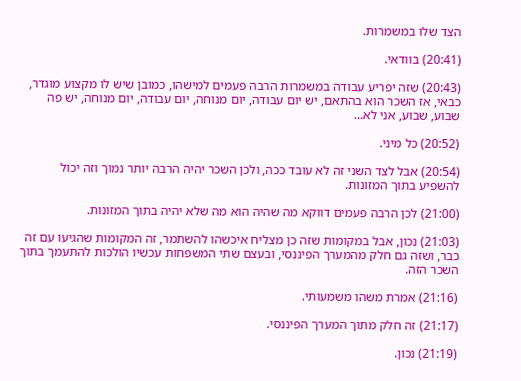הצד שלו במשמרות.

(20:41) בוודאי.

(20:43) שזה יפריע עבודה במשמרות הרבה פעמים למישהו, כמובן שיש לו מקצוע מוגדר, כבאי, אז השכר הוא בהתאם, יש יום עבודה, יום מנוחה, יום עבודה, יום מנוחה, יש פה שבוע, שבוע, אני לא…

(20:52) כל מיני.

(20:54) אבל לצד השני זה לא עובד ככה, ולכן השכר יהיה הרבה יותר נמוך וזה יכול להשפיע בתוך המזונות.

(21:00) לכן הרבה פעמים דווקא מה שהיה הוא מה שלא יהיה בתוך המזונות.

(21:03) נכון, אבל במקומות שזה כן מצליח איכשהו להשתמר, זה המקומות שהגיעו עם זה כבר, ושזה גם חלק מהמערך הפיננסי, ובעצם שתי המשפחות עכשיו הולכות להתעמך בתוך השכר הזה.

(21:16) אמרת משהו משמעותי.

(21:17) זה חלק מתוך המערך הפיננסי.

(21:19) נכון.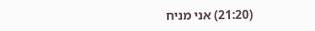(21:20) אני מניח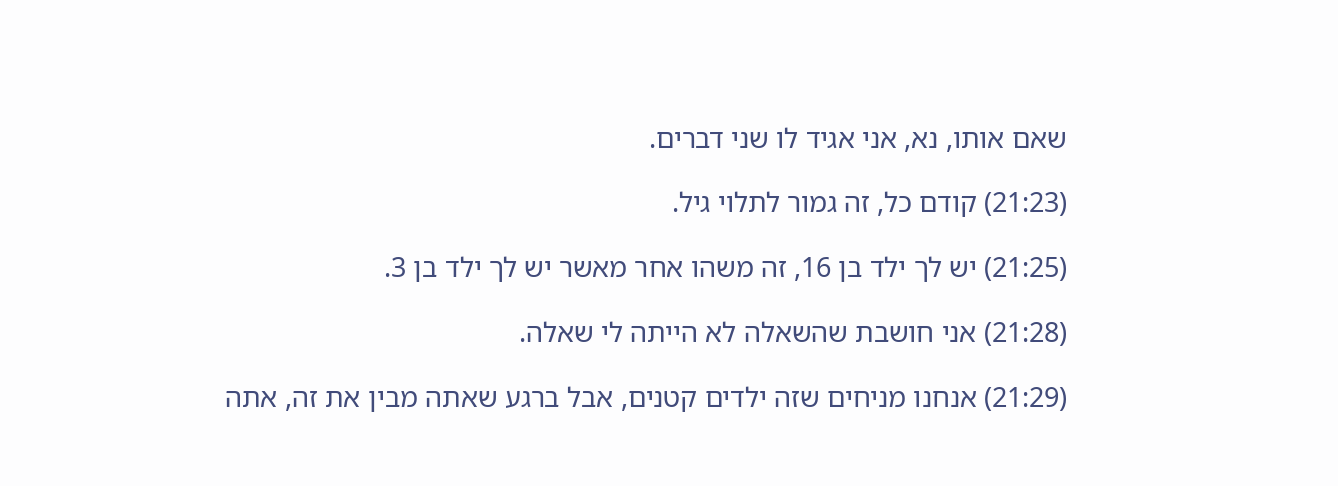שאם אותו, נא, אני אגיד לו שני דברים.

(21:23) קודם כל, זה גמור לתלוי גיל.

(21:25) יש לך ילד בן 16, זה משהו אחר מאשר יש לך ילד בן 3.

(21:28) אני חושבת שהשאלה לא הייתה לי שאלה.

(21:29) אנחנו מניחים שזה ילדים קטנים, אבל ברגע שאתה מבין את זה, אתה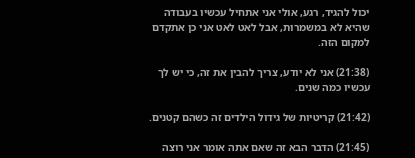יכול להגיד, רגע, אולי אני אתחיל עכשיו בעבודה שהיא לא במשמרות, אבל לאט לאט אני כן אתקדם למקום הזה.

(21:38) אני לא יודע, צריך להבין את זה, כי יש לך עכשיו כמה שנים.

(21:42) קריטיות של גידול הילדים זה כשהם קטנים.

(21:45) הדבר הבא זה שאם אתה אומר אני רוצה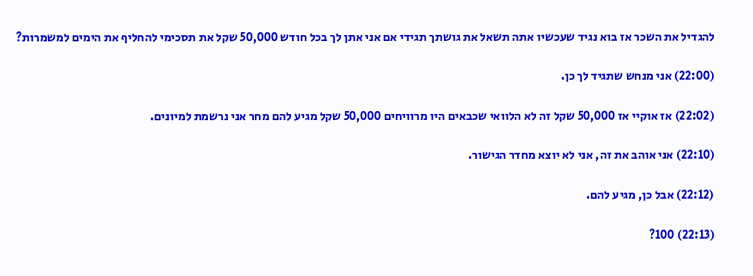להגדיל את השכר אז בוא נגיד שעכשיו אתה תשאל את גושתך תגידי אם אני אתן לך בכל חודש 50,000 שקל את תסכימי להחליף את הימים למשמרות?

(22:00) אני מנחש שתגיד לך כן.

(22:02) אז אוקיי אז 50,000 שקל זה לא הלוואי שכבאים היו מרוויחים 50,000 שקל מגיע להם מחר אני נרשמת למיונים.

(22:10) אני אוהב את זה, אני לא יוצא מחדר הגישור.

(22:12) אבל כן, מגיע להם.

(22:13) 100?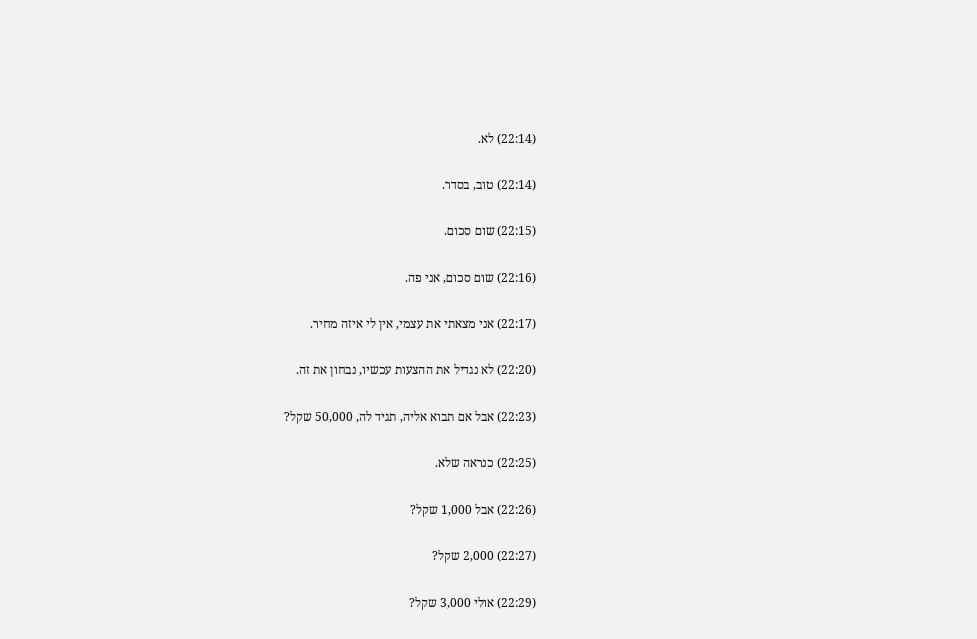(22:14) לא.

(22:14) טוב, בסדר.

(22:15) שום סכום.

(22:16) שום סכום, אני פה.

(22:17) אני מצאתי את עצמי, אין לי איזה מחיר.

(22:20) לא נגדיל את ההצעות עכשיו, נבחון את זה.

(22:23) אבל אם תבוא אליה, תגיד לה, 50,000 שקל?

(22:25) כנראה שלא.

(22:26) אבל 1,000 שקל?

(22:27) 2,000 שקל?

(22:29) אולי 3,000 שקל?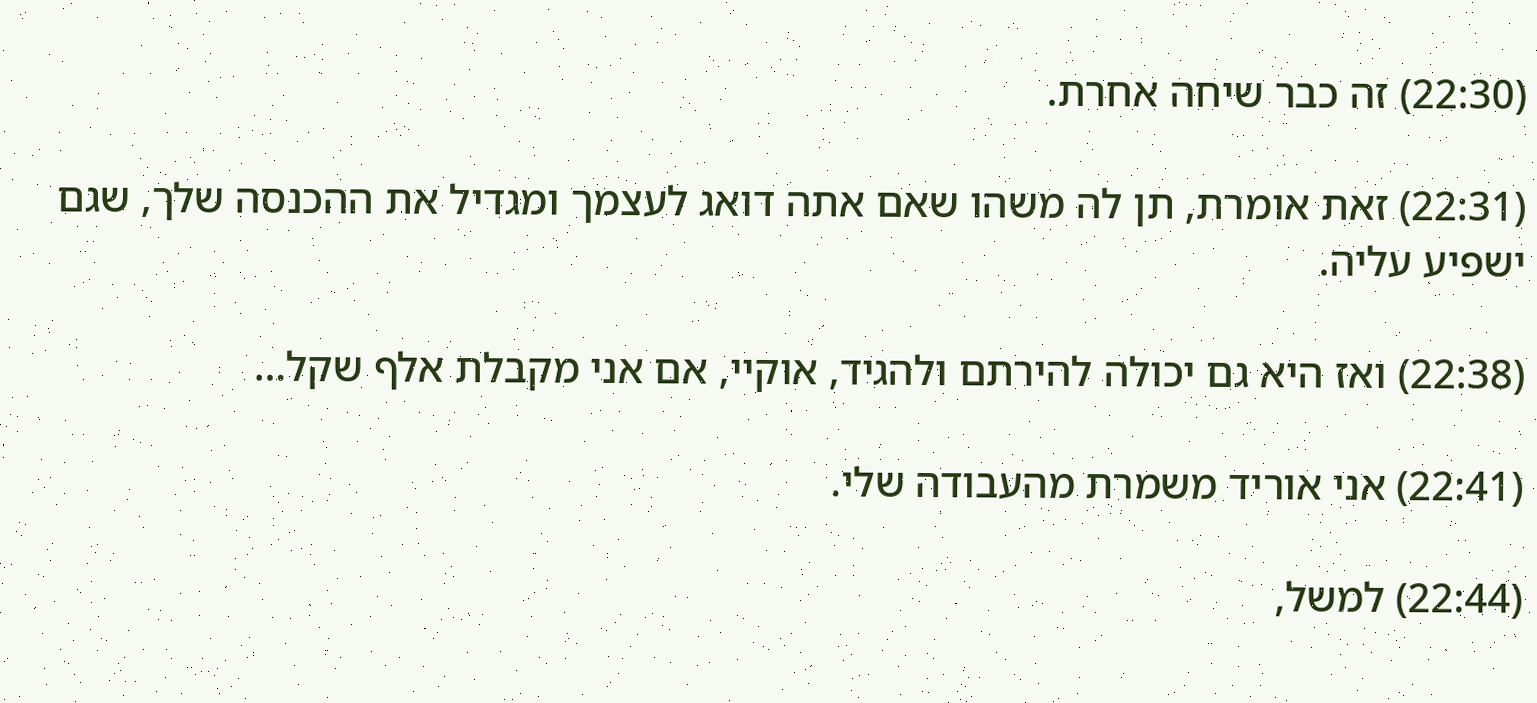(22:30) זה כבר שיחה אחרת.

(22:31) זאת אומרת, תן לה משהו שאם אתה דואג לעצמך ומגדיל את ההכנסה שלך, שגם ישפיע עליה.

(22:38) ואז היא גם יכולה להירתם ולהגיד, אוקיי, אם אני מקבלת אלף שקל…

(22:41) אני אוריד משמרת מהעבודה שלי.

(22:44) למשל,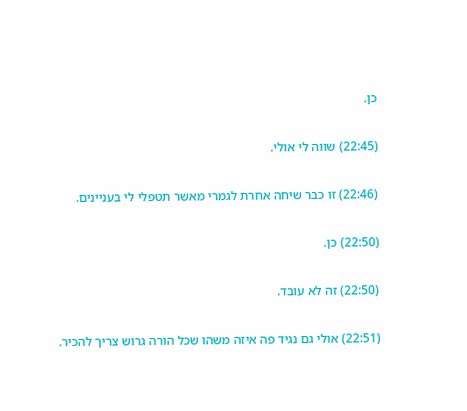כן.

(22:45) שווה לי אולי.

(22:46) זו כבר שיחה אחרת לגמרי מאשר תטפלי לי בעניינים.

(22:50) כן.

(22:50) זה לא עובד.

(22:51) אולי גם נגיד פה איזה משהו שכל הורה גרוש צריך להכיר.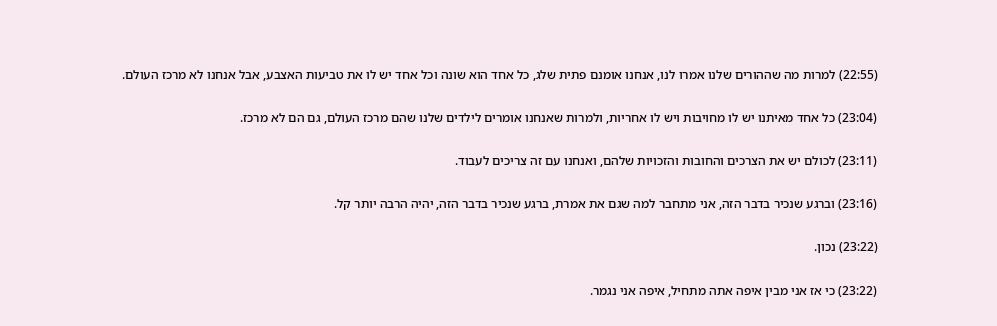(22:55) למרות מה שההורים שלנו אמרו לנו, אנחנו אומנם פתית שלג, כל אחד הוא שונה וכל אחד יש לו את טביעות האצבע, אבל אנחנו לא מרכז העולם.

(23:04) כל אחד מאיתנו יש לו מחויבות ויש לו אחריות, ולמרות שאנחנו אומרים לילדים שלנו שהם מרכז העולם, גם הם לא מרכז.

(23:11) לכולם יש את הצרכים והחובות והזכויות שלהם, ואנחנו עם זה צריכים לעבוד.

(23:16) וברגע שנכיר בדבר הזה, אני מתחבר למה שגם את אמרת, ברגע שנכיר בדבר הזה, יהיה הרבה יותר קל.

(23:22) נכון.

(23:22) כי אז אני מבין איפה אתה מתחיל, איפה אני נגמר.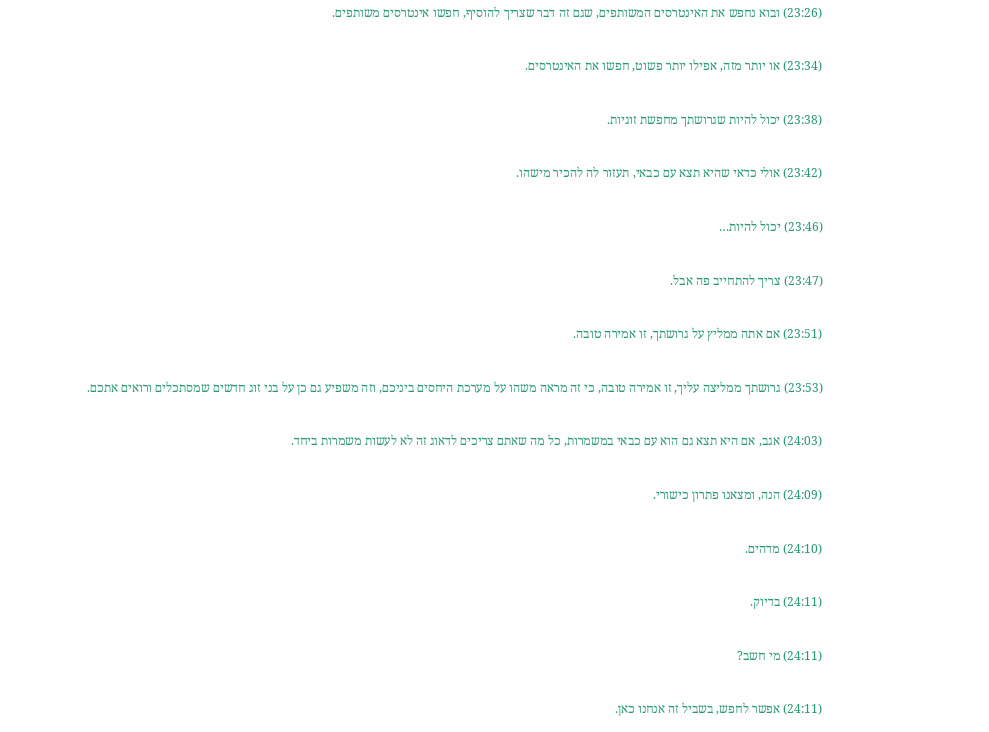(23:26) ובוא נחפש את האינטרסים המשותפים, שגם זה דבר שצריך להוסיף, חפשו אינטרסים משותפים.

(23:34) או יותר מזה, אפילו יותר פשוט, חפשו את האינטרסים.

(23:38) יכול להיות שגרושתך מחפשת זוגיות.

(23:42) אולי כדאי שהיא תצא עם כבאי, תעזור לה להכיר מישהו.

(23:46) יכול להיות…

(23:47) צריך להתחייב פה אבל.

(23:51) אם אתה ממליץ על גרושתך, זו אמירה טובה.

(23:53) גרושתך ממליצה עליך, זו אמירה טובה, כי זה מראה משהו על מערכת היחסים ביניכם, וזה משפיע גם כן על בני זוג חדשים שמסתכלים ורואים אתכם.

(24:03) אגב, אם היא תצא גם הוא עם כבאי במשמרות, כל מה שאתם צריכים לדאוג זה לא לעשות משמרות ביחד.

(24:09) הנה, ומצאנו פתרון כישורי.

(24:10) מדהים.

(24:11) בדיוק.

(24:11) מי חשב?

(24:11) אפשר לחפש, בשביל זה אנחנו כאן.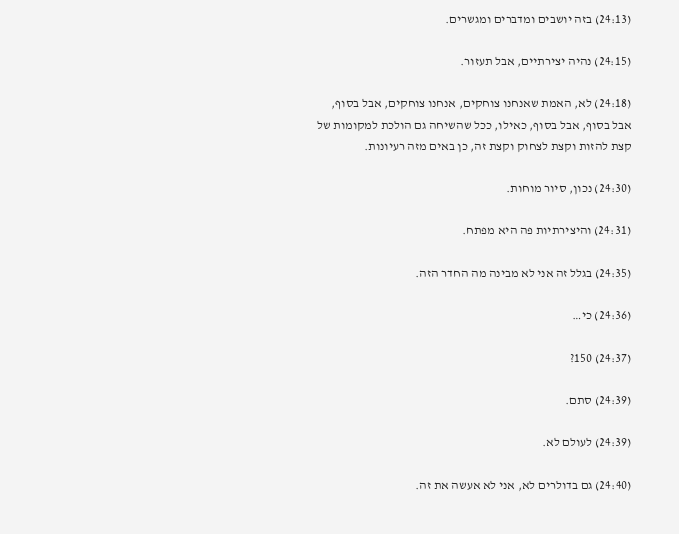(24:13) בזה יושבים ומדברים ומגשרים.

(24:15) נהיה יצירתיים, אבל תעזור.

(24:18) לא, האמת שאנחנו צוחקים, אנחנו צוחקים, אבל בסוף, אבל בסוף, אבל בסוף, כאילו, ככל שהשיחה גם הולכת למקומות של קצת להזות וקצת לצחוק וקצת זה, כן באים מזה רעיונות.

(24:30) נכון, סיור מוחות.

(24:31) והיצירתיות פה היא מפתח.

(24:35) בגלל זה אני לא מבינה מה החדר הזה.

(24:36) כי…

(24:37) 150?

(24:39) סתם.

(24:39) לעולם לא.

(24:40) גם בדולרים לא, אני לא אעשה את זה.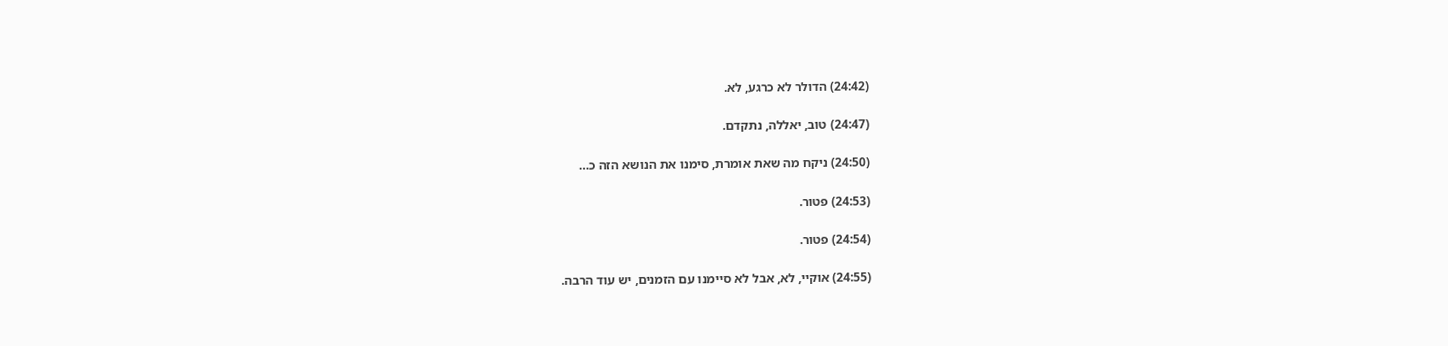(24:42) הדולר לא כרגע, לא.

(24:47) טוב, יאללה, נתקדם.

(24:50) ניקח מה שאת אומרת, סימנו את הנושא הזה כ…

(24:53) פטור.

(24:54) פטור.

(24:55) אוקיי, לא, אבל לא סיימנו עם הזמנים, יש עוד הרבה.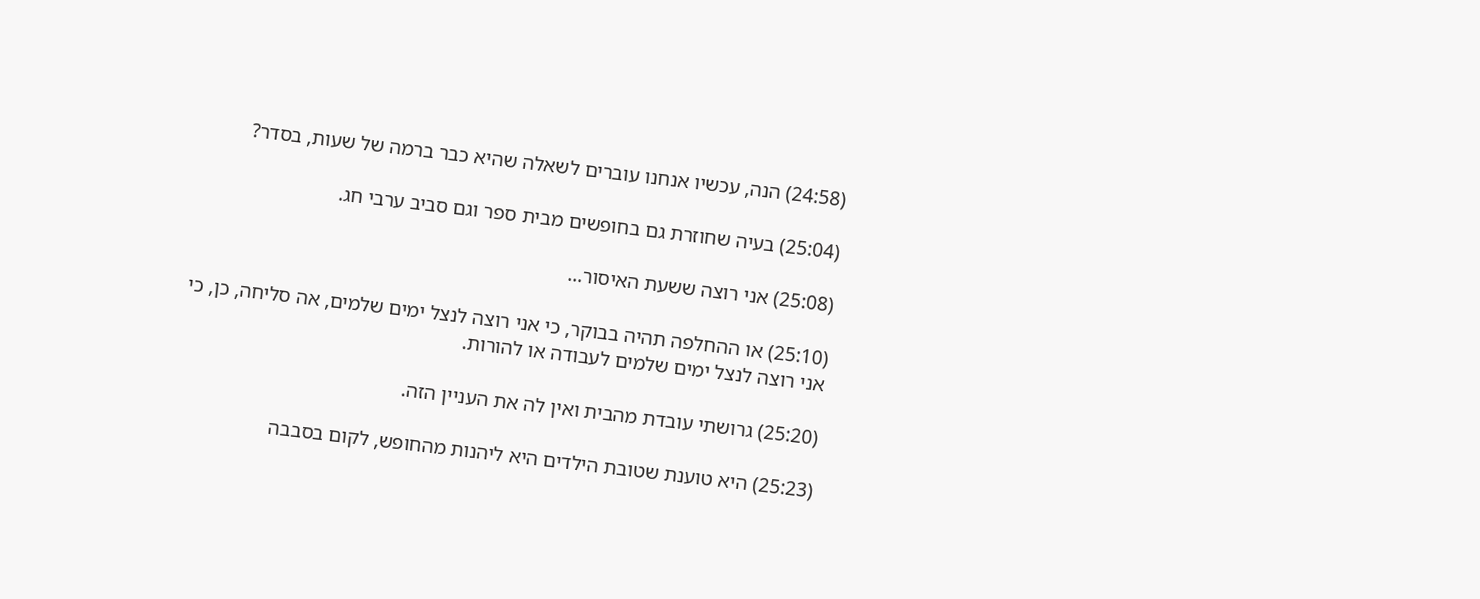(24:58) הנה, עכשיו אנחנו עוברים לשאלה שהיא כבר ברמה של שעות, בסדר?

(25:04) בעיה שחוזרת גם בחופשים מבית ספר וגם סביב ערבי חג.

(25:08) אני רוצה ששעת האיסור…

(25:10) או ההחלפה תהיה בבוקר, כי אני רוצה לנצל ימים שלמים, אה סליחה, כן, כי אני רוצה לנצל ימים שלמים לעבודה או להורות.

(25:20) גרושתי עובדת מהבית ואין לה את העניין הזה.

(25:23) היא טוענת שטובת הילדים היא ליהנות מהחופש, לקום בסבבה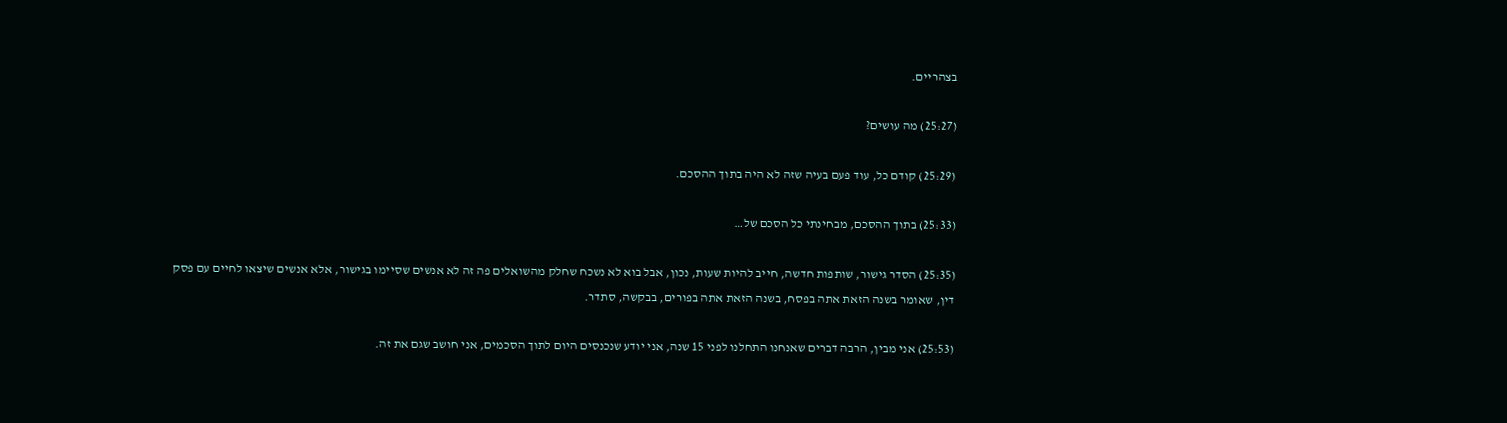בצהריים.

(25:27) מה עושים?

(25:29) קודם כל, עוד פעם בעיה שזה לא היה בתוך ההסכם.

(25:33) בתוך ההסכם, מבחינתי כל הסכם של…

(25:35) הסדר גישור, שותפות חדשה, חייב להיות שעות, נכון, אבל בוא לא נשכח שחלק מהשואלים פה זה לא אנשים שסיימו בגישור, אלא אנשים שיצאו לחיים עם פסק דין, שאומר בשנה הזאת אתה בפסח, בשנה הזאת אתה בפורים, בבקשה, סתדר.

(25:53) אני מבין, הרבה דברים שאנחנו התחלנו לפני 15 שנה, אני יודע שנכנסים היום לתוך הסכמים, אני חושב שגם את זה.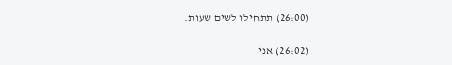(26:00) תתחילו לשים שעות.

(26:02) אני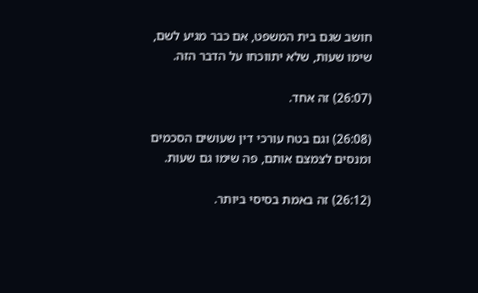חושב שגם בית המשפט, אם כבר מגיע לשם, שימו שעות, שלא יתווכחו על הדבר הזה.

(26:07) זה אחד.

(26:08) וגם בטח עורכי דין שעושים הסכמים ומנסים לצמצם אותם, פה שימו גם שעות.

(26:12) זה באמת בסיסי ביותר.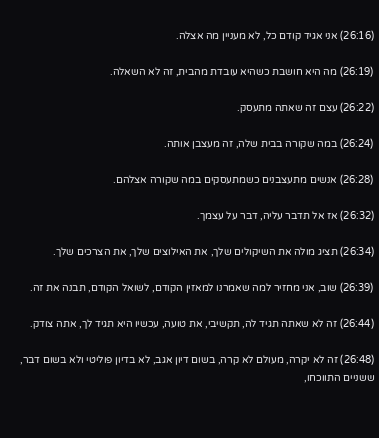(26:16) אני אגיד קודם כל, לא מעניין מה אצלה.

(26:19) מה היא חושבת כשהיא עובדת מהבית, זה לא השאלה.

(26:22) עצם זה שאתה מתעסק.

(26:24) במה שקורה בבית שלה, זה מעצבן אותה.

(26:28) אנשים מתעצבנים כשמתעסקים במה שקורה אצלהם.

(26:32) אז אל תדבר עליה, דבר על עצמך.

(26:34) תציג מולה את השיקולים שלך, את האילוצים שלך, את הצרכים שלך.

(26:39) שוב, אני מחזיר למה שאמרנו למאזין הקודם, לשואל הקודם, תבנה את זה.

(26:44) זה לא שאתה תגיד לה, תקשיבי, את טועה, עכשיו היא תגיד לך, אתה צודק.

(26:48) זה לא יקרה, מעולם לא קרה, בשום דיון אגב, לא בדיון פוליטי ולא בשום דבר, ששניים התווכחו,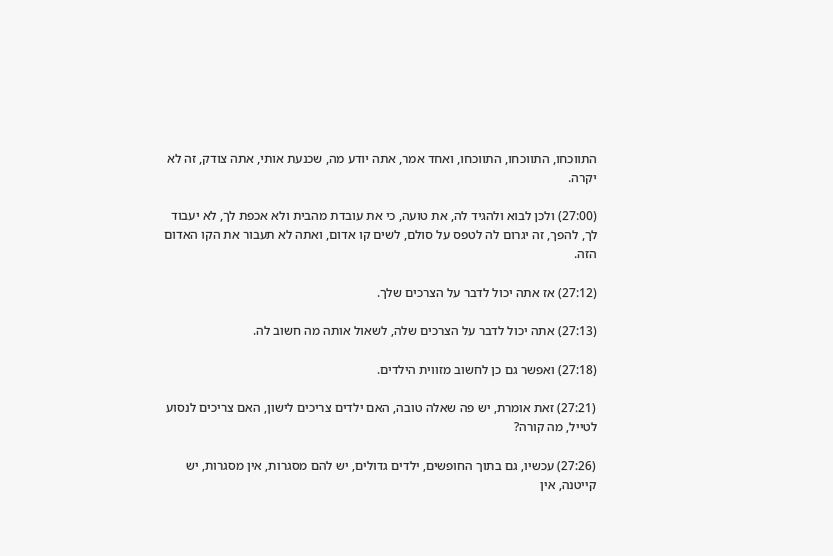התווכחו, התווכחו, התווכחו, ואחד אמר, אתה יודע מה, שכנעת אותי, אתה צודק, זה לא יקרה.

(27:00) ולכן לבוא ולהגיד לה, את טועה, כי את עובדת מהבית ולא אכפת לך, לא יעבוד לך, להפך, זה יגרום לה לטפס על סולם, לשים קו אדום, ואתה לא תעבור את הקו האדום הזה.

(27:12) אז אתה יכול לדבר על הצרכים שלך.

(27:13) אתה יכול לדבר על הצרכים שלה, לשאול אותה מה חשוב לה.

(27:18) ואפשר גם כן לחשוב מזווית הילדים.

(27:21) זאת אומרת, יש פה שאלה טובה, האם ילדים צריכים לישון, האם צריכים לנסוע לטייל, מה קורה?

(27:26) עכשיו, גם בתוך החופשים, ילדים גדולים, יש להם מסגרות, אין מסגרות, יש קייטנה, אין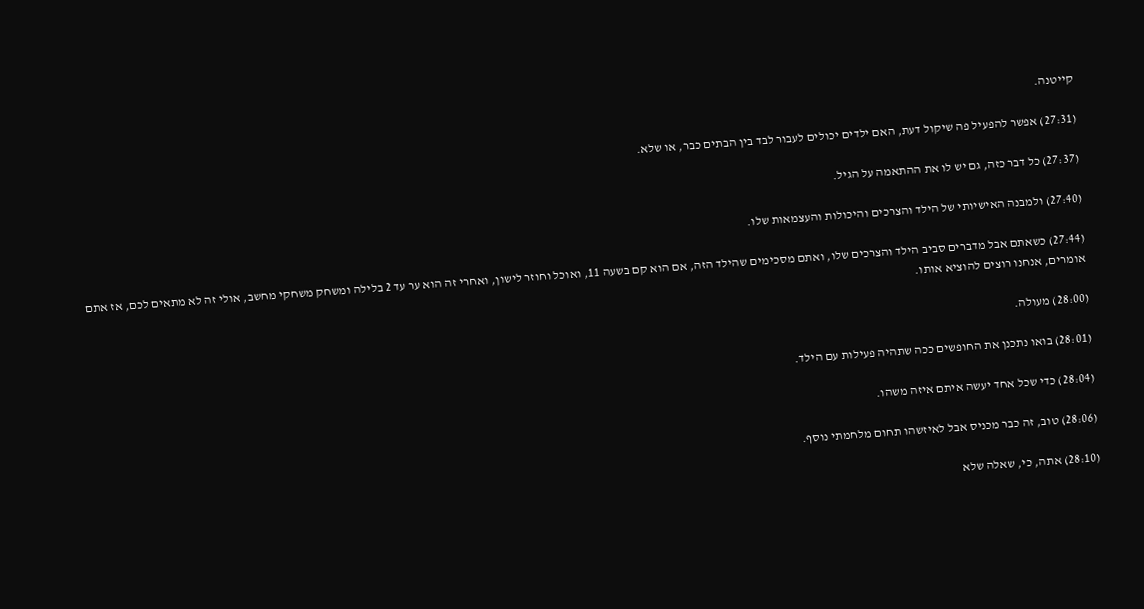קייטנה.

(27:31) אפשר להפעיל פה שיקול דעת, האם ילדים יכולים לעבור לבד בין הבתים כבר, או שלא.

(27:37) כל דבר כזה, גם יש לו את ההתאמה על הגיל.

(27:40) ולמבנה האישיותי של הילד והצרכים והיכולות והעצמאות שלו.

(27:44) כשאתם אבל מדברים סביב הילד והצרכים שלו, ואתם מסכימים שהילד הזה, אם הוא קם בשעה 11, ואוכל וחוזר לישון, ואחרי זה הוא ער עד 2 בלילה ומשחק משחקי מחשב, אולי זה לא מתאים לכם, אז אתם אומרים, אנחנו רוצים להוציא אותו.

(28:00) מעולה.

(28:01) בואו נתכנן את החופשים ככה שתהיה פעילות עם הילד.

(28:04) כדי שכל אחד יעשה איתם איזה משהו.

(28:06) טוב, זה כבר מכניס אבל לאיזשהו תחום מלחמתי נוסף.

(28:10) אתה, כי, שאלה שלא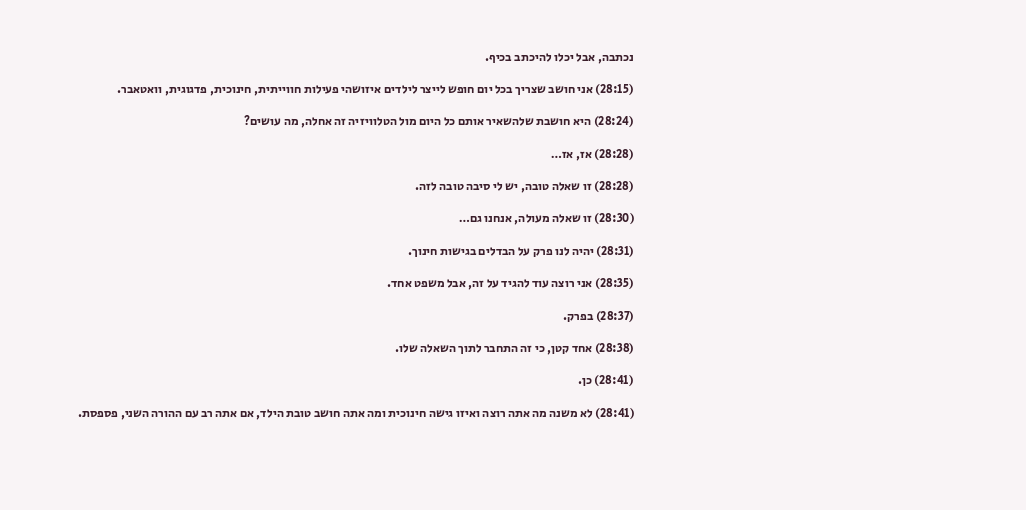נכתבה, אבל יכלו להיכתב בכיף.

(28:15) אני חושב שצריך בכל יום חופש לייצר לילדים איזושהי פעילות חווייתית, חינוכית, פדגוגית, וואטאבר.

(28:24) היא חושבת שלהשאיר אותם כל היום מול הטלוויזיה זה אחלה, מה עושים?

(28:28) אז, אז…

(28:28) זו שאלה טובה, יש לי סיבה טובה לזה.

(28:30) זו שאלה מעולה, אנחנו גם…

(28:31) יהיה לנו פרק על הבדלים בגישות חינוך.

(28:35) אני רוצה עוד להגיד על זה, אבל משפט אחד.

(28:37) בפרק.

(28:38) אחד קטן, כי זה התחבר לתוך השאלה שלו.

(28:41) כן.

(28:41) לא משנה מה אתה רוצה ואיזו גישה חינוכית ומה אתה חושב טובת הילד, אם אתה רב עם ההורה השני, פספסת.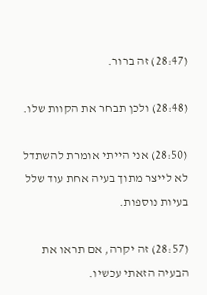(28:47) זה ברור.

(28:48) ולכן תבחר את הקוות שלו.

(28:50) אני הייתי אומרת להשתדל לא לייצר מתוך בעיה אחת עוד שלל בעיות נוספות.

(28:57) זה יקרה, אם תראו את הבעיה הזאתי עכשיו.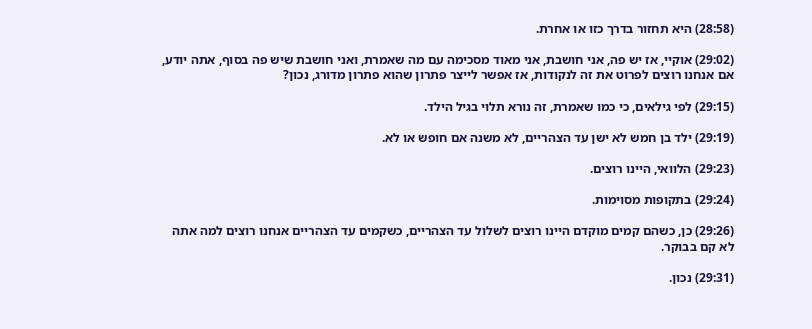(28:58) היא תחזור בדרך כזו או אחרת.

(29:02) אוקיי, אז יש פה, אני חושבת, אני מאוד מסכימה עם מה שאמרת, ואני חושבת שיש פה בסוף, אתה יודע, אם אנחנו רוצים לפרוט את זה לנקודות, אז אפשר לייצר פתרון שהוא פתרון מדורג, נכון?

(29:15) לפי גילאים, כי כמו שאמרת, זה נורא תלוי בגיל הילד.

(29:19) ילד בן חמש לא ישן עד הצהריים, לא משנה אם חופש או לא.

(29:23) הלוואי, היינו רוצים.

(29:24) בתקופות מסוימות.

(29:26) כן, כשהם קמים מוקדם היינו רוצים לשלול עד הצהריים, כשקמים עד הצהריים אנחנו רוצים למה אתה לא קם בבוקר.

(29:31) נכון.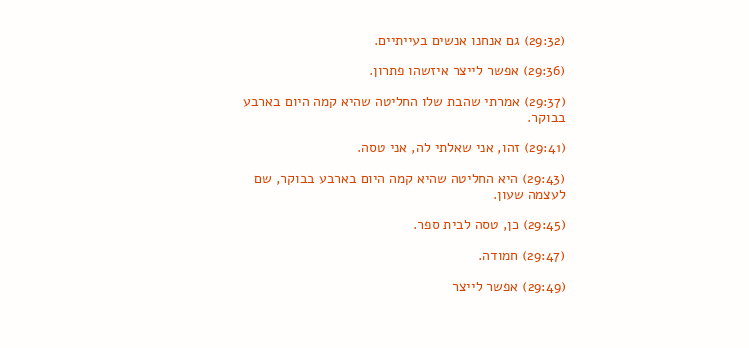(29:32) גם אנחנו אנשים בעייתיים.

(29:36) אפשר לייצר איזשהו פתרון.

(29:37) אמרתי שהבת שלו החליטה שהיא קמה היום בארבע בבוקר.

(29:41) זהו, אני שאלתי לה, אני טסה.

(29:43) היא החליטה שהיא קמה היום בארבע בבוקר, שם לעצמה שעון.

(29:45) כן, טסה לבית ספר.

(29:47) חמודה.

(29:49) אפשר לייצר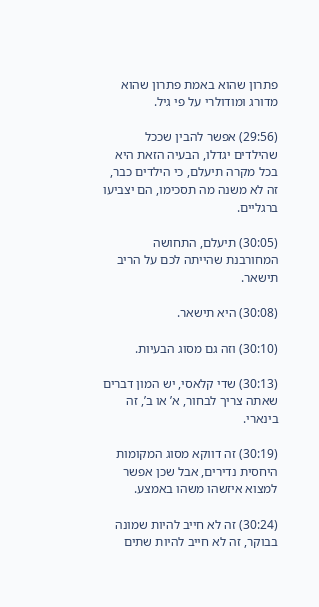פתרון שהוא באמת פתרון שהוא מדורג ומודולרי על פי גיל.

(29:56) אפשר להבין שככל שהילדים יגדלו, הבעיה הזאת היא בכל מקרה תיעלם, כי הילדים כבר, זה לא משנה מה תסכימו, הם יצביעו ברגליים.

(30:05) תיעלם, התחושה המחורבנת שהייתה לכם על הריב תישאר.

(30:08) היא תישאר.

(30:10) וזה גם מסוג הבעיות.

(30:13) שדי קלאסי, יש המון דברים שאתה צריך לבחור, א’ או ב’, זה בינארי.

(30:19) זה דווקא מסוג המקומות היחסית נדירים, אבל שכן אפשר למצוא איזשהו משהו באמצע.

(30:24) זה לא חייב להיות שמונה בבוקר, זה לא חייב להיות שתים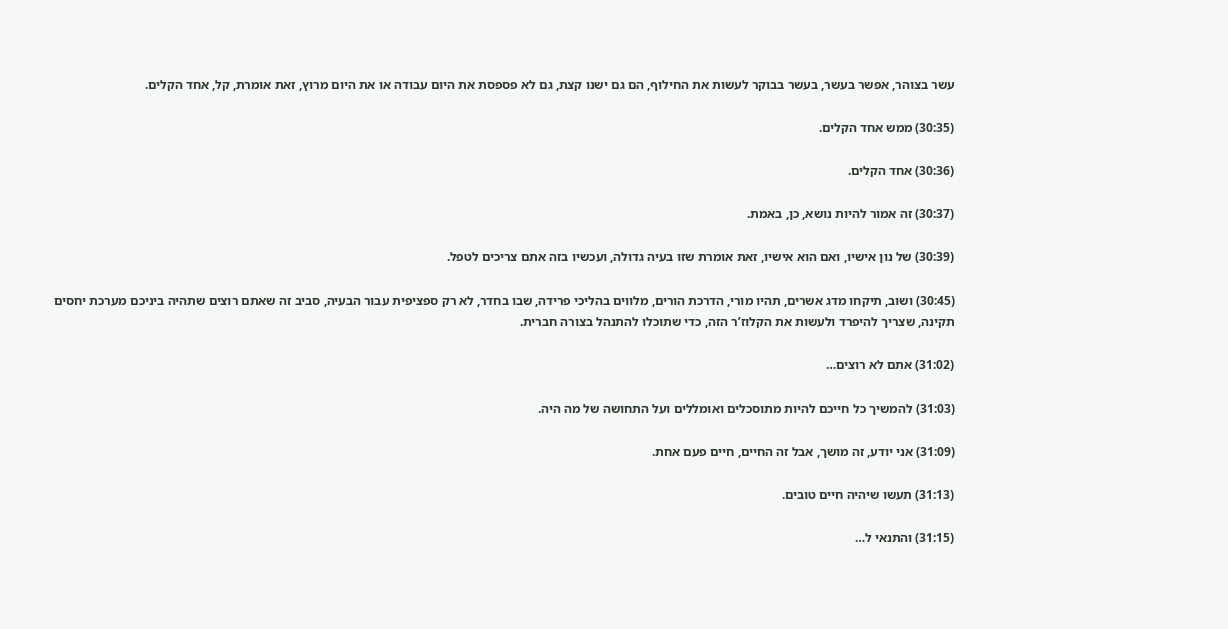עשר בצוהר, אפשר בעשר, בעשר בבוקר לעשות את החילוף, הם גם ישנו קצת, גם לא פספסת את היום עבודה או את היום מרוץ, זאת אומרת, קל, אחד הקלים.

(30:35) ממש אחד הקלים.

(30:36) אחד הקלים.

(30:37) זה אמור להיות נושא, כן, באמת.

(30:39) של נון אישיו, ואם הוא אישיו, זאת אומרת שזו בעיה גדולה, ועכשיו בזה אתם צריכים לטפל.

(30:45) ושוב, תיקחו מדג אשרים, תהיו מורי, הדרכת הורים, מלווים בהליכי פרידה, שבו בחדר, לא רק ספציפית עבור הבעיה, סביב זה שאתם רוצים שתהיה ביניכם מערכת יחסים תקינה, שצריך להיפרד ולעשות את הקלוז’ר הזה, כדי שתוכלו להתנהל בצורה חברית.

(31:02) אתם לא רוצים…

(31:03) להמשיך כל חייכם להיות מתוסכלים ואומללים ועל התחושה של מה היה.

(31:09) אני יודע, זה מושך, אבל זה החיים, חיים פעם אחת.

(31:13) תעשו שיהיה חיים טובים.

(31:15) והתנאי ל…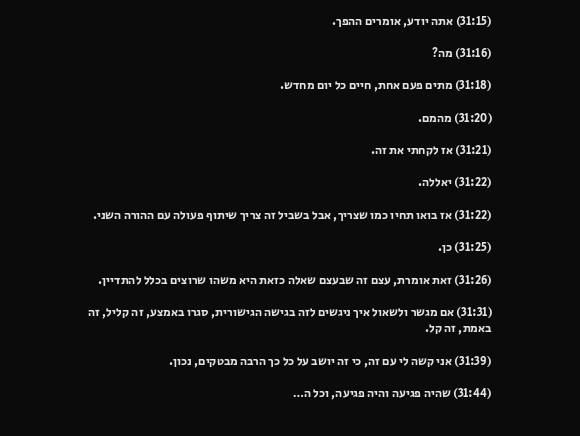(31:15) אתה יודע, אומרים ההפך.

(31:16) מה?

(31:18) מתים פעם אחת, חיים כל יום מחדש.

(31:20) מהמם.

(31:21) אז לקחתי את זה.

(31:22) יאללה.

(31:22) אז בואו תחיו כמו שצריך, אבל בשביל זה צריך שיתוף פעולה עם ההורה השני.

(31:25) כן.

(31:26) זאת אומרת, עצם זה שבעצם שאלה כזאת היא משהו שרוצים בכלל להתדיין.

(31:31) אם מגשר ולשאול איך ניגשים לזה בגישה הגישורית, סגרו באמצע, זה קליל, זה באמת, זה קל.

(31:39) אני קשה לי עם זה, כי זה יושב על כל כך הרבה מבטקים, נכון.

(31:44) שהיה פגיעה והיה פגיעה, וכל ה…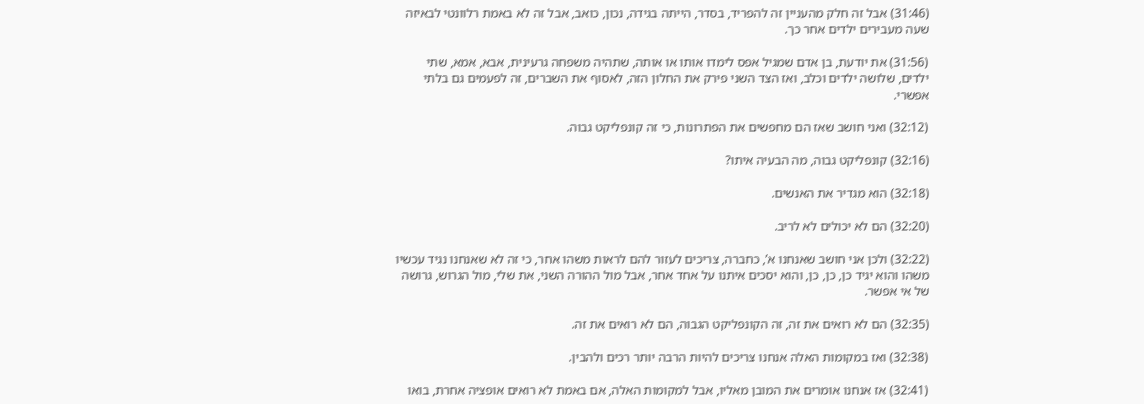(31:46) אבל זה חלק מהעניין זה להפריד, בסדר, הייתה בגידה, נכון, כואב, אבל זה לא באמת רלוונטי לבאיזה שעה מעבירים ילדים אחר כך.

(31:56) את יודעת, בן אדם שמגיל אפס לימדו אותו או אותה, שתהיה משפחה גרעינית, אבא, אמא, שתי ילדים, שלושה ילדים וכלב, ואז הצד השני פירק את החלון הזה, לאסוף את השברים, זה לפעמים גם בלתי אפשרי.

(32:12) ואני חושב שאז הם מחפשים את הפתרונות, כי זה קונפליקט גבוה.

(32:16) קונפליקט גבוה, מה הבעיה איתו?

(32:18) הוא מגדיר את האנשים.

(32:20) הם לא יכולים לא לריב.

(32:22) ולכן אני חושב שאנחנו א’, כחברה, צריכים לעזור להם לראות משהו אחר, כי זה לא שאנחנו נגיד עכשיו משהו והוא יגיד כן, כן, כן, והוא יסכים איתנו על אחד אחר, אבל מול ההורה השני, את שלי, מול הגרוש, גרושה של אי אפשר.

(32:35) הם לא רואים את זה, זה הקונפליקט הגבוה, הם לא רואים את זה.

(32:38) ואז במקומות האלה אנחנו צריכים להיות הרבה יותר רכים ולהבין.

(32:41) אז אנחנו אומרים את המובן מאליו, אבל למקומות האלה, אם באמת לא רואים אופציה אחרת, בואו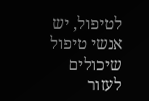לטיפול, יש אנשי טיפול שיכולים לעזור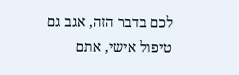לכם בדבר הזה, אגב גם טיפול אישי, אתם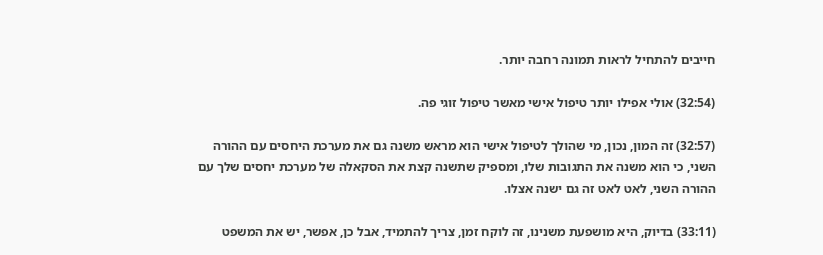חייבים להתחיל לראות תמונה רחבה יותר.

(32:54) אולי אפילו יותר טיפול אישי מאשר טיפול זוגי פה.

(32:57) זה המון, נכון, מי שהולך לטיפול אישי הוא מראש משנה גם את מערכת היחסים עם ההורה השני, כי הוא משנה את התגובות שלו, ומספיק שתשנה קצת את הסקאלה של מערכת יחסים שלך עם ההורה השני, לאט לאט זה גם ישנה אצלו.

(33:11) בדיוק, היא מושפעת משנינו, זה לוקח זמן, צריך להתמיד, אבל כן, אפשר, יש את המשפט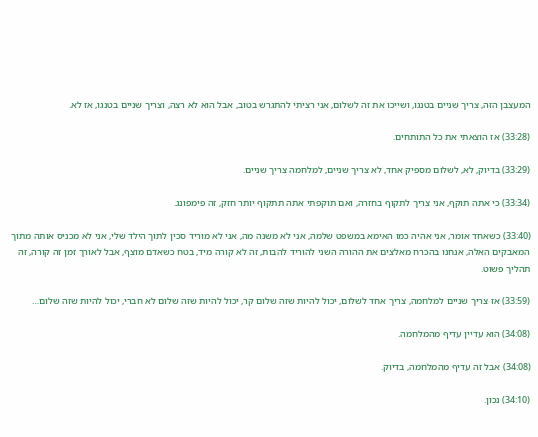המעצבן הזה, צריך שניים בטנגו, ושייכו את זה לשלום, אני רציתי להתגרש בטוב, אבל הוא לא רצה, וצריך שניים בטנגו, אז לא.

(33:28) אז הוצאתי את כל התותחים.

(33:29) בדיוק, לא, לשלום מספיק אחד, לא צריך שניים, למלחמה צריך שניים.

(33:34) כי אתה תוקף, אני צריך לתקוף בחזרה, ואם תוקפתי אתה תתקוף יותר חזק, זה פימפונג.

(33:40) כשאחד אומר, אני אהיה כמו האימא במשפט שלמה, אני לא משנה מה, אני לא מוריד סכין לתוך הילד שלי, אני לא מכניס אותה מתוך המאבקים האלה, אנחנו בהכרח מאלצים את ההורה השני להוריד להבות, זה לא קורה מיד, בטח כשאדם מוצף, אבל לאורך זמן זה קורה, זה תהליך פשוט.

(33:59) אז צריך שניים למלחמה, צריך אחד לשלום, יכול להיות שזה שלום קר, יכול להיות שזה שלום לא חברי, יכול להיות שזה שלום…

(34:08) הוא עדיין עדיף מהמלחמה.

(34:08) אבל זה עדיף מהמלחמה, בדיוק.

(34:10) נכון.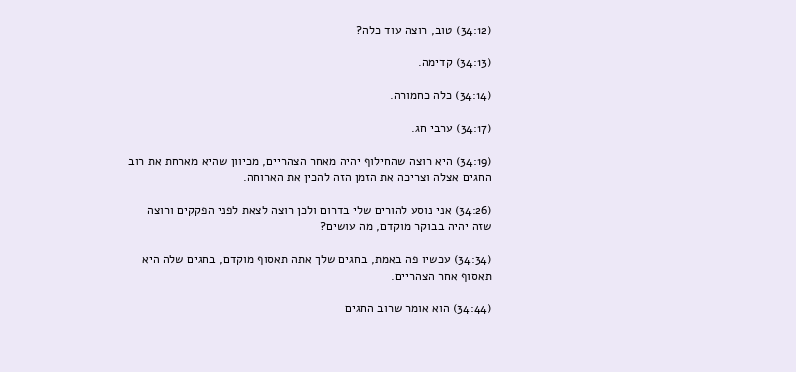(34:12) טוב, רוצה עוד כלה?

(34:13) קדימה.

(34:14) כלה כחמורה.

(34:17) ערבי חג.

(34:19) היא רוצה שהחילוף יהיה מאחר הצהריים, מכיוון שהיא מארחת את רוב החגים אצלה וצריכה את הזמן הזה להכין את הארוחה.

(34:26) אני נוסע להורים שלי בדרום ולכן רוצה לצאת לפני הפקקים ורוצה שזה יהיה בבוקר מוקדם, מה עושים?

(34:34) עכשיו פה באמת, בחגים שלך אתה תאסוף מוקדם, בחגים שלה היא תאסוף אחר הצהריים.

(34:44) הוא אומר שרוב החגים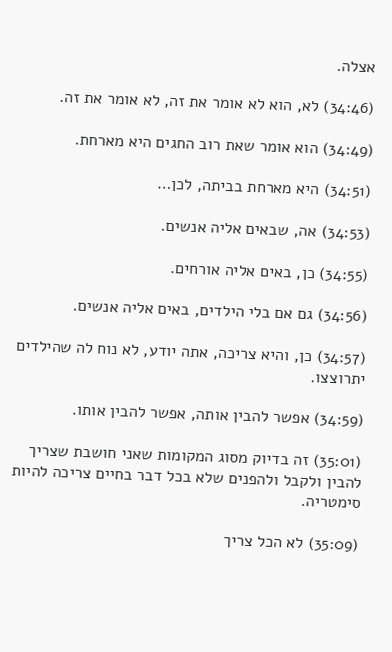אצלה.

(34:46) לא, הוא לא אומר את זה, לא אומר את זה.

(34:49) הוא אומר שאת רוב החגים היא מארחת.

(34:51) היא מארחת בביתה, לכן…

(34:53) אה, שבאים אליה אנשים.

(34:55) כן, באים אליה אורחים.

(34:56) גם אם בלי הילדים, באים אליה אנשים.

(34:57) כן, והיא צריכה, אתה יודע, לא נוח לה שהילדים יתרוצצו.

(34:59) אפשר להבין אותה, אפשר להבין אותו.

(35:01) זה בדיוק מסוג המקומות שאני חושבת שצריך להבין ולקבל ולהפנים שלא בכל דבר בחיים צריכה להיות סימטריה.

(35:09) לא הכל צריך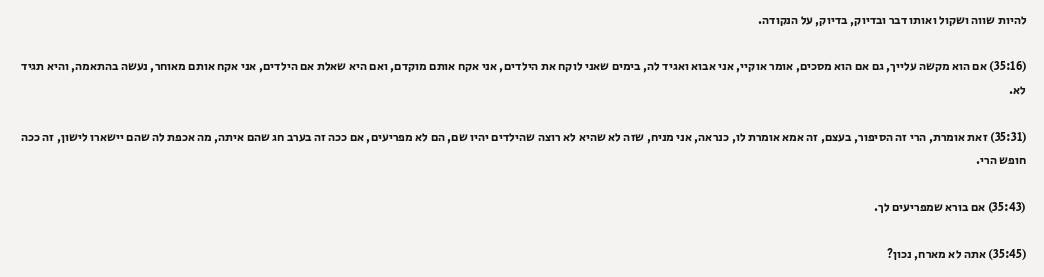להיות שווה ושקול ואותו דבר ובדיוק, בדיוק, על הנקודה.

(35:16) אם הוא מקשה עלייך, גם אם הוא מסכים, אומר אוקיי, אני אבוא ואגיד לה, בימים שאני לוקח את הילדים, אני אקח אותם מוקדם, ואם היא שאלת אם הילדים, אני אקח אותם מאוחר, נעשה בהתאמה, והיא תגיד לא.

(35:31) זאת אומרת, הרי זה הסיפור, בעצם, זה אמא אומרת לו, כנראה, אני מניח, שזה לא שהיא לא רוצה שהילדים יהיו שם, הם לא מפריעים, אם ככה זה בערב חג שהם איתה, מה אכפת לה שהם יישארו לישון, זה ככה חופש הרי.

(35:43) אם בורא שמפריעים לך.

(35:45) אתה לא מארח, נכון?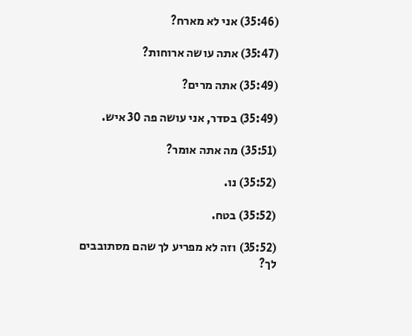(35:46) אני לא מארח?

(35:47) אתה עושה ארוחות?

(35:49) אתה מרים?

(35:49) בסדר, אני עושה פה 30 איש.

(35:51) מה אתה אומר?

(35:52) נו.

(35:52) בטח.

(35:52) וזה לא מפריע לך שהם מסתובבים לך?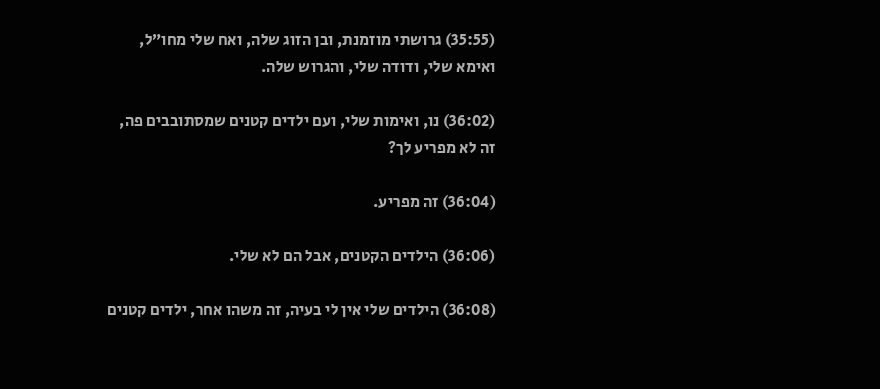(35:55) גרושתי מוזמנת, ובן הזוג שלה, ואח שלי מחו”ל, ואימא שלי, ודודה שלי, והגרוש שלה.

(36:02) נו, ואימות שלי, ועם ילדים קטנים שמסתובבים פה, זה לא מפריע לך?

(36:04) זה מפריע.

(36:06) הילדים הקטנים, אבל הם לא שלי.

(36:08) הילדים שלי אין לי בעיה, זה משהו אחר, ילדים קטנים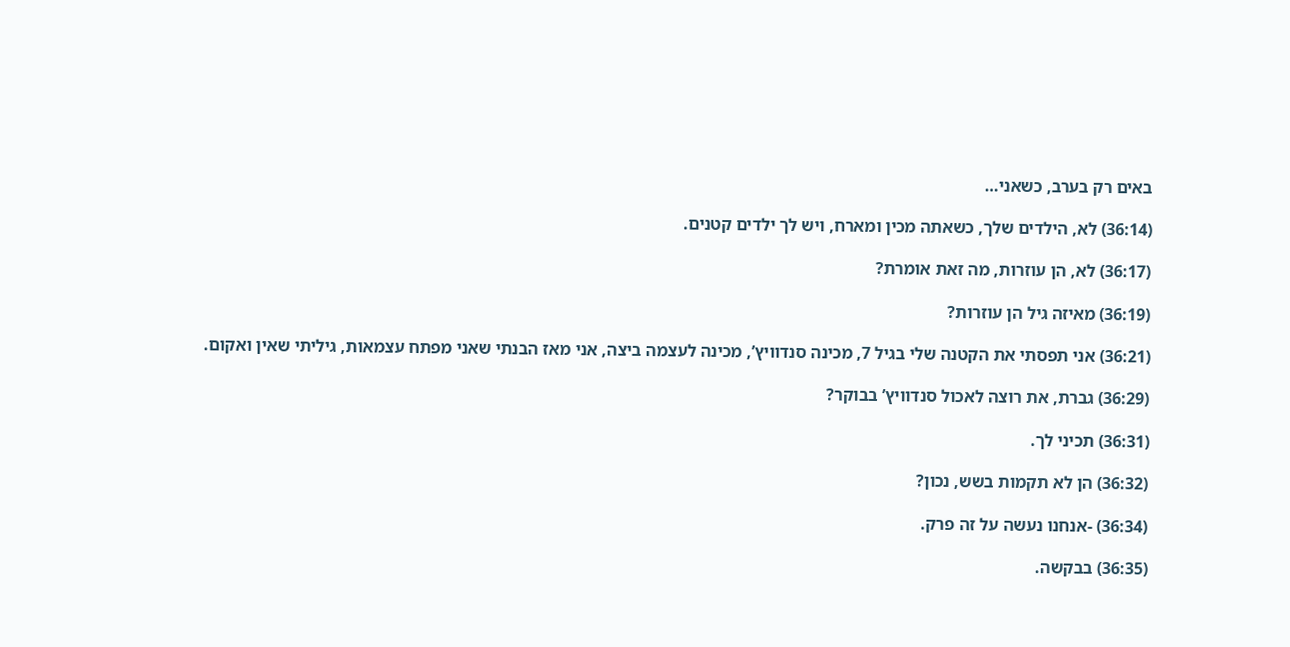באים רק בערב, כשאני…

(36:14) לא, הילדים שלך, כשאתה מכין ומארח, ויש לך ילדים קטנים.

(36:17) לא, הן עוזרות, מה זאת אומרת?

(36:19) מאיזה גיל הן עוזרות?

(36:21) אני תפסתי את הקטנה שלי בגיל 7, מכינה סנדוויץ’, מכינה לעצמה ביצה, אני מאז הבנתי שאני מפתח עצמאות, גיליתי שאין ואקום.

(36:29) גברת, את רוצה לאכול סנדוויץ’ בבוקר?

(36:31) תכיני לך.

(36:32) הן לא תקמות בשש, נכון?

(36:34) -אנחנו נעשה על זה פרק.

(36:35) בבקשה.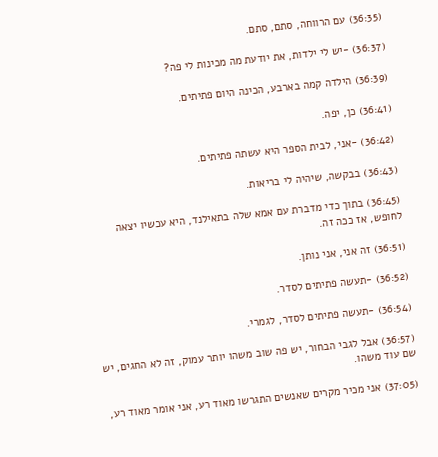(36:35) עם הרווחה, סתם, סתם.

(36:37) -יש לי ילדות, את יודעת מה מכינות לי פה?

(36:39) הילדה קמה בארבע, הכינה היום פתיתים.

(36:41) כן, יפה.

(36:42) -אני, לבית הספר היא עשתה פתיתים.

(36:43) בבקשה, שיהיה לי בריאות.

(36:45) בתוך כדי מדברת עם אמא שלה בתאילנד, היא עכשיו יצאה לחופש, אז ככה זה.

(36:51) זה אני, אני נותן.

(36:52) -תעשה פתיתים לסדר.

(36:54) -תעשה פתיתים לסדר, לגמרי.

(36:57) אבל לגבי הבחור, יש פה שוב משהו יותר עמוק, זה לא החגים, יש שם עוד משהו.

(37:05) אני מכיר מקרים שאנשים התגרשו מאוד רע, אני אומר מאוד רע,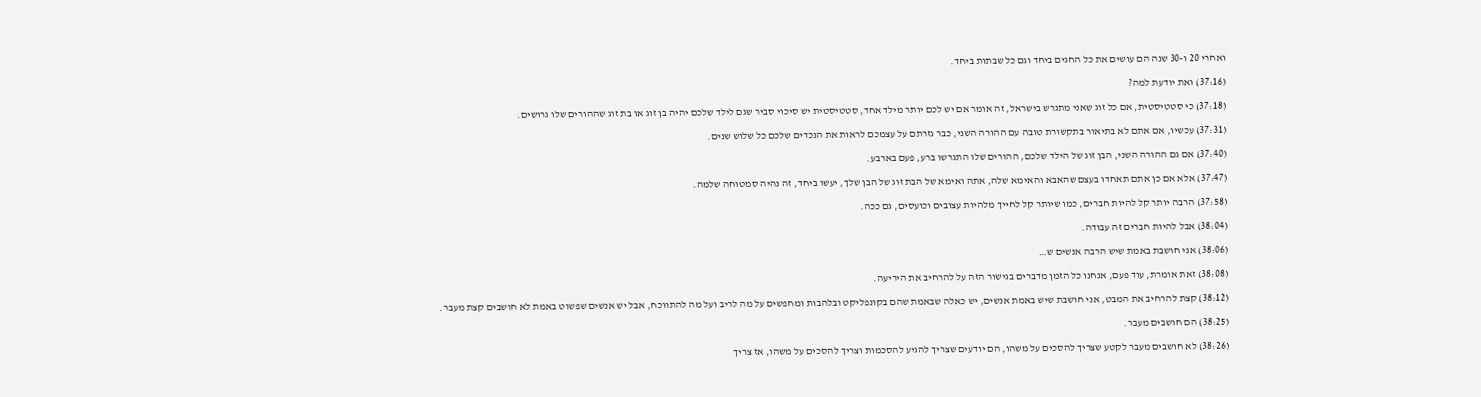ואחרי 20 ו-30 שנה הם עושים את כל החגים ביחד וגם כל שבתות ביחד.

(37:16) ואת יודעת למה?

(37:18) כי סטטיסטית, אם כל זוג שאני מתגרש בישראל, זה אומר אם יש לכם יותר מילד אחד, סטטיסטית יש סיכוי סביר שגם לילד שלכם יהיה בן זוג או בת זוג שההורים שלו גרושים.

(37:31) עכשיו, אם אתם לא בתיאור בתקשורת טובה עם ההורה השני, כבר גזרתם על עצמכם לראות את הנכדים שלכם כל שלוש שנים.

(37:40) אם גם ההורה השני, הבן זוג של הילד שלכם, ההורים שלו התגרשו ברע, פעם בארבע.

(37:47) אלא אם כן אתם תאחדו בעצם שהאבא והאימא שלה, אתה ואימא של הבת זוג של הבן שלך, יעשו ביחד, זה נהיה סמטוחה שלמה.

(37:58) הרבה יותר קל להיות חברים, כמו שיותר קל לחייך מלהיות עצובים וכועסים, גם ככה.

(38:04) אבל להיות חברים זה עבודה.

(38:06) אני חושבת באמת שיש הרבה אנשים ש…

(38:08) זאת אומרת, עוד פעם, אנחנו כל הזמן מדברים בגישור הזה על להרחיב את היריעה.

(38:12) קצת להרחיב את המבט, אני חושבת שיש באמת אנשים, יש כאלה שבאמת שהם בקונפליקט ובלהבות ומחפשים על מה לריב ועל מה להתווכח, אבל יש אנשים שפשוט באמת לא חושבים קצת מעבר.

(38:25) הם חושבים מעבר.

(38:26) לא חושבים מעבר לקטע שצריך להסכים על משהו, הם יודעים שצריך להגיע להסכמות וצריך להסכים על משהו, אז צריך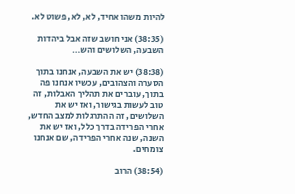להיות משהו אחיד, לא, לא, פשוט לא.

(38:35) אני חושב שזה אבל ביהדות השבעה, השלושים והש…

(38:38) יש את השבעה, אנחנו בתוך הסערה והצהובים, עכשיו אנחנו פה בתוך, עוברים את תהליך האבלות, זה טוב לעשות בגישור, ואז יש את השלושים, זה ההתרגלות למצב החדש, אחרי הפרידה בדרך כלל, ואז יש את השנה, שנה אחרי הפרידה, שם אנחנו צומחים.

(38:54) הרוב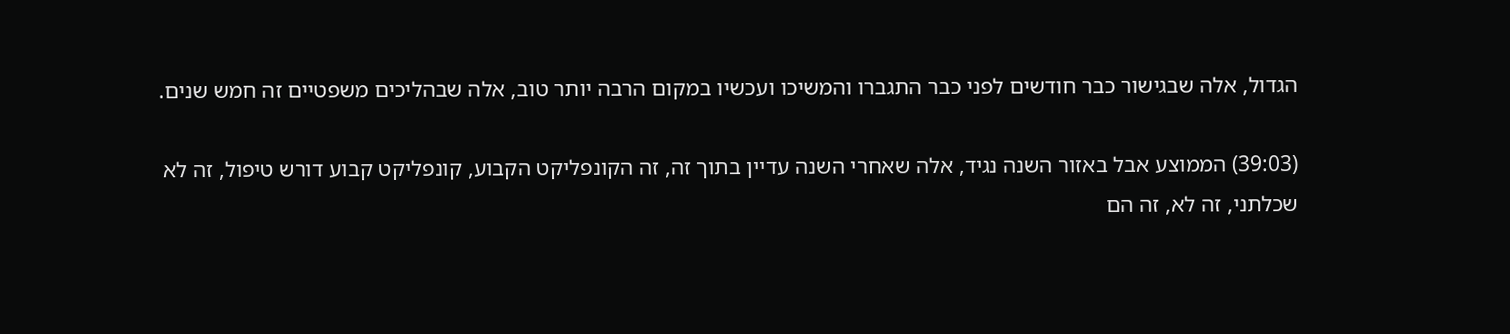הגדול, אלה שבגישור כבר חודשים לפני כבר התגברו והמשיכו ועכשיו במקום הרבה יותר טוב, אלה שבהליכים משפטיים זה חמש שנים.

(39:03) הממוצע אבל באזור השנה נגיד, אלה שאחרי השנה עדיין בתוך זה, זה הקונפליקט הקבוע, קונפליקט קבוע דורש טיפול, זה לא שכלתני, זה לא, זה הם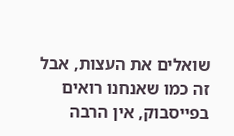שואלים את העצות, אבל זה כמו שאנחנו רואים בפייסבוק, אין הרבה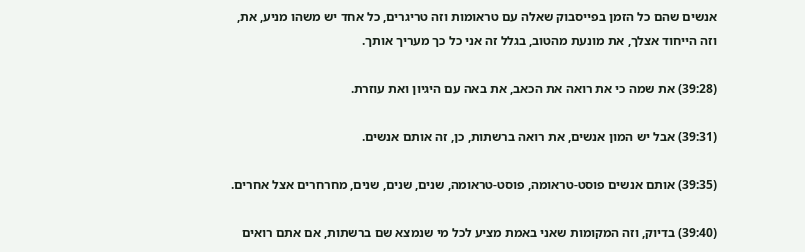אנשים שהם כל הזמן בפייסבוק שאלה עם טראומות וזה טריגרים, כל אחד יש משהו מניע, את, וזה הייחוד אצלך, את מונעת מהטוב, בגלל זה אני כל כך מעריך אותך.

(39:28) את שמה כי את רואה את הכאב, את באה עם היגיון ואת עוזרת.

(39:31) אבל יש המון אנשים, את רואה ברשתות, כן, זה אותם אנשים.

(39:35) אותם אנשים פוסט-טראומה, פוסט-טראומה, שנים, שנים, שנים, מחרחרים אצל אחרים.

(39:40) בדיוק, וזה המקומות שאני באמת מציע לכל מי שנמצא שם ברשתות, אם אתם רואים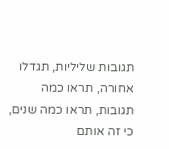תגובות שליליות, תגדלו אחורה, תראו כמה תגובות, תראו כמה שנים, כי זה אותם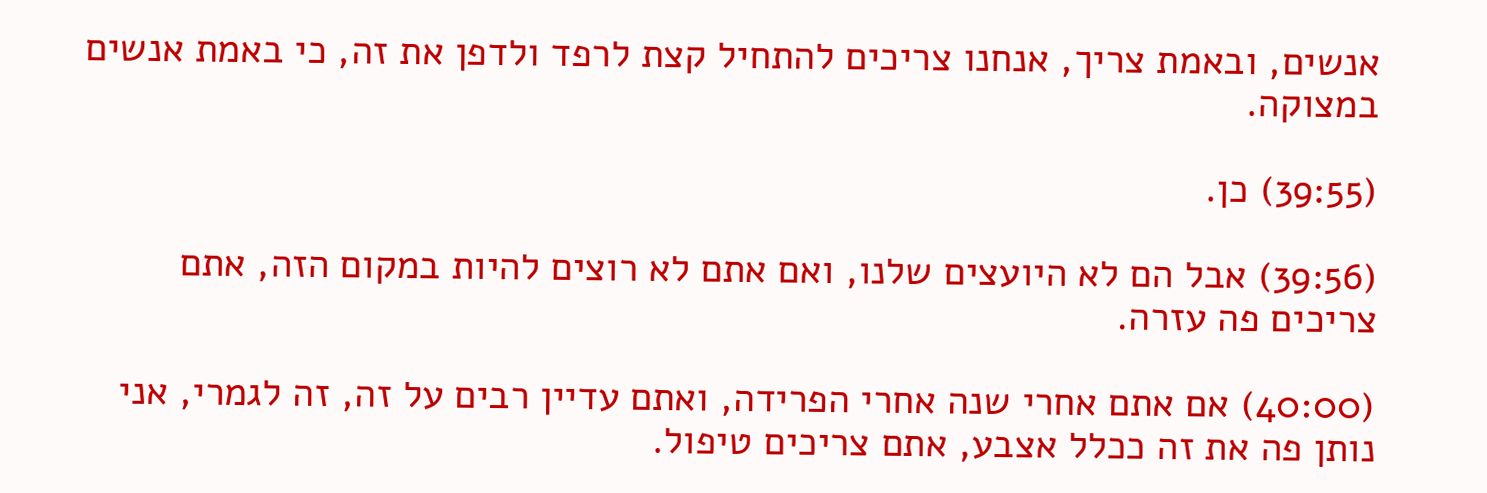אנשים, ובאמת צריך, אנחנו צריכים להתחיל קצת לרפד ולדפן את זה, כי באמת אנשים במצוקה.

(39:55) כן.

(39:56) אבל הם לא היועצים שלנו, ואם אתם לא רוצים להיות במקום הזה, אתם צריכים פה עזרה.

(40:00) אם אתם אחרי שנה אחרי הפרידה, ואתם עדיין רבים על זה, זה לגמרי, אני נותן פה את זה ככלל אצבע, אתם צריכים טיפול.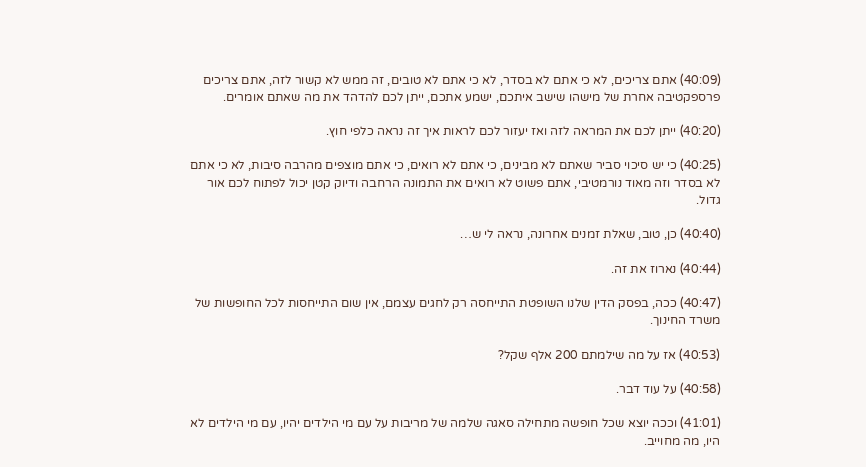(40:09) אתם צריכים, לא כי אתם לא בסדר, לא כי אתם לא טובים, זה ממש לא קשור לזה, אתם צריכים פרספקטיבה אחרת של מישהו שישב איתכם, ישמע אתכם, ייתן לכם להדהד את מה שאתם אומרים.

(40:20) ייתן לכם את המראה לזה ואז יעזור לכם לראות איך זה נראה כלפי חוץ.

(40:25) כי יש סיכוי סביר שאתם לא מבינים, כי אתם לא רואים, כי אתם מוצפים מהרבה סיבות, לא כי אתם לא בסדר וזה מאוד נורמטיבי, אתם פשוט לא רואים את התמונה הרחבה ודיוק קטן יכול לפתוח לכם אור גדול.

(40:40) כן, טוב, שאלת זמנים אחרונה, נראה לי ש…

(40:44) נארוז את זה.

(40:47) ככה, בפסק הדין שלנו השופטת התייחסה רק לחגים עצמם, אין שום התייחסות לכל החופשות של משרד החינוך.

(40:53) אז על מה שילמתם 200 אלף שקל?

(40:58) על עוד דבר.

(41:01) וככה יוצא שכל חופשה מתחילה סאגה שלמה של מריבות על עם מי הילדים יהיו, עם מי הילדים לא היו, מה מחוייב.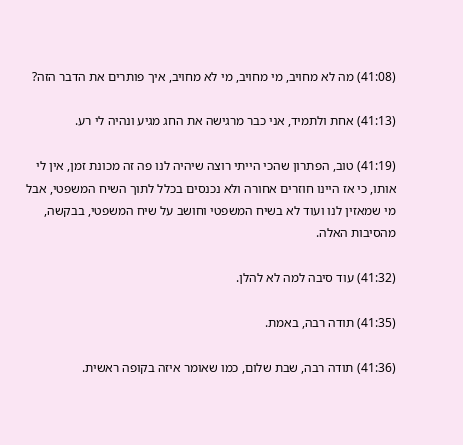(41:08) מה לא מחויב, מי מחויב, מי לא מחויב, איך פותרים את הדבר הזה?

(41:13) אחת ולתמיד, אני כבר מרגישה את החג מגיע ונהיה לי רע.

(41:19) טוב, הפתרון שהכי הייתי רוצה שיהיה לנו פה זה מכונת זמן, אין לי אותו, כי אז היינו חוזרים אחורה ולא נכנסים בכלל לתוך השיח המשפטי, אבל מי שמאזין לנו ועוד לא בשיח המשפטי וחושב על שיח המשפטי, בבקשה, מהסיבות האלה.

(41:32) עוד סיבה למה לא להלן.

(41:35) תודה רבה, באמת.

(41:36) תודה רבה, שבת שלום, כמו שאומר איזה בקופה ראשית.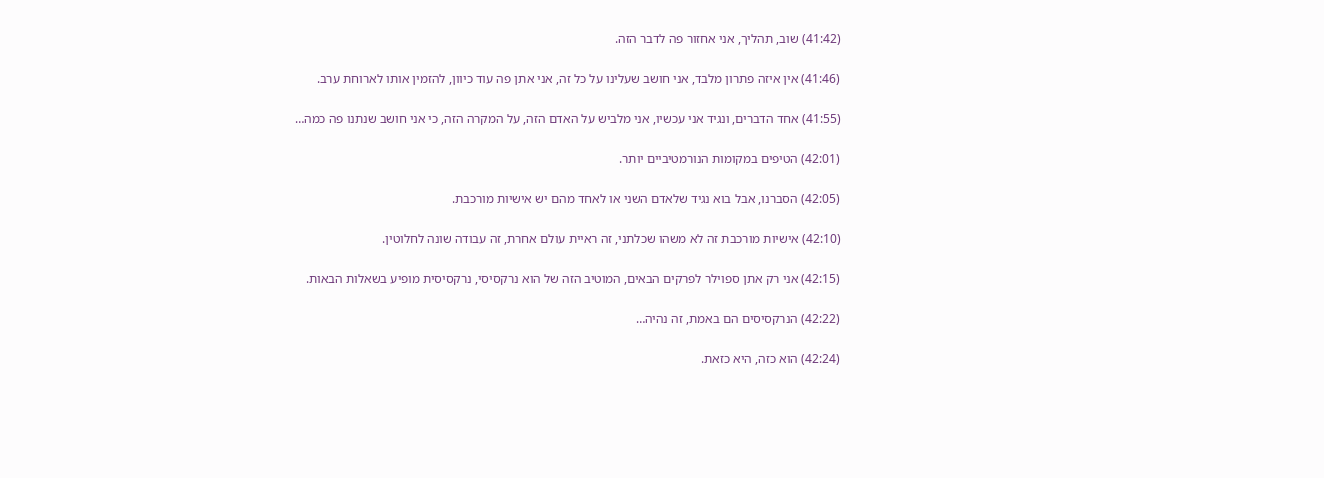(41:42) שוב, תהליך, אני אחזור פה לדבר הזה.

(41:46) אין איזה פתרון מלבד, אני חושב שעלינו על כל זה, אני אתן פה עוד כיוון, להזמין אותו לארוחת ערב.

(41:55) אחד הדברים, ונגיד אני עכשיו, אני מלביש על האדם הזה, על המקרה הזה, כי אני חושב שנתנו פה כמה…

(42:01) הטיפים במקומות הנורמטיביים יותר.

(42:05) הסברנו, אבל בוא נגיד שלאדם השני או לאחד מהם יש אישיות מורכבת.

(42:10) אישיות מורכבת זה לא משהו שכלתני, זה ראיית עולם אחרת, זה עבודה שונה לחלוטין.

(42:15) אני רק אתן ספוילר לפרקים הבאים, המוטיב הזה של הוא נרקסיסי, נרקסיסית מופיע בשאלות הבאות.

(42:22) הנרקסיסים הם באמת, זה נהיה…

(42:24) הוא כזה, היא כזאת.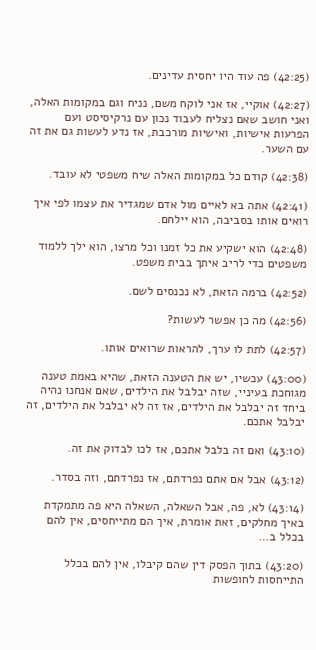(42:25) פה עוד היו יחסית עדינים.

(42:27) אוקיי, אז אני לוקח משם, נניח וגם במקומות האלה, ואני חושב שאם נצליח לעבוד נכון עם נרקיסיסט ועם הפרעות אישיות, ואישיות מורכבת, אז נדע לעשות גם את זה עם השער.

(42:38) קודם כל במקומות האלה שיח משפטי לא עובד.

(42:41) אתה בא לאיים מול אדם שמגדיר את עצמו לפי איך רואים אותו בסביבה, הוא יילחם.

(42:48) הוא ישקיע את כל זמנו וכל מרצו, הוא ילך ללמוד משפטים כדי לריב איתך בבית משפט.

(42:52) ברמה הזאת, לא נכנסים לשם.

(42:56) מה כן אפשר לעשות?

(42:57) לתת לו ערך, להראות שרואים אותו.

(43:00) עכשיו, יש את הטענה הזאת, שהיא באמת טענה מגוחכת בעיניי, שזה יבלבל את הילדים, שאם אנחנו נהיה ביחד זה יבלבל את הילדים, אז זה לא יבלבל את הילדים, זה יבלבל אתכם.

(43:10) ואם זה בלבל אתכם, אז לכו לבדוק את זה.

(43:12) אבל אם אתם נפרדתם, אז נפרדתם, וזה בסדר.

(43:14) לא, פה, אבל השאלה, השאלה היא פה מתמקדת באיך מחלקים, זאת אומרת, איך הם מתייחסים, אין להם בכלל ב…

(43:20) בתוך הפסק דין שהם קיבלו, אין להם בכלל התייחסות לחופשות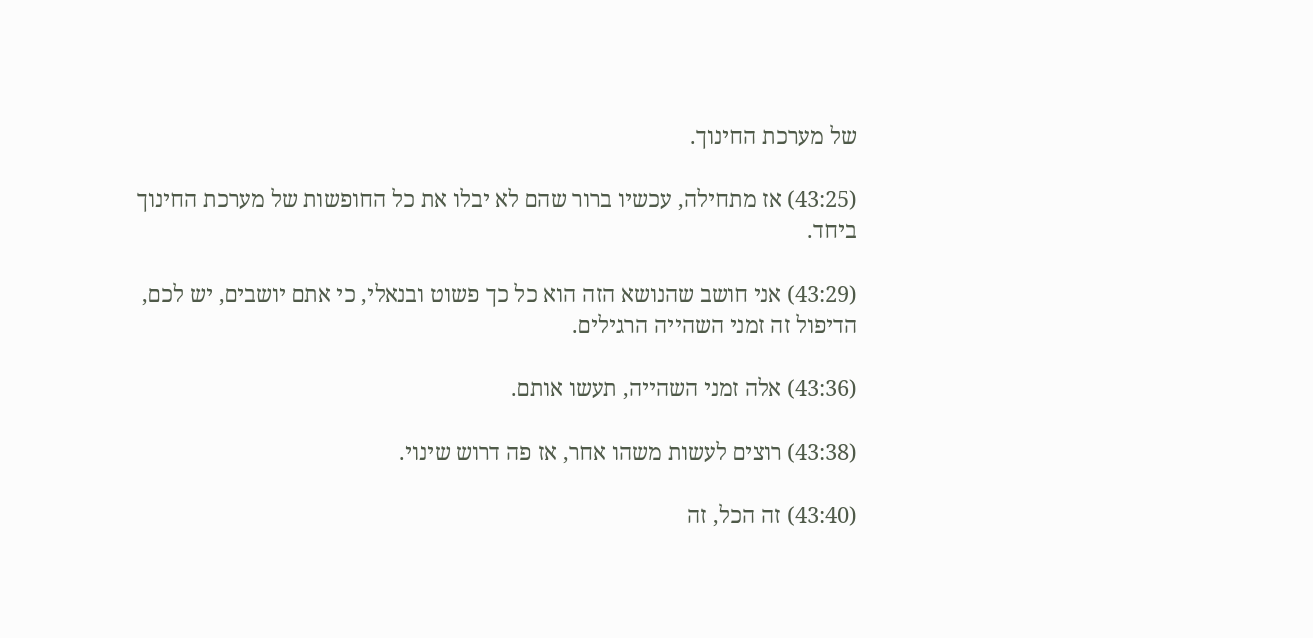של מערכת החינוך.

(43:25) אז מתחילה, עכשיו ברור שהם לא יבלו את כל החופשות של מערכת החינוך ביחד.

(43:29) אני חושב שהנושא הזה הוא כל כך פשוט ובנאלי, כי אתם יושבים, יש לכם, הדיפול זה זמני השהייה הרגילים.

(43:36) אלה זמני השהייה, תעשו אותם.

(43:38) רוצים לעשות משהו אחר, אז פה דרוש שינוי.

(43:40) זה הכל, זה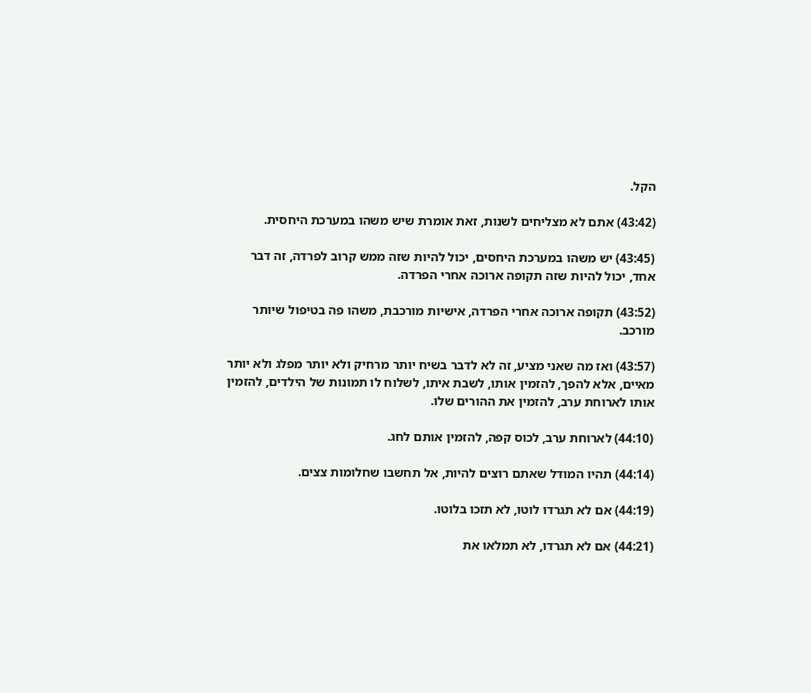הקל.

(43:42) אתם לא מצליחים לשנות, זאת אומרת שיש משהו במערכת היחסית.

(43:45) יש משהו במערכת היחסים, יכול להיות שזה ממש קרוב לפרדה, זה דבר אחד, יכול להיות שזה תקופה ארוכה אחרי הפרדה.

(43:52) תקופה ארוכה אחרי הפרדה, אישיות מורכבת, משהו פה בטיפול שיותר מורכב.

(43:57) ואז מה שאני מציע, זה לא לדבר בשיח יותר מרחיק ולא יותר מפלג ולא יותר מאיים, אלא להפך, להזמין אותו, לשבת איתו, לשלוח לו תמונות של הילדים, להזמין אותו לארוחת ערב, להזמין את ההורים שלו.

(44:10) לארוחת ערב, לכוס קפה, להזמין אותם לחג.

(44:14) תהיו המודל שאתם רוצים להיות, אל תחשבו שחלומות צצים.

(44:19) אם לא תגרדו לוטו, לא תזכו בלוטו.

(44:21) אם לא תגרדו, לא תמלאו את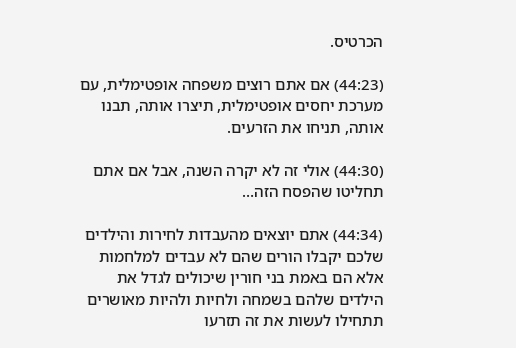הכרטיס.

(44:23) אם אתם רוצים משפחה אופטימלית, עם מערכת יחסים אופטימלית, תיצרו אותה, תבנו אותה, תניחו את הזרעים.

(44:30) אולי זה לא יקרה השנה, אבל אם אתם תחליטו שהפסח הזה…

(44:34) אתם יוצאים מהעבדות לחירות והילדים שלכם יקבלו הורים שהם לא עבדים למלחמות אלא הם באמת בני חורין שיכולים לגדל את הילדים שלהם בשמחה ולחיות ולהיות מאושרים תתחילו לעשות את זה תזרעו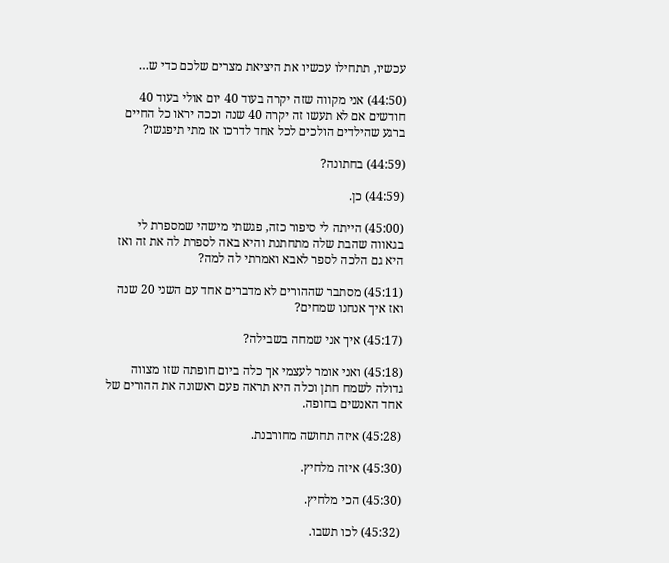עכשיו, תתחילו עכשיו את היציאת מצרים שלכם כדי ש…

(44:50) אני מקווה שזה יקרה בעוד 40 יום אולי בעוד 40 חודשים אם לא תעשו זה יקרה 40 שנה וככה יראו כל החיים ברגע שהילדים הולכים לכל אחד לדרכו אז מתי תיפגשו?

(44:59) בחתונה?

(44:59) כן.

(45:00) הייתה לי סיפור כזה, פגשתי מישהי שמספרת לי בגאווה שהבת שלה מתחתנת והיא באה לספרת לה את זה ואז היא גם הלכה לספר לאבא ואמרתי לה למה?

(45:11) מסתבר שההורים לא מדברים אחד עם השני 20 שנה ואז איך אנחנו שמחים?

(45:17) איך אני שמחה בשבילה?

(45:18) ואני אומר לעצמי אך כלה ביום חופתה שזו מצווה גדולה לשמח חתן וכלה היא תראה פעם ראשונה את ההורים של אחד האנשים בחופה.

(45:28) איזה תחושה מחורבנת.

(45:30) איזה מלחיץ.

(45:30) הכי מלחיץ.

(45:32) לכו תשבו.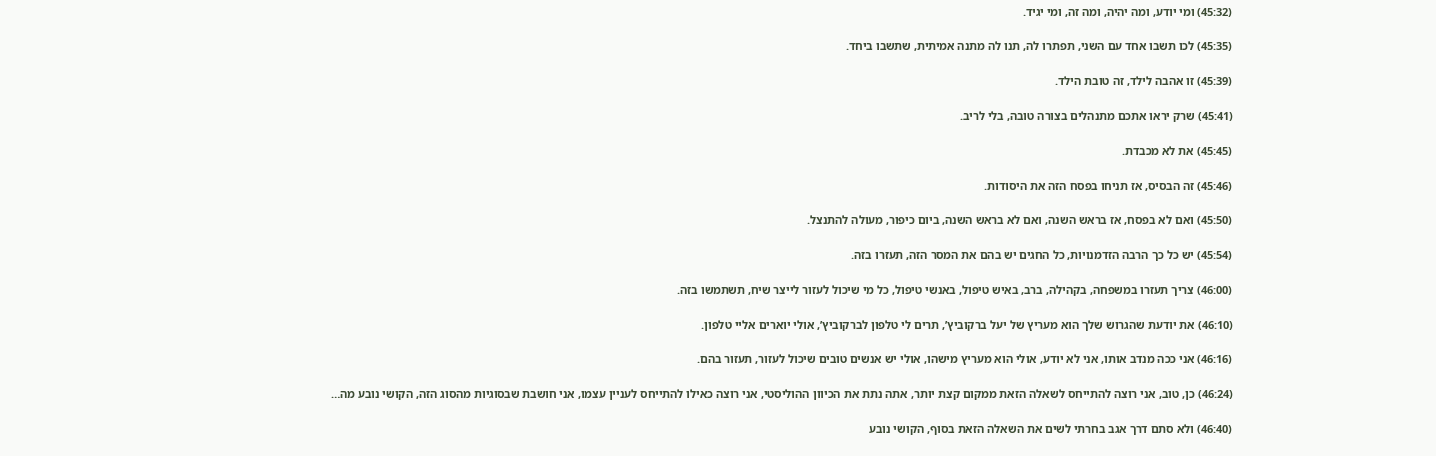(45:32) ומי יודע, ומה יהיה, ומה זה, ומי יגיד.

(45:35) לכו תשבו אחד עם השני, תפתרו לה, תנו לה מתנה אמיתית, שתשבו ביחד.

(45:39) זו אהבה לילד, זה טובת הילד.

(45:41) שרק יראו אתכם מתנהלים בצורה טובה, בלי לריב.

(45:45) את לא מכבדת.

(45:46) זה הבסיס, אז תניחו בפסח הזה את היסודות.

(45:50) ואם לא בפסח, אז בראש השנה, ואם לא בראש השנה, ביום כיפור, מעולה להתנצל.

(45:54) יש כל כך הרבה הזדמנויות, כל החגים יש בהם את המסר הזה, תעזרו בזה.

(46:00) צריך תעזרו במשפחה, בקהילה, ברב, באיש טיפול, באנשי טיפול, כל מי שיכול לעזור לייצר שיח, תשתמשו בזה.

(46:10) את יודעת שהגרוש שלך הוא מעריץ של יעל ברקוביץ’, תרים לי טלפון לברקוביץ’, אולי יוארים אליי טלפון.

(46:16) אני ככה מנדב אותו, אני לא יודע, אולי הוא מעריץ מישהו, אולי יש אנשים טובים שיכול לעזור, תעזור בהם.

(46:24) כן, טוב, אני רוצה להתייחס לשאלה הזאת ממקום קצת יותר, אתה נתת את הכיוון ההוליסטי, אני רוצה כאילו להתייחס לעניין עצמו, אני חושבת שבסוגיות מהסוג הזה, הקושי נובע מה…

(46:40) ולא סתם דרך אגב בחרתי לשים את השאלה הזאת בסוף, הקושי נובע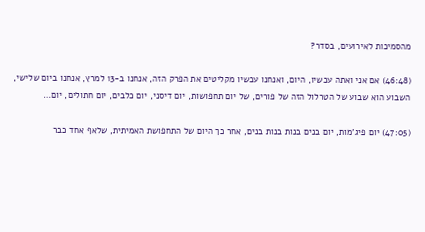מהסמיכות לאירועים, בסדר?

(46:48) אם אני ואתה עכשיו, היום, ואנחנו עכשיו מקליטים את הפרק הזה, אנחנו ב-13 למרץ, אנחנו ביום שלישי, השבוע הוא שבוע של הטרלול הזה של פורים, של יום תחפושות, יום דיסני, יום כלבים, יום חתולים, יום…

(47:05) יום פיג’מות, יום בנים בנות בנות בנים, אחר כך היום של התחפושת האמיתית, שלאף אחד כבר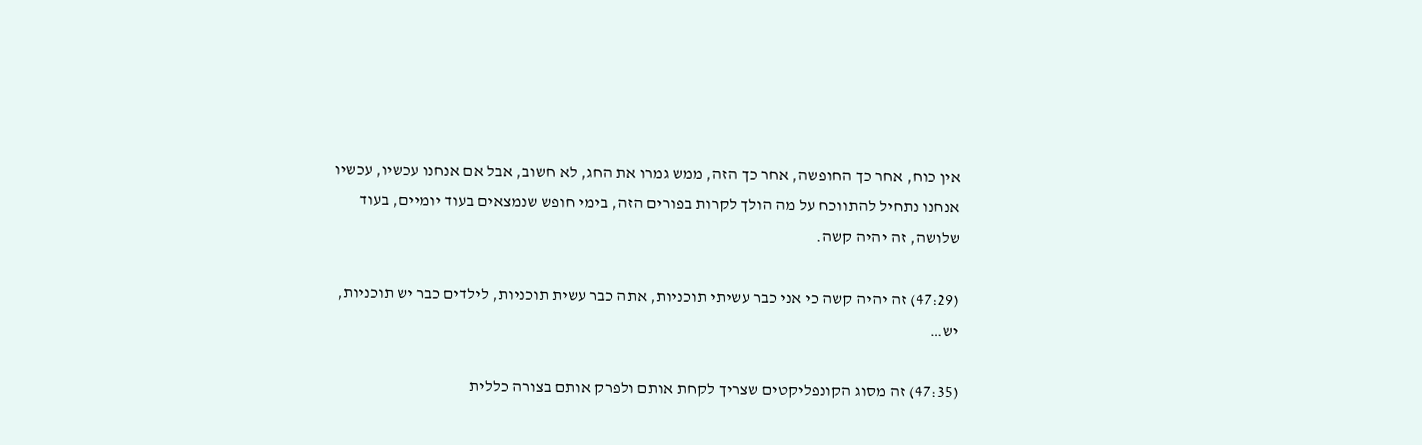אין כוח, אחר כך החופשה, אחר כך הזה, ממש גמרו את החג, לא חשוב, אבל אם אנחנו עכשיו, עכשיו אנחנו נתחיל להתווכח על מה הולך לקרות בפורים הזה, בימי חופש שנמצאים בעוד יומיים, בעוד שלושה, זה יהיה קשה.

(47:29) זה יהיה קשה כי אני כבר עשיתי תוכניות, אתה כבר עשית תוכניות, לילדים כבר יש תוכניות, יש…

(47:35) זה מסוג הקונפליקטים שצריך לקחת אותם ולפרק אותם בצורה כללית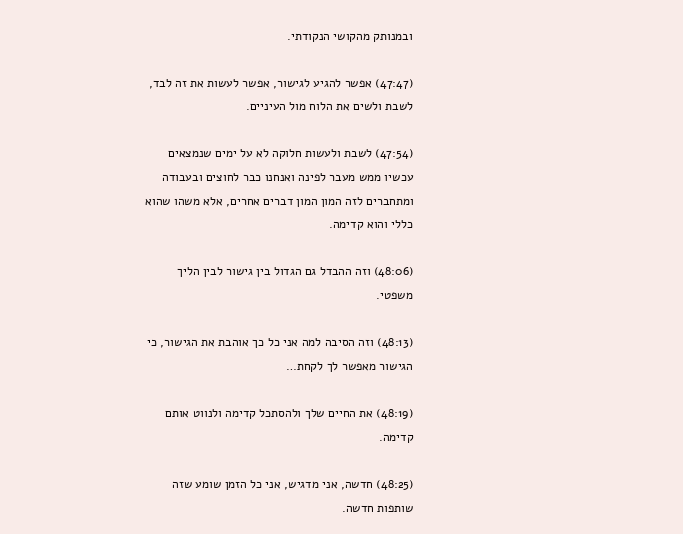ובמנותק מהקושי הנקודתי.

(47:47) אפשר להגיע לגישור, אפשר לעשות את זה לבד, לשבת ולשים את הלוח מול העיניים.

(47:54) לשבת ולעשות חלוקה לא על ימים שנמצאים עכשיו ממש מעבר לפינה ואנחנו כבר לחוצים ובעבודה ומתחברים לזה המון המון דברים אחרים, אלא משהו שהוא כללי והוא קדימה.

(48:06) וזה ההבדל גם הגדול בין גישור לבין הליך משפטי.

(48:13) וזה הסיבה למה אני כל כך אוהבת את הגישור, כי הגישור מאפשר לך לקחת…

(48:19) את החיים שלך ולהסתכל קדימה ולנווט אותם קדימה.

(48:25) חדשה, אני מדגיש, אני כל הזמן שומע שזה שותפות חדשה.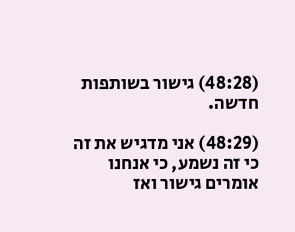(48:28) גישור בשותפות חדשה.

(48:29) אני מדגיש את זה כי זה נשמע, כי אנחנו אומרים גישור ואז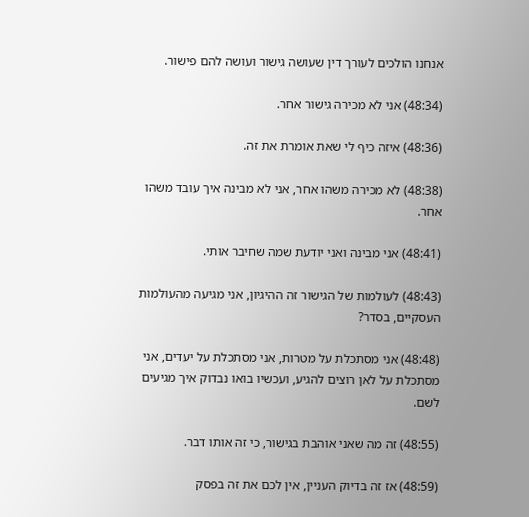אנחנו הולכים לעורך דין שעושה גישור ועושה להם פישור.

(48:34) אני לא מכירה גישור אחר.

(48:36) איזה כיף לי שאת אומרת את זה.

(48:38) לא מכירה משהו אחר, אני לא מבינה איך עובד משהו אחר.

(48:41) אני מבינה ואני יודעת שמה שחיבר אותי.

(48:43) לעולמות של הגישור זה ההיגיון, אני מגיעה מהעולמות העסקיים, בסדר?

(48:48) אני מסתכלת על מטרות, אני מסתכלת על יעדים, אני מסתכלת על לאן רוצים להגיע, ועכשיו בואו נבדוק איך מגיעים לשם.

(48:55) זה מה שאני אוהבת בגישור, כי זה אותו דבר.

(48:59) אז זה בדיוק העניין, אין לכם את זה בפסק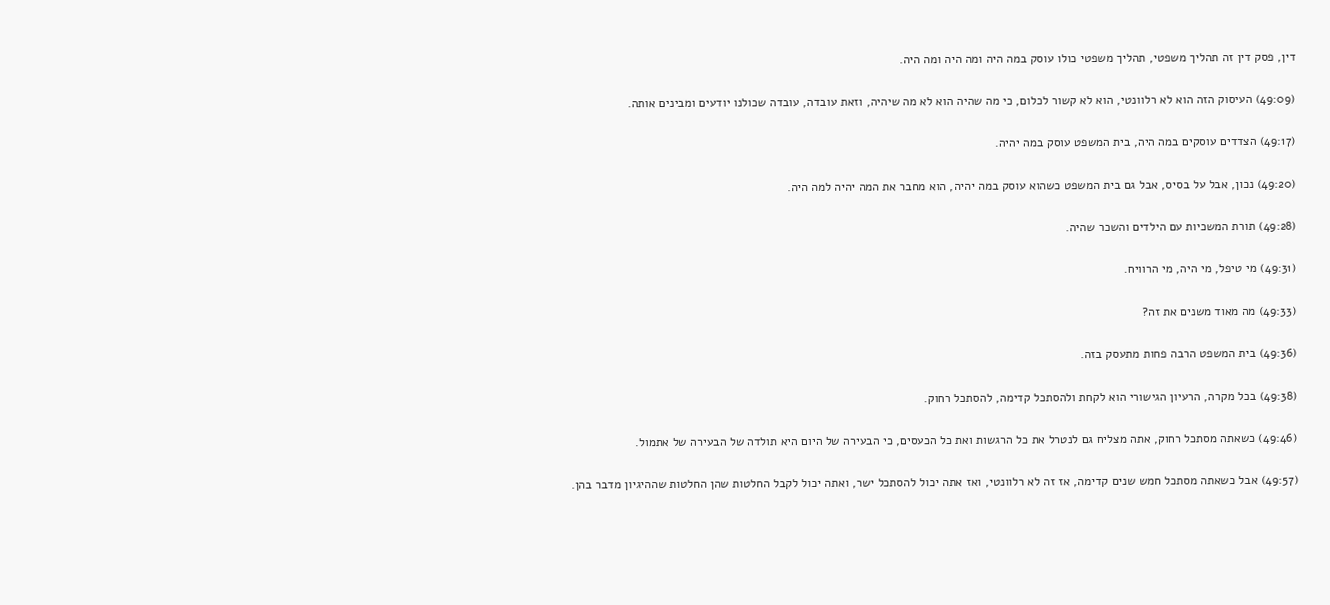דין, פסק דין זה תהליך משפטי, תהליך משפטי כולו עוסק במה היה ומה היה ומה היה.

(49:09) העיסוק הזה הוא לא רלוונטי, הוא לא קשור לכלום, כי מה שהיה הוא לא מה שיהיה, וזאת עובדה, עובדה שכולנו יודעים ומבינים אותה.

(49:17) הצדדים עוסקים במה היה, בית המשפט עוסק במה יהיה.

(49:20) נכון, אבל על בסיס, אבל גם בית המשפט כשהוא עוסק במה יהיה, הוא מחבר את המה יהיה למה היה.

(49:28) תורת המשכיות עם הילדים והשכר שהיה.

(49:31) מי טיפל, מי היה, מי הרוויח.

(49:33) מה מאוד משנים את זה?

(49:36) בית המשפט הרבה פחות מתעסק בזה.

(49:38) בכל מקרה, הרעיון הגישורי הוא לקחת ולהסתכל קדימה, להסתכל רחוק.

(49:46) כשאתה מסתכל רחוק, אתה מצליח גם לנטרל את כל הרגשות ואת כל הכעסים, כי הבעירה של היום היא תולדה של הבעירה של אתמול.

(49:57) אבל כשאתה מסתכל חמש שנים קדימה, אז זה לא רלוונטי, ואז אתה יכול להסתכל ישר, ואתה יכול לקבל החלטות שהן החלטות שההיגיון מדבר בהן.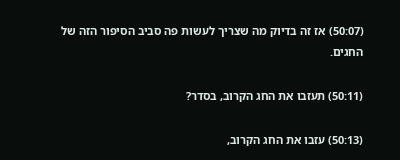(50:07) אז זה בדיוק מה שצריך לעשות פה סביב הסיפור הזה של החגים.

(50:11) תעזבו את החג הקרוב, בסדר?

(50:13) עזבו את החג הקרוב,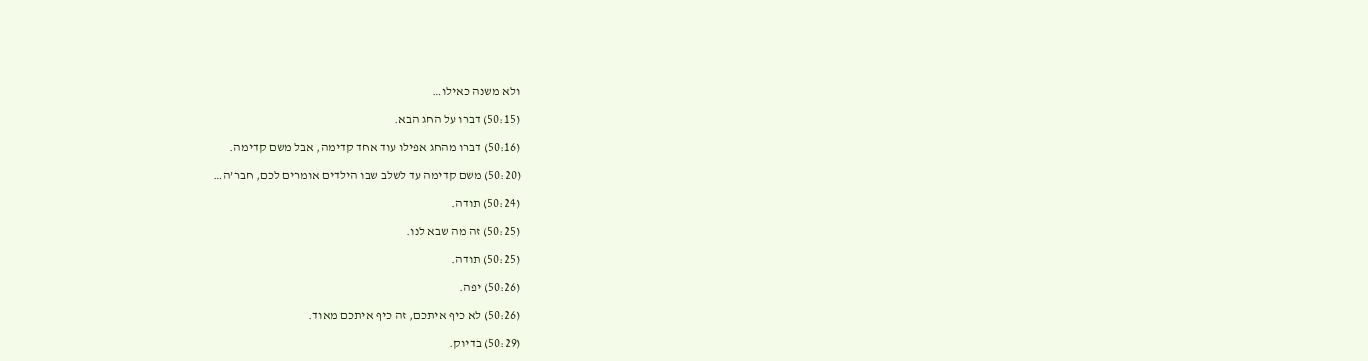ולא משנה כאילו…

(50:15) דברו על החג הבא.

(50:16) דברו מהחג אפילו עוד אחד קדימה, אבל משם קדימה.

(50:20) משם קדימה עד לשלב שבו הילדים אומרים לכם, חבר’ה…

(50:24) תודה.

(50:25) זה מה שבא לנו.

(50:25) תודה.

(50:26) יפה.

(50:26) לא כיף איתכם, זה כיף איתכם מאוד.

(50:29) בדיוק.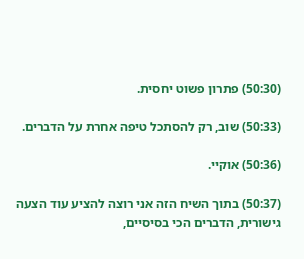(50:30) פתרון פשוט יחסית.

(50:33) שוב, רק להסתכל טיפה אחרת על הדברים.

(50:36) אוקיי.

(50:37) בתוך השיח הזה אני רוצה להציע עוד הצעה גישורית, הדברים הכי בסיסיים,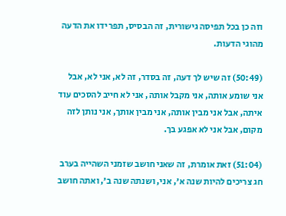וזה כן בכל תפיסה גישורית, זה הבסיס, תפרידו את הדעה מהוגי הדעות.

(50:49) זה שיש לך דעה, זה בסדר, זה לא, אני לא, אבל אני שומע אותה, אני מקבל אותה, אני לא חייב להסכים עוד איתה, אבל אני מבין אותה, אני מבין אותך, אני נותן לזה מקום, אבל אני לא אפגע בך.

(51:04) זאת אומרת, זה שאני חושב שזמני השהייה בערב חג צריכים להיות שנה א’, אני, ושנתה שנה ב’, ואתה חושב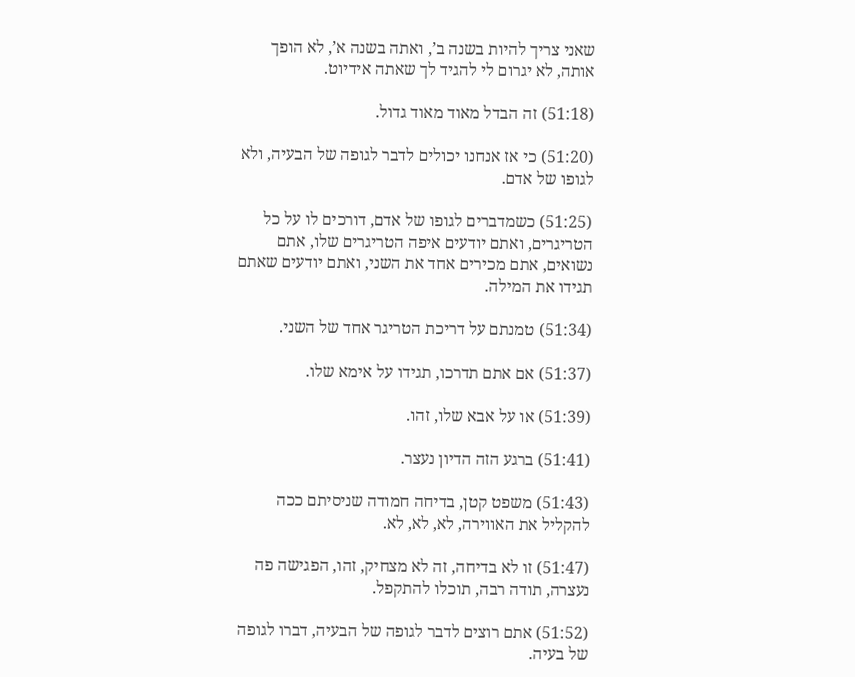שאני צריך להיות בשנה ב’, ואתה בשנה א’, לא הופך אותה, לא יגרום לי להגיד לך שאתה אידיוט.

(51:18) זה הבדל מאוד מאוד גדול.

(51:20) כי אז אנחנו יכולים לדבר לגופה של הבעיה, ולא לגופו של אדם.

(51:25) כשמדברים לגופו של אדם, דורכים לו על כל הטריגרים, ואתם יודעים איפה הטריגרים שלו, אתם נשואים, אתם מכירים אחד את השני, ואתם יודעים שאתם תגידו את המילה.

(51:34) טמנתם על דריכת הטריגר אחד של השני.

(51:37) אם אתם תדרכו, תגידו על אימא שלו.

(51:39) או על אבא שלו, זהו.

(51:41) ברגע הזה הדיון נעצר.

(51:43) משפט קטן, בדיחה חמודה שניסיתם ככה להקליל את האווירה, לא, לא, לא.

(51:47) זו לא בדיחה, זה לא מצחיק, זהו, הפגישה פה נעצרה, תודה רבה, תוכלו להתקפל.

(51:52) אתם רוצים לדבר לגופה של הבעיה, דברו לגופה של בעיה.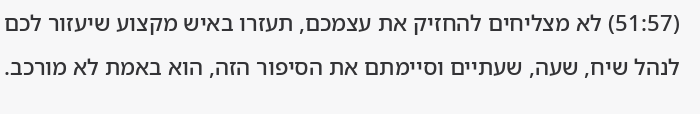(51:57) לא מצליחים להחזיק את עצמכם, תעזרו באיש מקצוע שיעזור לכם לנהל שיח, שעה, שעתיים וסיימתם את הסיפור הזה, הוא באמת לא מורכב.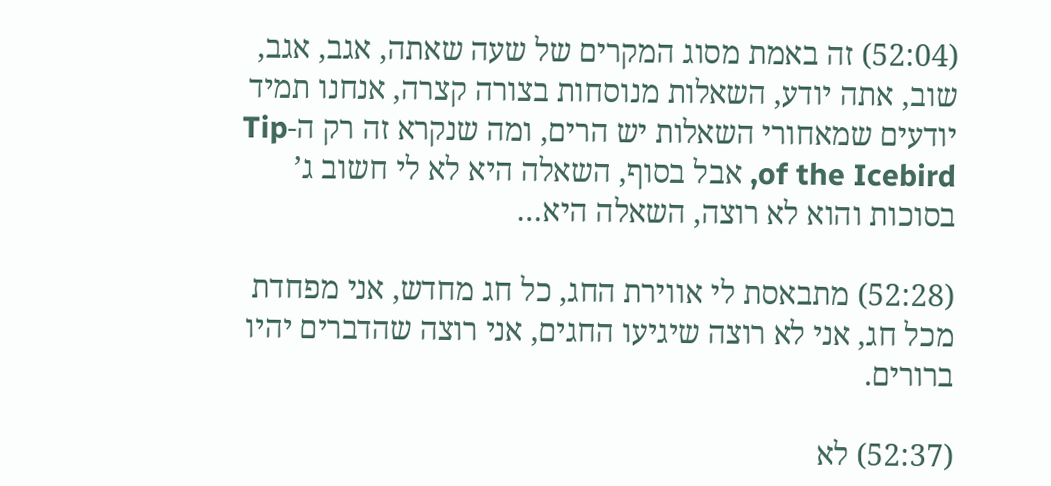(52:04) זה באמת מסוג המקרים של שעה שאתה, אגב, אגב, שוב, אתה יודע, השאלות מנוסחות בצורה קצרה, אנחנו תמיד יודעים שמאחורי השאלות יש הרים, ומה שנקרא זה רק ה-Tip of the Icebird, אבל בסוף, השאלה היא לא לי חשוב ג’ בסוכות והוא לא רוצה, השאלה היא…

(52:28) מתבאסת לי אווירת החג, כל חג מחדש, אני מפחדת מכל חג, אני לא רוצה שיגיעו החגים, אני רוצה שהדברים יהיו ברורים.

(52:37) לא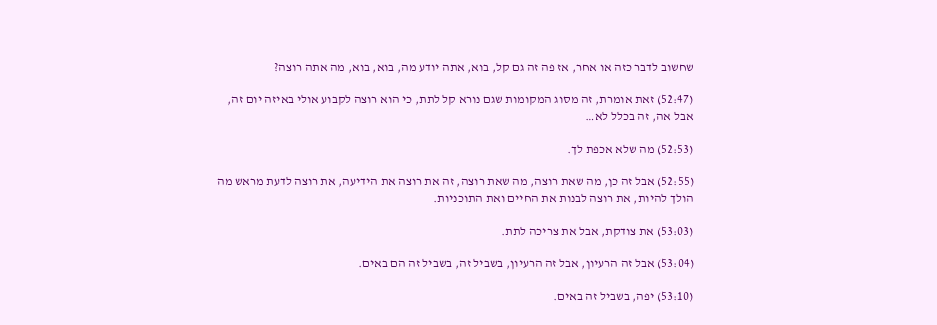שחשוב לדבר כזה או אחר, אז פה זה גם קל, בוא, אתה יודע מה, בוא, בוא, מה אתה רוצה?

(52:47) זאת אומרת, זה מסוג המקומות שגם נורא קל לתת, כי הוא רוצה לקבוע אולי באיזה יום זה, אבל אה, זה בכלל לא…

(52:53) מה שלא אכפת לך.

(52:55) אבל זה כן, מה שאת רוצה, מה שאת רוצה, זה את רוצה את הידיעה, את רוצה לדעת מראש מה הולך להיות, את רוצה לבנות את החיים ואת התוכניות.

(53:03) את צודקת, אבל את צריכה לתת.

(53:04) אבל זה הרעיון, אבל זה הרעיון, בשביל זה, בשביל זה הם באים.

(53:10) יפה, בשביל זה באים.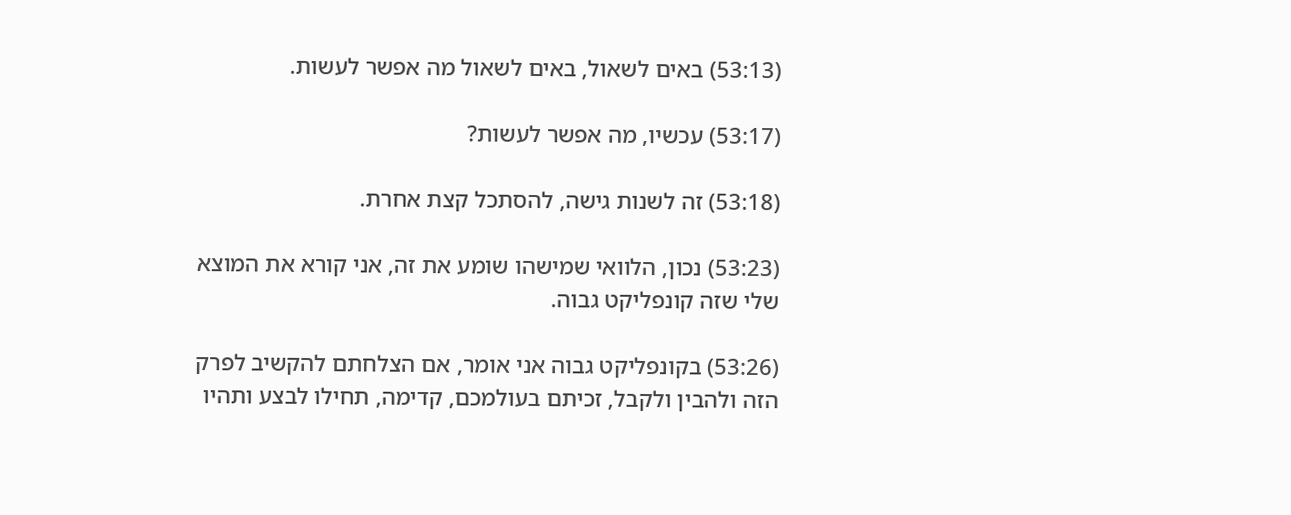(53:13) באים לשאול, באים לשאול מה אפשר לעשות.

(53:17) עכשיו, מה אפשר לעשות?

(53:18) זה לשנות גישה, להסתכל קצת אחרת.

(53:23) נכון, הלוואי שמישהו שומע את זה, אני קורא את המוצא שלי שזה קונפליקט גבוה.

(53:26) בקונפליקט גבוה אני אומר, אם הצלחתם להקשיב לפרק הזה ולהבין ולקבל, זכיתם בעולמכם, קדימה, תחילו לבצע ותהיו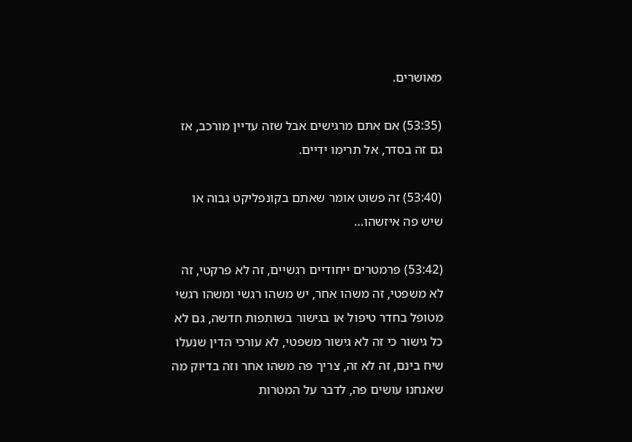מאושרים.

(53:35) אם אתם מרגישים אבל שזה עדיין מורכב, אז גם זה בסדר, אל תרימו ידיים.

(53:40) זה פשוט אומר שאתם בקונפליקט גבוה או שיש פה איזשהו…

(53:42) פרמטרים ייחודיים רגשיים, זה לא פרקטי, זה לא משפטי, זה משהו אחר, יש משהו רגשי ומשהו רגשי מטופל בחדר טיפול או בגישור בשותפות חדשה, גם לא כל גישור כי זה לא גישור משפטי, לא עורכי הדין שנעלו שיח בינם, זה לא זה, צריך פה משהו אחר וזה בדיוק מה שאנחנו עושים פה, לדבר על המטרות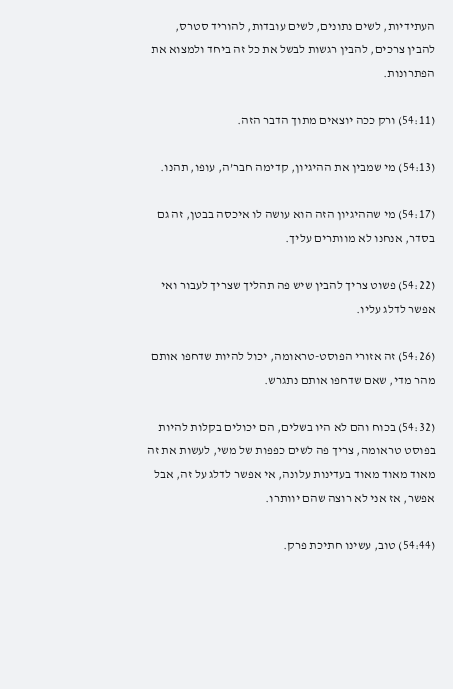העתידיות, לשים נתונים, לשים עובדות, להוריד סטרס, להבין צרכים, להבין רגשות לבשל את כל זה ביחד ולמצוא את הפתרונות.

(54:11) ורק ככה יוצאים מתוך הדבר הזה.

(54:13) מי שמבין את ההיגיון, קדימה חבר’ה, עופו, תהנו.

(54:17) מי שההיגיון הזה הוא עושה לו איכסה בבטן, זה גם בסדר, אנחנו לא מוותרים עליך.

(54:22) פשוט צריך להבין שיש פה תהליך שצריך לעבור ואי אפשר לדלג עליו.

(54:26) זה אזורי הפוסט-טראומה, יכול להיות שדחפו אותם מהר מדי, שאם שדחפו אותם נתגרש.

(54:32) בכוח והם לא היו בשלים, הם יכולים בקלות להיות בפוסט טראומה, צריך פה לשים כפפות של משי, לעשות את זה מאוד מאוד מאוד בעדינות עלונה, אי אפשר לדלג על זה, אבל אפשר, אז אני לא רוצה שהם יוותרו.

(54:44) טוב, עשינו חתיכת פרק.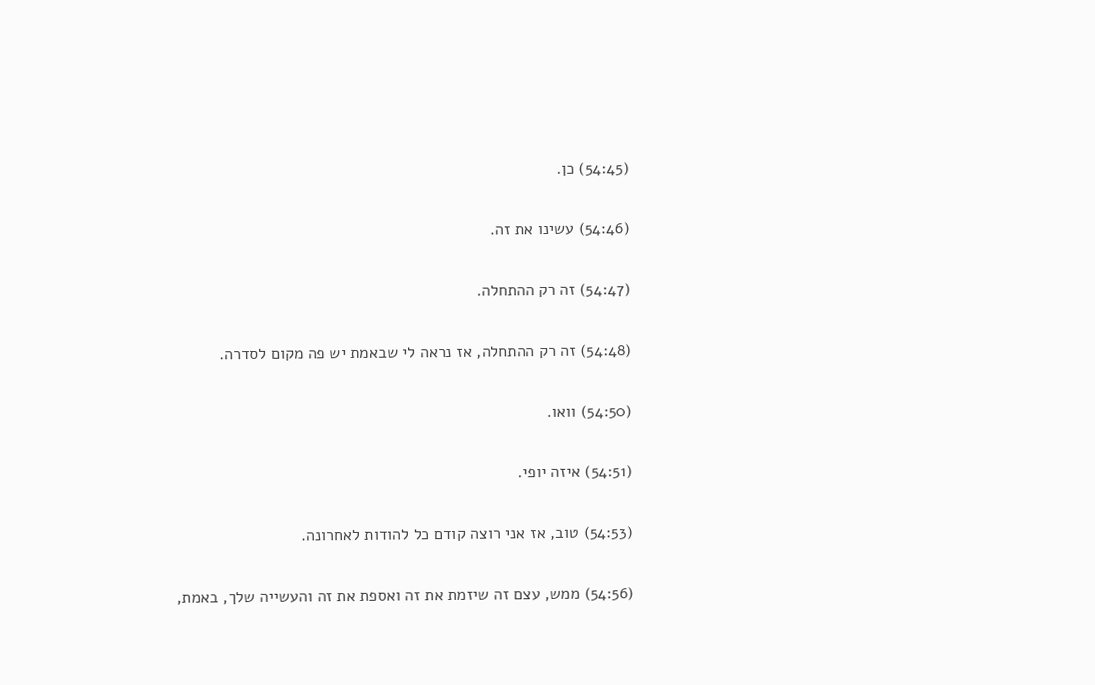(54:45) כן.

(54:46) עשינו את זה.

(54:47) זה רק ההתחלה.

(54:48) זה רק ההתחלה, אז נראה לי שבאמת יש פה מקום לסדרה.

(54:50) וואו.

(54:51) איזה יופי.

(54:53) טוב, אז אני רוצה קודם כל להודות לאחרונה.

(54:56) ממש, עצם זה שיזמת את זה ואספת את זה והעשייה שלך, באמת,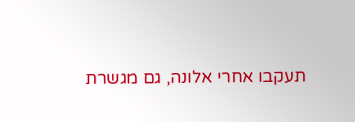תעקבו אחרי אלונה, גם מגשרת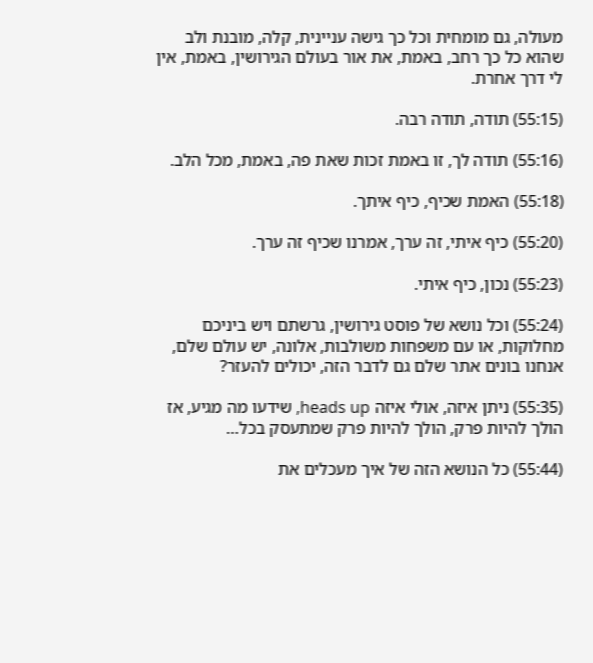מעולה, גם מומחית וכל כך גישה עניינית, קלה, מובנת ולב שהוא כל כך רחב, באמת, את אור בעולם הגירושין, באמת, אין לי דרך אחרת.

(55:15) תודה, תודה רבה.

(55:16) תודה לך, זו באמת זכות שאת פה, באמת, מכל הלב.

(55:18) האמת שכיף, כיף איתך.

(55:20) כיף איתי, זה ערך, אמרנו שכיף זה ערך.

(55:23) נכון, כיף איתי.

(55:24) וכל נושא של פוסט גירושין, גרשתם ויש ביניכם מחלוקות, או עם משפחות משולבות, אלונה, יש עולם שלם, אנחנו בונים אתר שלם גם לדבר הזה, יכולים להעזר?

(55:35) ניתן איזה, אולי איזה heads up, שידעו מה מגיע, אז הולך להיות פרק, הולך להיות פרק שמתעסק בכל…

(55:44) כל הנושא הזה של איך מעכלים את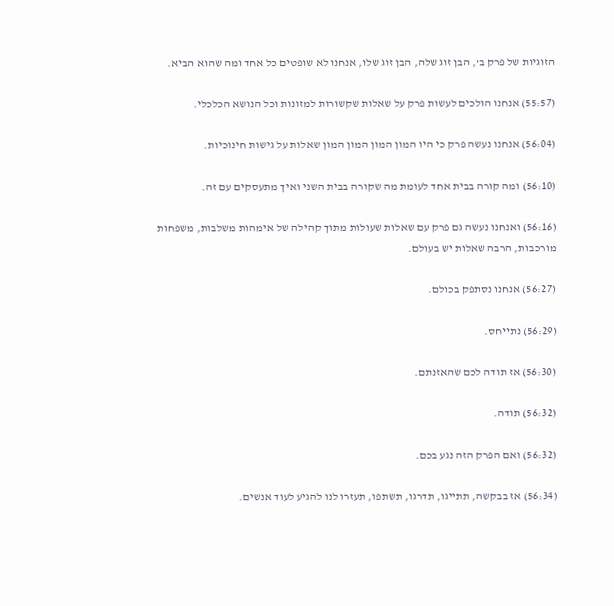הזוגיות של פרק ב’, הבן זוג שלה, הבן זוג שלו, אנחנו לא שופטים כל אחד ומה שהוא הביא.

(55:57) אנחנו הולכים לעשות פרק על שאלות שקשורות למזונות וכל הנושא הכלכלי.

(56:04) אנחנו נעשה פרק כי היו המון המון המון המון שאלות על גישות חינוכיות.

(56:10) ומה קורה בבית אחד לעומת מה שקורה בבית השני ואיך מתעסקים עם זה.

(56:16) ואנחנו נעשה גם פרק עם שאלות שעולות מתוך קהילה של אימהות משלבות, משפחות מורכבות, הרבה שאלות יש בעולם.

(56:27) אנחנו נסתפק בכולם.

(56:29) נתייחס.

(56:30) אז תודה לכם שהאזנתם.

(56:32) תודה.

(56:32) ואם הפרק הזה נגע בכם.

(56:34) אז בבקשה, תתייגו, תדרגו, תשתפו, תעזרו לנו להגיע לעוד אנשים.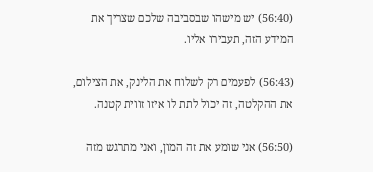(56:40) יש מישהו שבסביבה שלכם שצריך את המידע הזה, תעבירו אליו.

(56:43) לפעמים רק לשלוח את הלינק, את הצילום, את ההקלטה, זה יכול לתת לו איזו זווית קטנה.

(56:50) אני שומע את זה המון, ואני מתרגש מזה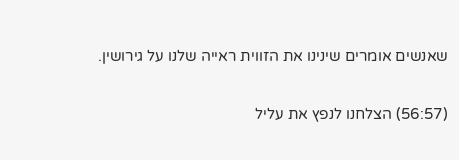שאנשים אומרים שינינו את הזווית ראייה שלנו על גירושין.

(56:57) הצלחנו לנפץ את עליל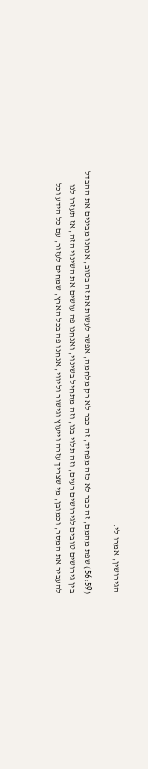הגירושין, אמרו לי.

(56:59) שפת מהמם, זה כבר לא כזה מפחיד, זה כבר לא רק מלחמה, אפשר לעשות את זה בטוב, אנחנו מבינים את ההבדל בין גירושים טובים לגירושים רעים, וזה תלוי בנו, וזה מתחיל בשינוי, ואנחנו פה עושים את השינוי הזה, אז תעזרו לנו להעביר את המסר, וכמובן, מי שצריך עזרה וייעוץ וגישור וליווי, אנחנו פה בכל הארץ, שמחים לעזור, עם כל הידע וכל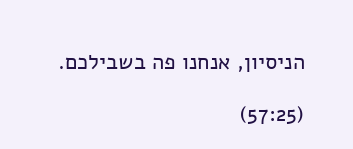הניסיון, אנחנו פה בשבילכם.

(57:25)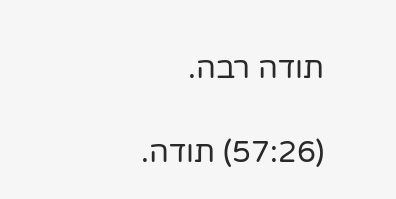תודה רבה.

(57:26) תודה.